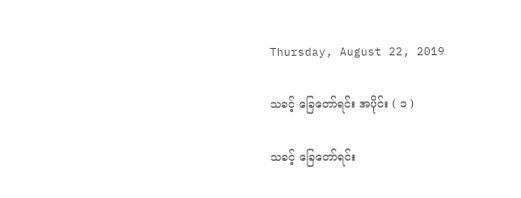Thursday, August 22, 2019

သခင့် ခြေတော်ရင်း အပိုင်း ( ၁ )

သခင့် ခြေတော်ရင်း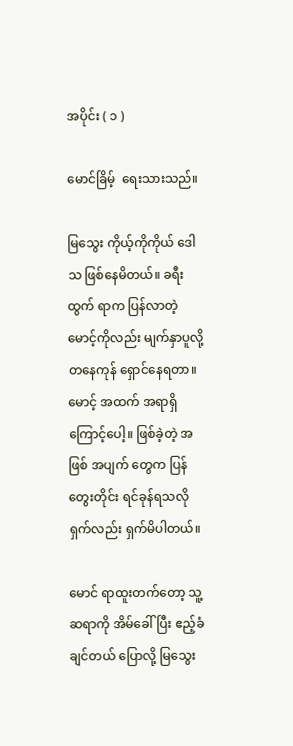အပိုင်း ( ၁ )

မောင်ခြိမ့်  ရေးသားသည်။

မြသွေး ကိုယ့်ကိုကိုယ် ဒေါသ ဖြစ်နေမိတယ်။ ခရီးထွက် ရာက ပြန်လာတဲ့ မောင့်ကိုလည်း မျက်နှာပူလို့ တနေကုန် ရှောင်နေရတာ။ မောင့် အထက် အရာရှိ ကြောင့်ပေါ့။ ဖြစ်ခဲ့တဲ့ အဖြစ် အပျက် တွေက ပြန်တွေးတိုင်း ရင်ခုန်ရသလို ရှက်လည်း ရှက်မိပါတယ်။

မောင် ရာထူးတက်တော့ သူ့ဆရာကို အိမ်ခေါ်ပြီး ဧည့်ခံချင်တယ် ပြောလို့ မြသွေး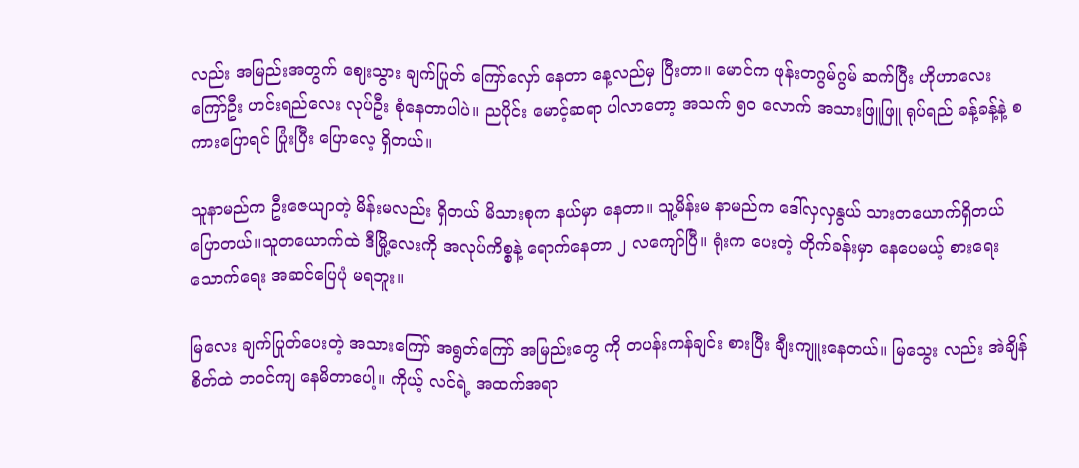လည်း အမြည်းအတွက် ဈေးသွား ချက်ပြုတ် ကြော်လှော် နေတာ နေ့လည်မှ ပြီးတာ။ မောင်က ဖုန်းတဂွမ်ဂွမ် ဆက်ပြီး ဟိုဟာလေး ကြော်ဦး ဟင်းရည်လေး လုပ်ဦး စုံနေတာပါပဲ။ ညပိုင်း မောင့်ဆရာ ပါလာတော့ အသက် ၅၀ လောက် အသားဖြူဖြူ ရုပ်ရည် ခန့်ခန့်နဲ့ စကားပြောရင် ပြုံးပြီး ပြောလေ့ ရှိတယ်။

သူနာမည်က ဦးဇေယျာတဲ့ မိန်းမလည်း ရှိတယ် မိသားစုက နယ်မှာ နေတာ။ သူ့မိန်းမ နာမည်က ဒေါ်လှလှနွယ် သားတယောက်ရှိတယ် ပြောတယ်။သူတယောက်ထဲ ဒီမြို့လေးကို အလုပ်ကိစ္စနဲ့ ရောက်နေတာ ၂ လကျော်ပြီ။ ရုံးက ပေးတဲ့ တိုက်ခန်းမှာ နေပေမယ့် စားရေး သောက်ရေး အဆင်ပြေပုံ မရဘူး။

မြလေး ချက်ပြုတ်ပေးတဲ့ အသားကြော် အရွတ်ကြော် အမြည်းတွေ ကို တပန်းကန်ချင်း စားပြီး ချီးကျူးနေတယ်။ မြသွေး လည်း အဲချိန် စိတ်ထဲ ဘဝင်ကျ နေမိတာပေါ့။ ကိုယ့် လင်ရဲ့ အထက်အရာ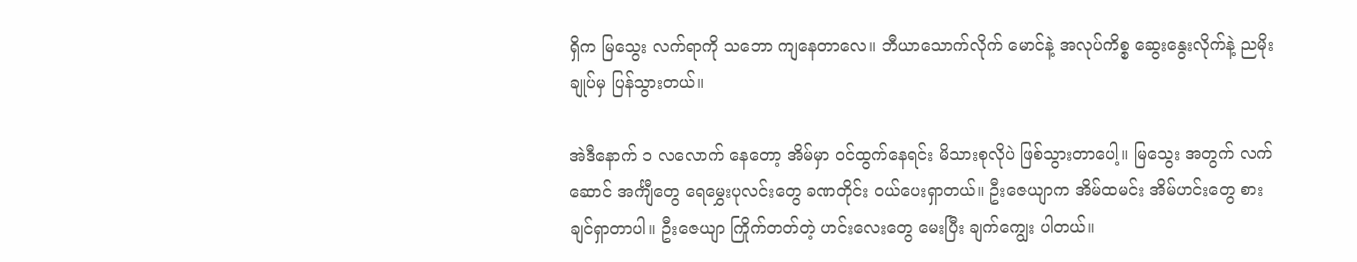ရှိက မြသွေး လက်ရာကို သဘော ကျနေတာလေ။ ဘီယာသောက်လိုက် မောင်နဲ့ အလုပ်ကိစ္စ ဆွေးနွေးလိုက်နဲ့ ညမိုးချုပ်မှ ပြန်သွားတယ်။

အဲဒီနောက် ၁ လလောက် နေတော့ အိမ်မှာ ဝင်ထွက်နေရင်း မိသားစုလိုပဲ ဖြစ်သွားတာပေါ့။ မြသွေး အတွက် လက်ဆောင် အင်္ကျီတွေ ရေမွှေးပုလင်းတွေ ခဏတိုင်း ဝယ်ပေးရှာတယ်။ ဦးဇေယျာက အိမ်ထမင်း အိမ်ဟင်းတွေ စားချင်ရှာတာပါ။ ဦးဇေယျာ ကြိုက်တတ်တဲ့ ဟင်းလေးတွေ မေးပြီး ချက်ကျွေး ပါတယ်။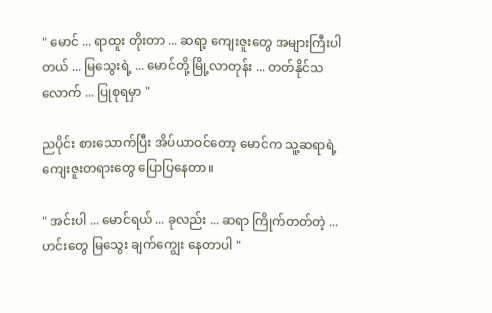" မောင် ... ရာထူး တိုးတာ ... ဆရာ့ ကျေးဇူးတွေ အများကြီးပါတယ် ... မြသွေးရဲ့ ... မောင်တို့ မြို့လာတုန်း ... တတ်နိုင်သလောက် ... ပြုစုရမှာ "

ညပိုင်း စားသောက်ပြီး အိပ်ယာဝင်တော့ မောင်က သူ့ဆရာရဲ့ ကျေးဇူးတရားတွေ ပြောပြနေတာ။

" အင်းပါ ... မောင်ရယ် ... ခုလည်း ... ဆရာ ကြိုက်တတ်တဲ့ ... ဟင်းတွေ မြသွေး ချက်ကျွေး နေတာပါ "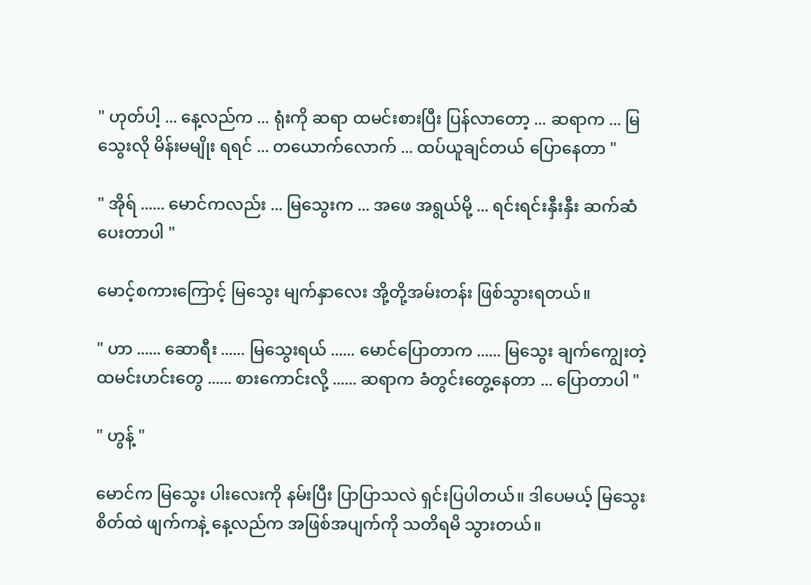" ဟုတ်ပါ့ ... နေ့လည်က ... ရုံးကို ဆရာ ထမင်းစားပြီး ပြန်လာတော့ ... ဆရာက ... မြသွေးလို မိန်းမမျိုး ရရင် ... တယောက်လောက် ... ထပ်ယူချင်တယ် ပြောနေတာ "

" အိုရ် ...... မောင်ကလည်း ... မြသွေးက ... အဖေ အရွယ်မို့ ... ရင်းရင်းနှီးနှီး ဆက်ဆံပေးတာပါ "

မောင့်စကားကြောင့် မြသွေး မျက်နှာလေး အို့တို့အမ်းတန်း ဖြစ်သွားရတယ်။

" ဟာ ...... ဆောရီး ...... မြသွေးရယ် ...... မောင်ပြောတာက ...... မြသွေး ချက်ကျွေးတဲ့ ထမင်းဟင်းတွေ ...... စားကောင်းလို့ ...... ဆရာက ခံတွင်းတွေ့နေတာ ... ပြောတာပါ "

" ဟွန့် "

မောင်က မြသွေး ပါးလေးကို နမ်းပြီး ပြာပြာသလဲ ရှင်းပြပါတယ်။ ဒါပေမယ့် မြသွေး စိတ်ထဲ ဖျက်ကနဲ့ နေ့လည်က အဖြစ်အပျက်ကို သတိရမိ သွားတယ်။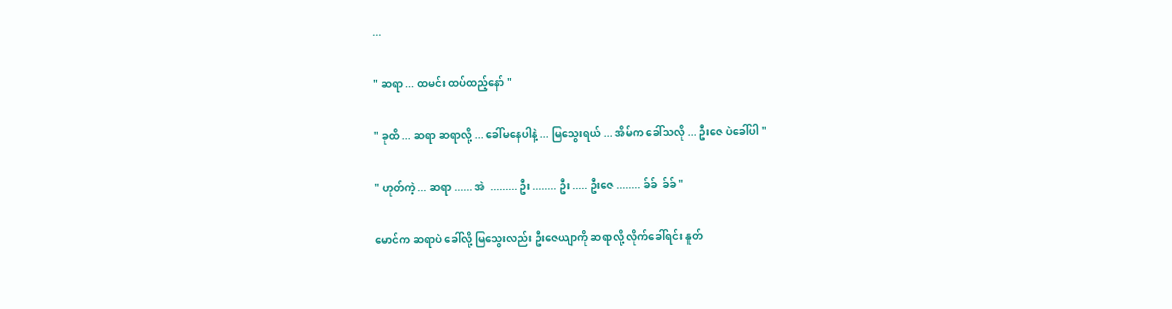...

" ဆရာ ... ထမင်း ထပ်ထည့်နော် "

" ခုထိ ... ဆရာ ဆရာလို့ ... ခေါ်မနေပါနဲ့ ... မြသွေးရယ် ... အိမ်က ခေါ်သလို ... ဦးဇေ ပဲခေါ်ပါ "

" ဟုတ်ကဲ့ ... ဆရာ ...... အဲ  ......... ဦး ........ ဦး ..... ဦးဇေ ........ ခ်ခ်  ခ်ခ် "

မောင်က ဆရာပဲ ခေါ်လို့ မြသွေးလည်း ဦးဇေယျာကို ဆရာလို့ လိုက်ခေါ်ရင်း နူတ်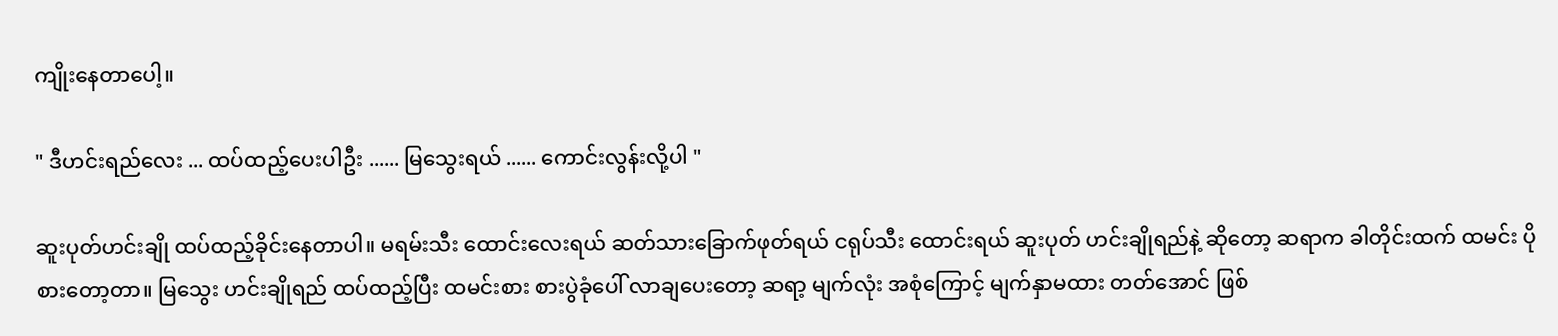ကျိုးနေတာပေါ့။

" ဒီဟင်းရည်လေး ... ထပ်ထည့်ပေးပါဦး ...... မြသွေးရယ် ...... ကောင်းလွန်းလို့ပါ "

ဆူးပုတ်ဟင်းချို ထပ်ထည့်ခိုင်းနေတာပါ။ မရမ်းသီး ထောင်းလေးရယ် ဆတ်သားခြောက်ဖုတ်ရယ် ငရုပ်သီး ထောင်းရယ် ဆူးပုတ် ဟင်းချိုရည်နဲ့ ဆိုတော့ ဆရာက ခါတိုင်းထက် ထမင်း ပိုစားတော့တာ။ မြသွေး ဟင်းချိုရည် ထပ်ထည့်ပြီး ထမင်းစား စားပွဲခုံပေါ် လာချပေးတော့ ဆရာ့ မျက်လုံး အစုံကြောင့် မျက်နှာမထား တတ်အောင် ဖြစ်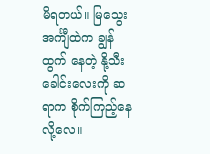မိရတယ်။ မြသွေး အင်္ကျီထဲက ချွန်ထွက် နေတဲ့ နို့သီးခေါင်းလေးကို ဆရာက စိုက်ကြည့်နေလို့လေ။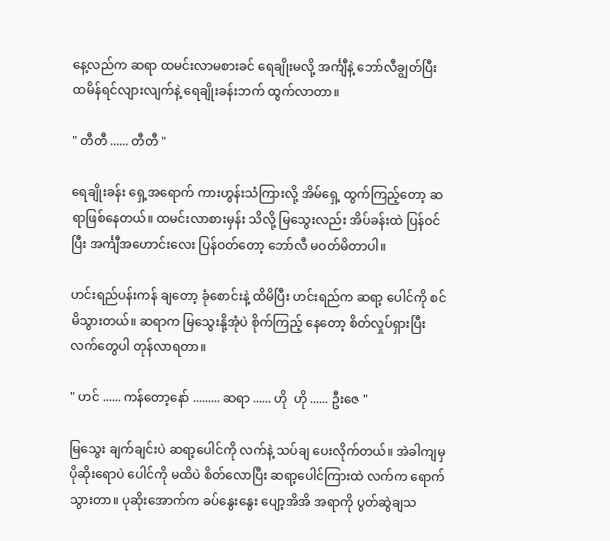နေ့လည်က ဆရာ ထမင်းလာမစားခင် ရေချိုးမလို့ အင်္ကျီနဲ့ ဘော်လီချွတ်ပြီး ထမိန်ရင်လျားလျက်နဲ့ ရေချိုးခန်းဘက် ထွက်လာတာ။

" တီတီ ...... တီတီ "

ရေချိုးခန်း ရှေ့အရောက် ကားဟွန်းသံကြားလို့ အိမ်ရှေ့ ထွက်ကြည့်တော့ ဆရာဖြစ်နေတယ်။ ထမင်းလာစားမှန်း သိလို့ မြသွေးလည်း အိပ်ခန်းထဲ ပြန်ဝင်ပြီး အင်္ကျီအဟောင်းလေး ပြန်ဝတ်တော့ ဘော်လီ မဝတ်မိတာပါ။

ဟင်းရည်ပန်းကန် ချတော့ ခုံစောင်းနဲ့ ထိမိပြီး ဟင်းရည်က ဆရာ့ ပေါင်ကို စင်မိသွားတယ်။ ဆရာက မြသွေးနို့အုံပဲ စိုက်ကြည့် နေတော့ စိတ်လှုပ်ရှားပြီး လက်တွေပါ တုန်လာရတာ။

" ဟင် ...... ကန်တော့နော် ......... ဆရာ ...... ဟို  ဟို ...... ဦးဇေ "

မြသွေး ချက်ချင်းပဲ ဆရာ့ပေါင်ကို လက်နဲ့ သပ်ချ ပေးလိုက်တယ်။ အဲခါကျမှ ပိုဆိုးရောပဲ ပေါင်ကို မထိပဲ စိတ်လောပြီး ဆရာ့ပေါင်ကြားထဲ လက်က ရောက်သွားတာ။ ပုဆိုးအောက်က ခပ်နွေးနွေး ပျော့အိအိ အရာကို ပွတ်ဆွဲချသ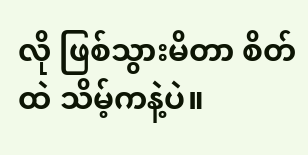လို ဖြစ်သွားမိတာ စိတ်ထဲ သိမ့်ကနဲ့ပဲ။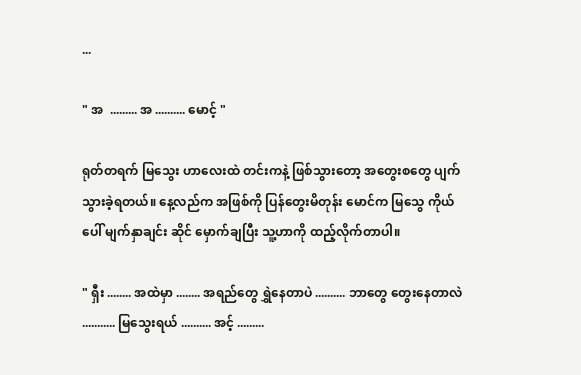...

" အ  ......... အ .......... မောင့် "

ရုတ်တရက် မြသွေး ဟာလေးထဲ တင်းကနဲ့ ဖြစ်သွားတော့ အတွေးစတွေ ပျက်သွားခဲ့ရတယ်။ နေ့လည်က အဖြစ်ကို ပြန်တွေးမိတုန်း မောင်က မြသွေ ကိုယ်ပေါ် မျက်နှာချင်း ဆိုင် မှောက်ချပြီး သူ့ဟာကို ထည့်လိုက်တာပါ။

" ရှီး ........ အထဲမှာ ........ အရည်တွေ ရွှဲနေတာပဲ .......... ဘာတွေ တွေးနေတာလဲ ........... မြသွေးရယ် .......... အင့် .........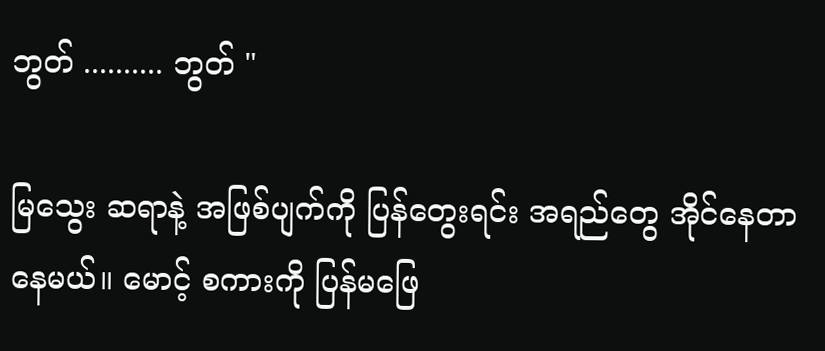ဘွတ် .......... ဘွတ် "

မြသွေး ဆရာနဲ့ အဖြစ်ပျက်ကို ပြန်တွေးရင်း အရည်တွေ အိုင်နေတာ နေမယ်။ မောင့် စကားကို ပြန်မဖြေ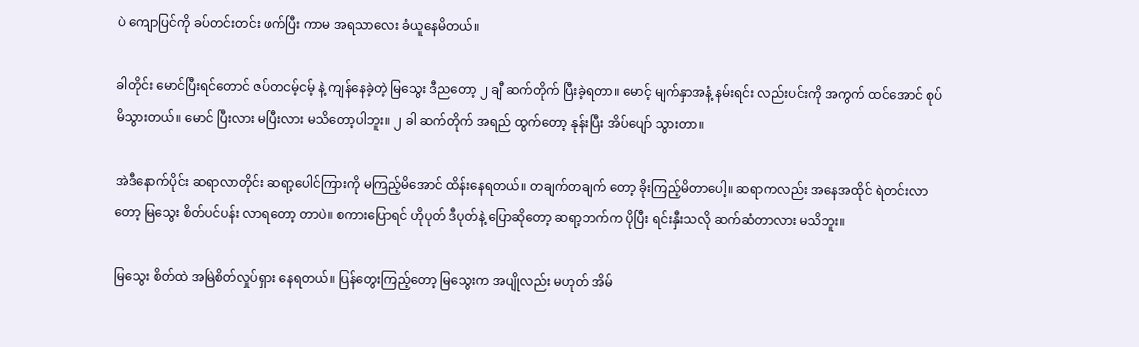ပဲ ကျောပြင်ကို ခပ်တင်းတင်း ဖက်ပြီး ကာမ အရသာလေး ခံယူနေမိတယ်။

ခါတိုင်း မောင်ပြီးရင်တောင် ဇပ်တငမ့်ငမ့် နဲ့ ကျန်နေခဲ့တဲ့ မြသွေး ဒီညတော့ ၂ ချီ ဆက်တိုက် ပြီးခဲ့ရတာ။ မောင့် မျက်နှာအနံ့ နမ်းရင်း လည်းပင်းကို အကွက် ထင်အောင် စုပ်မိသွားတယ်။ မောင် ပြီးလား မပြီးလား မသိတော့ပါဘူး။ ၂ ခါ ဆက်တိုက် အရည် ထွက်တော့ နုန်းပြီး အိပ်ပျော် သွားတာ။

အဲဒီနောက်ပိုင်း ဆရာလာတိုင်း ဆရာ့ပေါင်ကြားကို မကြည့်မိအောင် ထိန်းနေရတယ်။ တချက်တချက် တော့ ခိုးကြည့်မိတာပေါ့။ ဆရာကလည်း အနေအထိုင် ရဲတင်းလာတော့ မြသွေး စိတ်ပင်ပန်း လာရတော့ တာပဲ။ စကားပြောရင် ဟိုပုတ် ဒီပုတ်နဲ့ ပြောဆိုတော့ ဆရာ့ဘက်က ပိုပြီး ရင်းနှီးသလို ဆက်ဆံတာလား မသိဘူး။

မြသွေး စိတ်ထဲ အမြဲစိတ်လှုပ်ရှား နေရတယ်။ ပြန်တွေးကြည့်တော့ မြသွေးက အပျိုလည်း မဟုတ် အိမ်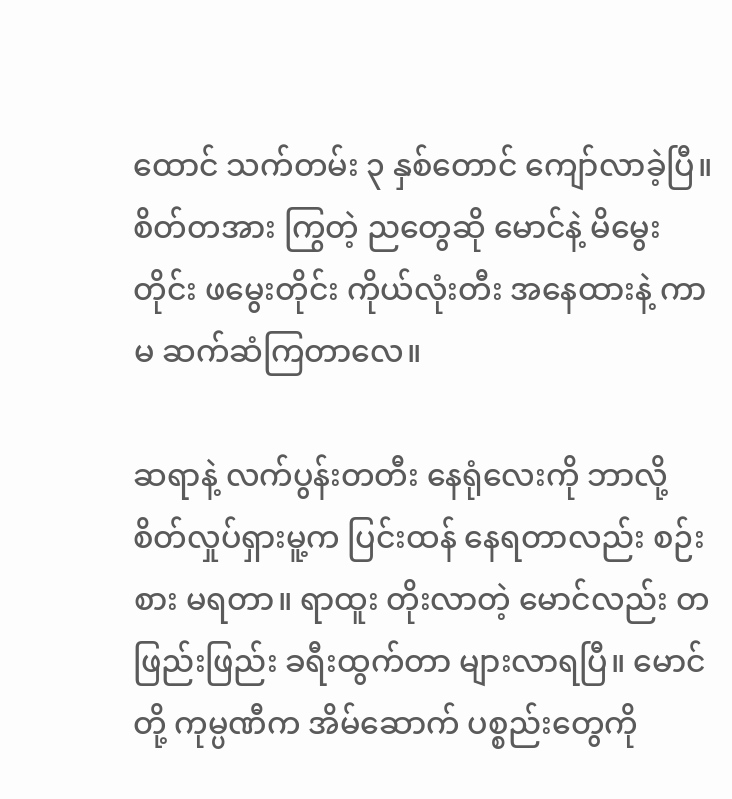ထောင် သက်တမ်း ၃ နှစ်တောင် ကျော်လာခဲ့ပြီ။ စိတ်တအား ကြွတဲ့ ညတွေဆို မောင်နဲ့ မိမွေးတိုင်း ဖမွေးတိုင်း ကိုယ်လုံးတီး အနေထားနဲ့ ကာမ ဆက်ဆံကြတာလေ။

ဆရာနဲ့ လက်ပွန်းတတီး နေရုံလေးကို ဘာလို့ စိတ်လှုပ်ရှားမူ့က ပြင်းထန် နေရတာလည်း စဉ်းစား မရတာ။ ရာထူး တိုးလာတဲ့ မောင်လည်း တဖြည်းဖြည်း ခရီးထွက်တာ များလာရပြီ။ မောင်တို့ ကုမ္ပဏီက အိမ်ဆောက် ပစ္စည်းတွေကို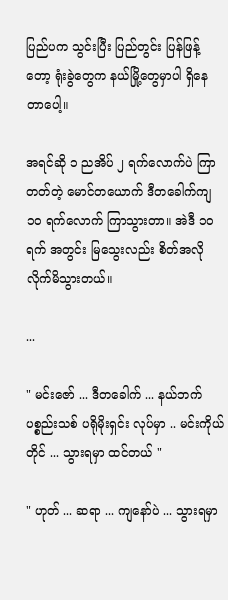ပြည်ပက သွင်းပြီး ပြည်တွင်း ပြန်ဖြန့်တော့ ရုံးခွဲတွေက နယ်မြို့တွေမှာပါ ရှိနေတာပေါ့။

အရင်ဆို ၁ ညအိပ် ၂ ရက်လောက်ပဲ ကြာတတ်တဲ့ မောင်တယောက် ဒီတခေါက်ကျ ၁၀ ရက်လောက် ကြာသွားတာ။ အဲဒီ ၁၀ ရက် အတွင်း မြသွေးလည်း စိတ်အလို လိုက်မိသွားတယ်။

...

" မင်းဇော် ... ဒီတခေါက် ... နယ်ဘက် ပစ္စည်းသစ် ပရိုမိုးရှင်း လုပ်မှာ .. မင်းကိုယ်တိုင် ... သွားရမှာ ထင်တယ် "

" ဟုတ် ... ဆရာ ... ကျနော်ပဲ ... သွားရမှာ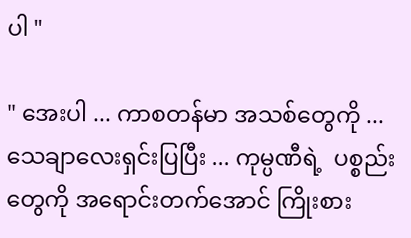ပါ "

" အေးပါ ... ကာစတန်မာ အသစ်တွေကို ... သေချာလေးရှင်းပြပြီး ... ကုမ္ပဏီရဲ့  ပစ္စည်းတွေကို အရောင်းတက်အောင် ကြိုးစား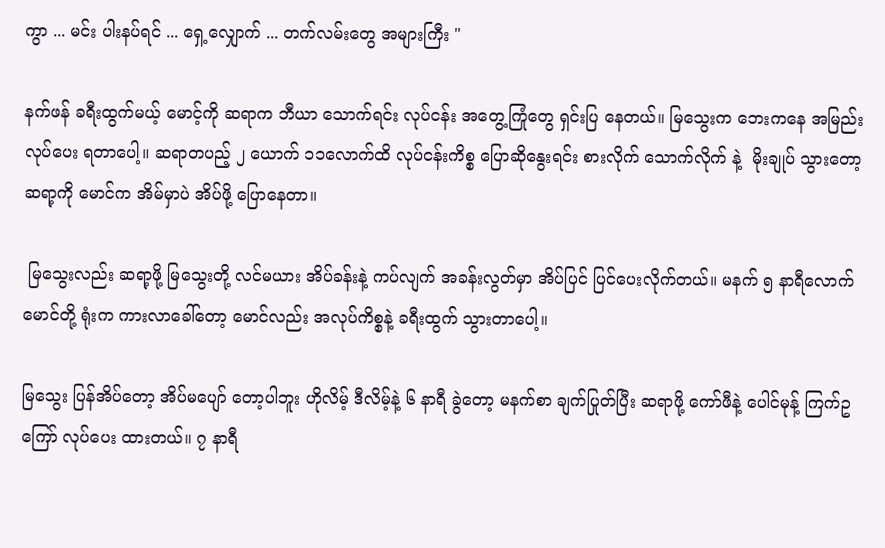ကွာ ... မင်း ပါးနပ်ရင် ... ရှေ့လျှောက် ... တက်လမ်းတွေ အများကြီး "

နက်ဖန် ခရီးထွက်မယ့် မောင့်ကို ဆရာက ဘီယာ သောက်ရင်း လုပ်ငန်း အတွေ့ကြုံတွေ ရှင်းပြ နေတယ်။ မြသွေးက ဘေးကနေ အမြည်း လုပ်ပေး ရတာပေါ့။ ဆရာတပည့် ၂ ယောက် ၁၁လောက်ထိ လုပ်ငန်းကိစ္စ ပြောဆိုနွေးရင်း စားလိုက် သောက်လိုက် နဲ့  မိုးချုပ် သွားတော့ ဆရာ့ကို မောင်က အိမ်မှာပဲ အိပ်ဖို့ ပြောနေတာ။

 မြသွေးလည်း ဆရာ့ဖို့ မြသွေးတို့ လင်မယား အိပ်ခန်းနဲ့ ကပ်လျက် အခန်းလွတ်မှာ အိပ်ပြင် ပြင်ပေးလိုက်တယ်။ မနက် ၅ နာရီလောက် မောင်တို့ ရုံးက ကားလာခေါ်တော့ မောင်လည်း အလုပ်ကိစ္စနဲ့ ခရီးထွက် သွားတာပေါ့။

မြသွေး ပြန်အိပ်တော့ အိပ်မပျော် တော့ပါဘူး ဟိုလိမ့် ဒီလိမ့်နဲ့ ၆ နာရီ ခွဲတော့ မနက်စာ ချက်ပြုတ်ပြီး ဆရာဖို့ ကော်ဖီနဲ့ ပေါင်မုန့် ကြက်ဥကြော် လုပ်ပေး ထားတယ်။ ၇ နာရီ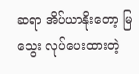ဆရာ အိပ်ယာနိုးတော့ မြသွေး လုပ်ပေးထားတဲ့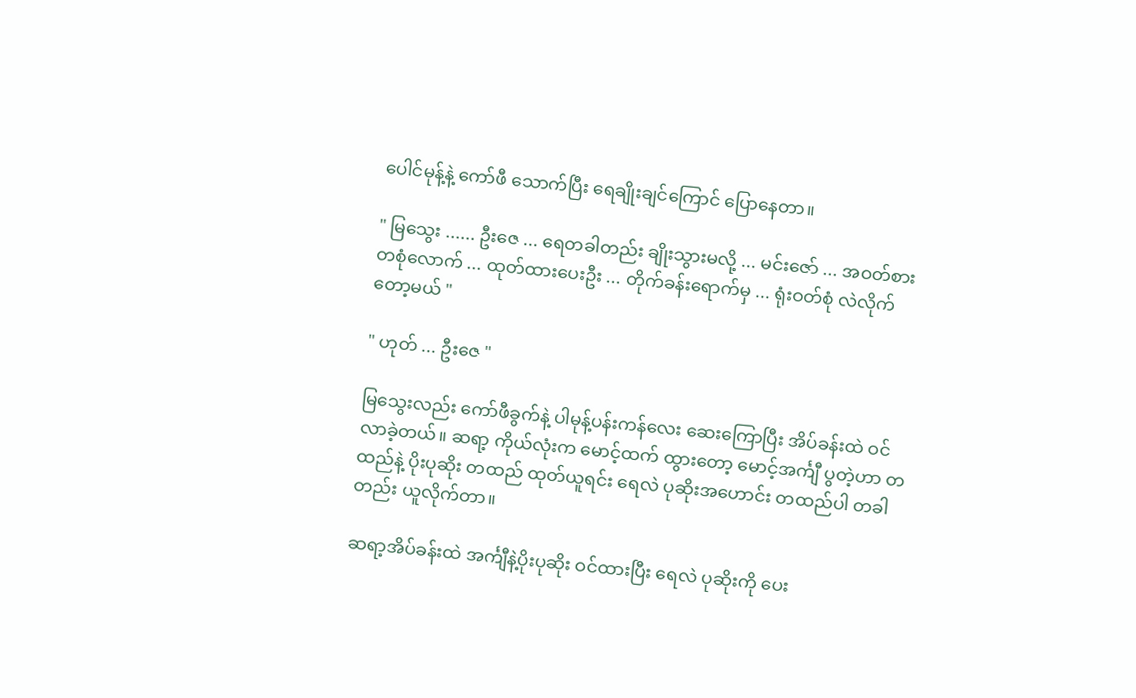ပေါင်မုန့်နဲ့ ကော်ဖီ သောက်ပြီး ရေချိုးချင်ကြောင် ပြောနေတာ။

" မြသွေး ...... ဦးဇေ ... ရေတခါတည်း ချိုးသွားမလို့ ... မင်းဇော် ... အဝတ်စား တစုံလောက် ... ထုတ်ထားပေးဦး ... တိုက်ခန်းရောက်မှ ... ရုံးဝတ်စုံ လဲလိုက်တော့မယ် "

" ဟုတ် ... ဦးဇေ "

မြသွေးလည်း ကော်ဖီခွက်နဲ့ ပါမုန့်ပန်းကန်လေး ဆေးကြောပြီး အိပ်ခန်းထဲ ဝင်လာခဲ့တယ်။ ဆရာ့ ကိုယ်လုံးက မောင့်ထက် ထွားတော့ မောင့်အင်္ကျီ ပွတဲ့ဟာ တထည်နဲ့ ပိုးပုဆိုး တထည် ထုတ်ယူရင်း ရေလဲ ပုဆိုးအဟောင်း တထည်ပါ တခါတည်း ယူလိုက်တာ။

ဆရာ့အိပ်ခန်းထဲ အင်္ကျီနဲ့ပိုးပုဆိုး ဝင်ထားပြီး ရေလဲ ပုဆိုးကို ပေး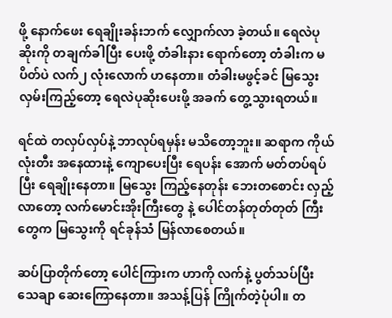ဖို့ နောက်ဖေး ရေချိုးခန်းဘက် လျှောက်လာ ခဲ့တယ်။ ရေလဲပုဆိုးကို တချက်ခါပြီး ပေးဖို့ တံခါးနား ရောက်တော့ တံခါးက မပိတ်ပဲ လက်၂ လုံးလောက် ဟနေတာ။ တံခါးမဖွင့်ခင် မြသွေး လှမ်းကြည့်တော့ ရေလဲပုဆိုးပေးဖို့ အခက် တွေ့သွားရတယ်။

ရင်ထဲ တလှပ်လှပ်နဲ့ ဘာလုပ်ရမှန်း မသိတော့ဘူး။ ဆရာက ကိုယ်လုံးတီး အနေထားနဲ့ ကျောပေးပြီး ရေပန်း အောက် မတ်တပ်ရပ်ပြီး ရေချိုးနေတာ။ မြသွေး ကြည့်နေတုန်း ဘေးတစောင်း လှည့်လာတော့ လက်မောင်းအိုးကြီးတွေ နဲ့ ပေါင်တန်တုတ်တုတ် ကြီးတွေက မြသွေးကို ရင်ခုန်သံ မြန်လာစေတယ်။

ဆပ်ပြာတိုက်တော့ ပေါင်ကြားက ဟာကို လက်နဲ့ ပွတ်သပ်ပြီး သေချာ ဆေးကြောနေတာ။ အသန့်ပြန် ကြိုက်တဲ့ပုံပါ။ တ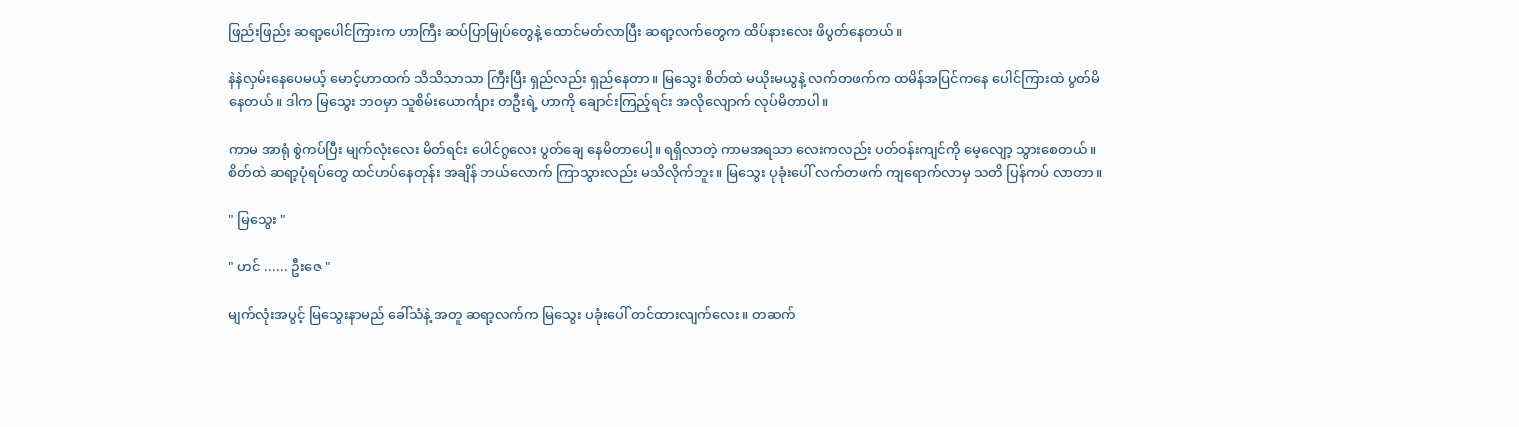ဖြည်းဖြည်း ဆရာ့ပေါင်ကြားက ဟာကြီး ဆပ်ပြာမြုပ်တွေနဲ့ ထောင်မတ်လာပြီး ဆရာ့လက်တွေက ထိပ်နားလေး ဖိပွတ်နေတယ်။

နဲနဲလှမ်းနေပေမယ့် မောင့်ဟာထက် သိသိသာသာ ကြီးပြီး ရှည်လည်း ရှည်နေတာ။ မြသွေး စိတ်ထဲ မယိုးမယွနဲ့ လက်တဖက်က ထမိန်အပြင်ကနေ ပေါင်ကြားထဲ ပွတ်မိနေတယ်။ ဒါက မြသွေး ဘဝမှာ သူစိမ်းယောင်္ကျား တဦးရဲ့ ဟာကို ချောင်းကြည့်ရင်း အလိုလျောက် လုပ်မိတာပါ။

ကာမ အာရုံ စွဲကပ်ပြီး မျက်လုံးလေး မိတ်ရင်း ပေါင်ဂွလေး ပွတ်ချေ နေမိတာပေါ့။ ရရှိလာတဲ့ ကာမအရသာ လေးကလည်း ပတ်ဝန်းကျင်ကို မေ့လျော့ သွားစေတယ်။ စိတ်ထဲ ဆရာ့ပုံရပ်တွေ ထင်ဟပ်နေတုန်း အချိန် ဘယ်လောက် ကြာသွားလည်း မသိလိုက်ဘူး။ မြသွေး ပုခုံးပေါ် လက်တဖက် ကျရောက်လာမှ သတိ ပြန်ကပ် လာတာ။

" မြသွေး "

" ဟင် ...... ဦးဇေ "

မျက်လုံးအပွင့် မြသွေးနာမည် ခေါ်သံနဲ့ အတူ ဆရာ့လက်က မြသွေး ပခုံးပေါ် တင်ထားလျက်လေး။ တဆက်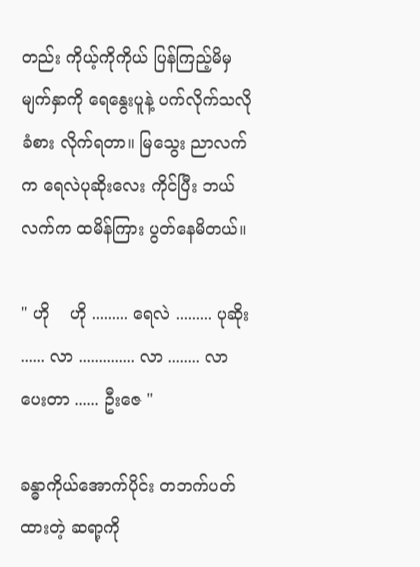တည်း ကိုယ့်ကိုကိုယ် ပြန်ကြည့်မိမှ မျက်နှာကို ရေနွေးပူနဲ့ ပက်လိုက်သလို ခံစား လိုက်ရတာ။ မြသွေး ညာလက်က ရေလဲပုဆိုးလေး ကိုင်ပြီး ဘယ်လက်က ထမိန်ကြား ပွတ်နေမိတယ်။

" ဟို    ဟို ......... ရေလဲ ......... ပုဆိုး ...... လာ .............. လာ ........ လာပေးတာ ...... ဦးဇေ "

ခန္ဓာကိုယ်အောက်ပိုင်း တဘက်ပတ်ထားတဲ့ ဆရာ့ကို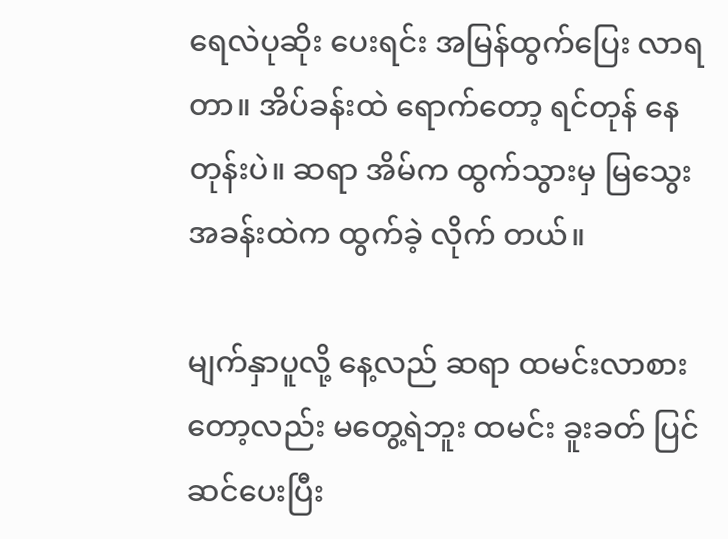ရေလဲပုဆိုး ပေးရင်း အမြန်ထွက်ပြေး လာရတာ။ အိပ်ခန်းထဲ ရောက်တော့ ရင်တုန် နေတုန်းပဲ။ ဆရာ အိမ်က ထွက်သွားမှ မြသွေး အခန်းထဲက ထွက်ခဲ့ လိုက် တယ်။

မျက်နှာပူလို့ နေ့လည် ဆရာ ထမင်းလာစား တော့လည်း မတွေ့ရဲဘူး ထမင်း ခူးခတ် ပြင်ဆင်ပေးပြီး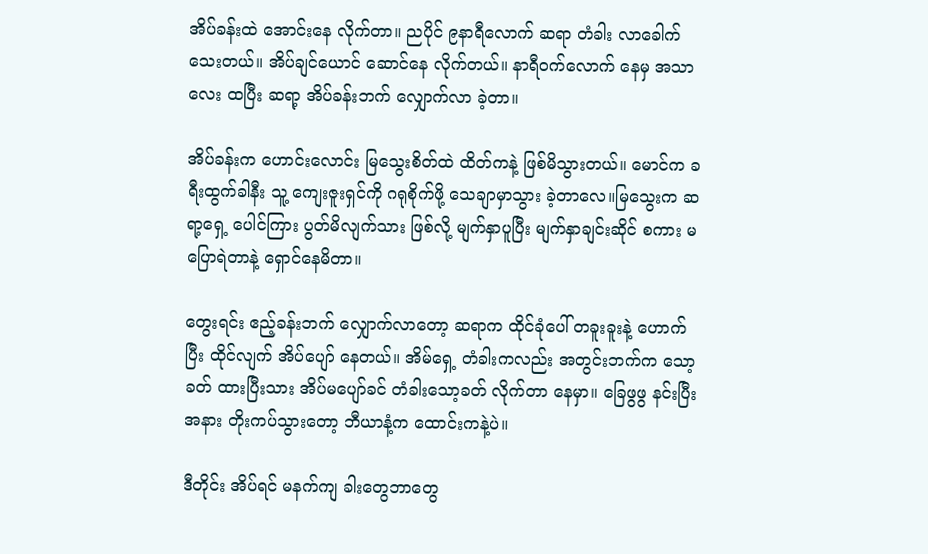အိပ်ခန်းထဲ အောင်းနေ လိုက်တာ။ ညပိုင် ၉နာရီလောက် ဆရာ တံခါး လာခေါက် သေးတယ်။ အိပ်ချင်ယောင် ဆောင်နေ လိုက်တယ်။ နာရီဝက်လောက် နေမှ အသာလေး ထပြီး ဆရာ့ အိပ်ခန်းဘက် လျှောက်လာ ခဲ့တာ။

အိပ်ခန်းက ဟောင်းလောင်း မြသွေးစိတ်ထဲ ထိတ်ကနဲ့ ဖြစ်မိသွားတယ်။ မောင်က ခရီးထွက်ခါနီး သူ့ ကျေးဇူးရှင်ကို ဂရုစိုက်ဖို့ သေချာမှာသွား ခဲ့တာလေ။မြသွေးက ဆရာ့ရှေ့ ပေါင်ကြား ပွတ်မိလျက်သား ဖြစ်လို့ မျက်နှာပူပြီး မျက်နှာချင်းဆိုင် စကား မပြောရဲတာနဲ့ ရှောင်နေမိတာ။

တွေးရင်း ဧည့်ခန်းဘက် လျှောက်လာတော့ ဆရာက ထိုင်ခုံပေါ် တခူးခူးနဲ့ ဟောက်ပြီး ထိုင်လျက် အိပ်ပျော် နေတယ်။ အိမ်ရှေ့ တံခါးကလည်း အတွင်းဘက်က သော့ခတ် ထားပြီးသား အိပ်မပျော်ခင် တံခါးသော့ခတ် လိုက်တာ နေမှာ။ ခြေဖွဖွ နင်းပြီး အနား တိုးကပ်သွားတော့ ဘီယာနံ့က ထောင်းကနဲ့ပဲ။

ဒီတိုင်း အိပ်ရင် မနက်ကျ ခါးတွေဘာတွေ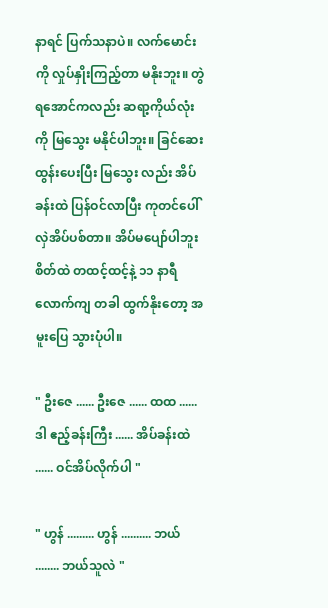နာရင် ပြက်သနာပဲ။ လက်မောင်းကို လှုပ်နှိုးကြည့်တာ မနိုးဘူး။ တွဲရအောင်ကလည်း ဆရာ့ကိုယ်လုံးကို မြသွေး မနိုင်ပါဘူး။ ခြင်ဆေး ထွန်းပေးပြီး မြသွေး လည်း အိပ်ခန်းထဲ ပြန်ဝင်လာပြီး ကုတင်ပေါ် လှဲအိပ်ပစ်တာ။ အိပ်မပျော်ပါဘူး စိတ်ထဲ တထင့်ထင့်နဲ့ ၁၁ နာရီ လောက်ကျ တခါ ထွက်နိုးတော့ အမူးပြေ သွားပုံပါ။

" ဦးဇေ ...... ဦးဇေ ...... ထထ ...... ဒါ ဧည့်ခန်းကြီး ...... အိပ်ခန်းထဲ ...... ဝင်အိပ်လိုက်ပါ "

" ဟွန် ......... ဟွန် .......... ဘယ် ........ ဘယ်သူလဲ "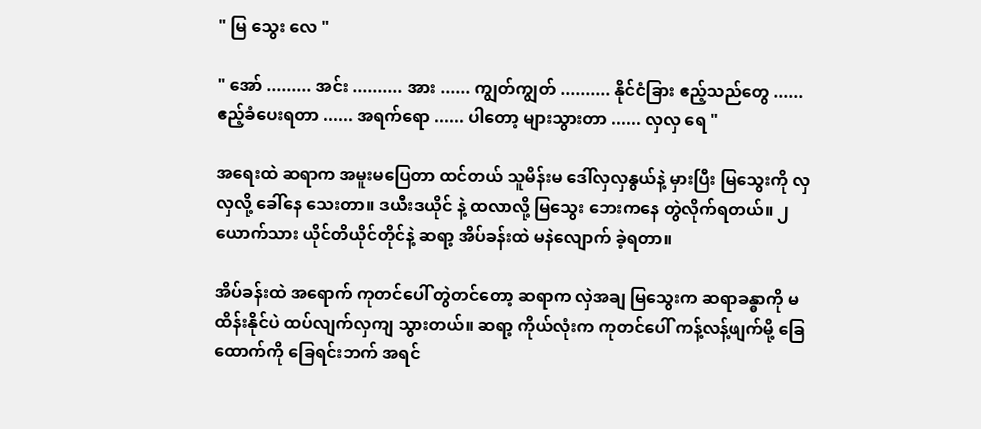" မြ သွေး လေ "

" အော် ......... အင်း .......... အား ...... ကျွတ်ကျွတ် .......... နိုင်ငံခြား ဧည့်သည်တွေ ...... ဧည့်ခံပေးရတာ ...... အရက်ရော ...... ပါတော့ များသွားတာ ...... လှလှ ရေ "

အရေးထဲ ဆရာက အမူးမပြေတာ ထင်တယ် သူမိန်းမ ဒေါ်လှလှနွယ်နဲ့ မှားပြီး မြသွေးကို လှလှလို့ ခေါ်နေ သေးတာ။ ဒယီးဒယိုင် နဲ့ ထလာလို့ မြသွေး ဘေးကနေ တွဲလိုက်ရတယ်။ ၂ ယောက်သား ယိုင်တိယိုင်တိုင်နဲ့ ဆရာ့ အိပ်ခန်းထဲ မနဲလျောက် ခဲ့ရတာ။

အိပ်ခန်းထဲ အရောက် ကုတင်ပေါ် တွဲတင်တော့ ဆရာက လှဲအချ မြသွေးက ဆရာခန္ဓာကို မထိန်းနိုင်ပဲ ထပ်လျက်လှကျ သွားတယ်။ ဆရာ့ ကိုယ်လုံးက ကုတင်ပေါ် ကန့်လန့်ဖျက်မို့ ခြေထောက်ကို ခြေရင်းဘက် အရင်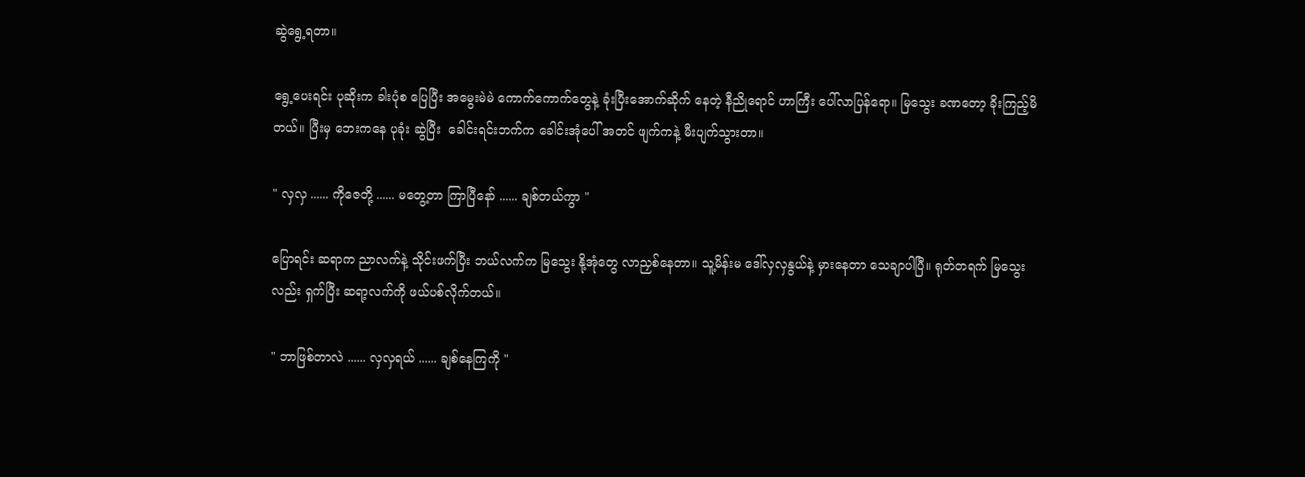ဆွဲရွေ့ရတာ။

ရွေ့ပေးရင်း ပုဆိုးက ခါးပုံစ ပြေပြီး အမွေးမဲမဲ ကောက်ကောက်တွေနဲ့ ခုံးပြီးအောက်ဆိုက် နေတဲ့ နီညိုရောင် ဟာကြီး ပေါ်လာပြန်ရော။ မြသွေး ခဏတော့ ခိုးကြည့်မိတယ်။ ပြီးမှ ဘေးကနေ ပုခုံး ဆွဲပြီး  ခေါင်းရင်းဘက်က ခေါင်းအုံပေါ် အတင် ဖျက်ကနဲ့ မီးပျက်သွားတာ။

" လှလှ ...... ကိုဇေတို့ ...... မတွေ့တာ ကြာပြီနော် ...... ချစ်တယ်ကွာ "

ပြောရင်း ဆရာက ညာလက်နဲ့ သိုင်းဖက်ပြီး ဘယ်လက်က မြသွေး နို့အုံတွေ လာညှစ်နေတာ။ သူ့မိန်းမ ဒေါ်လှလှနွယ်နဲ့ မှားနေတာ သေချာပါပြီ။ ရုတ်တရက် မြသွေးလည်း ရှက်ပြီး ဆရာ့လက်ကို ဖယ်ပစ်လိုက်တယ်။

" ဘာဖြစ်တာလဲ ...... လှလှရယ် ...... ချစ်နေကြကို "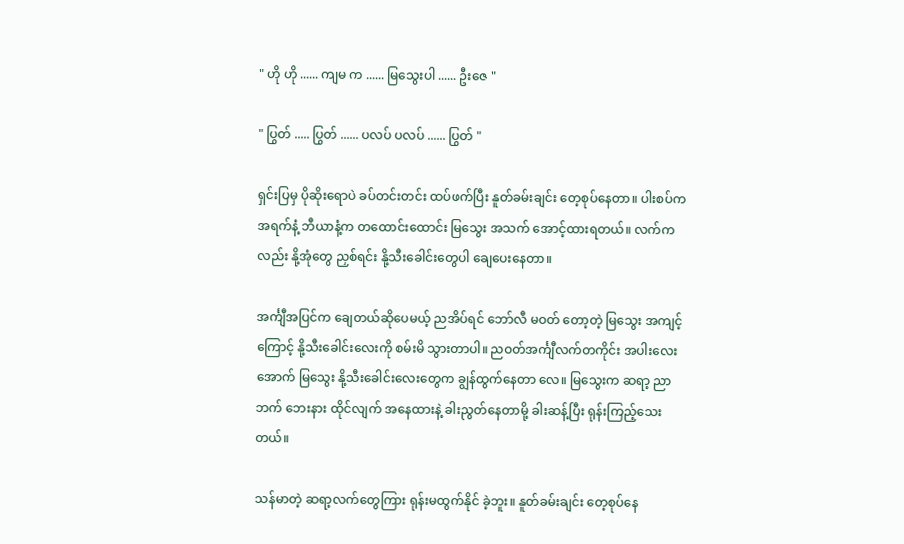" ဟို ဟို ...... ကျမ က ...... မြသွေးပါ ...... ဦးဇေ "

" ပြွတ် ..... ပြွတ် ...... ပလပ် ပလပ် ...... ပြွတ် "

ရှင်းပြမှ ပိုဆိုးရောပဲ ခပ်တင်းတင်း ထပ်ဖက်ပြီး နူတ်ခမ်းချင်း တေ့စုပ်နေတာ။ ပါးစပ်က အရက်နံ့ ဘီယာနံ့က တထောင်းထောင်း မြသွေး အသက် အောင့်ထားရတယ်။ လက်ကလည်း နို့အုံတွေ ညှစ်ရင်း နို့သီးခေါင်းတွေပါ ချေပေးနေတာ။

အင်္ကျီအပြင်က ချေတယ်ဆိုပေမယ့် ညအိပ်ရင် ဘော်လီ မဝတ် တော့တဲ့ မြသွေး အကျင့်ကြောင့် နို့သီးခေါင်းလေးကို စမ်းမိ သွားတာပါ။ ညဝတ်အင်္ကျီလက်တကိုင်း အပါးလေး အောက် မြသွေး နို့သီးခေါင်းလေးတွေက ချွန်ထွက်နေတာ လေ။ မြသွေးက ဆရာ့ ညာဘက် ဘေးနား ထိုင်လျက် အနေထားနဲ့ ခါးညွတ်နေတာမို့ ခါးဆန့်ပြီး ရုန်းကြည့်သေး တယ်။

သန်မာတဲ့ ဆရာ့လက်တွေကြား ရုန်းမထွက်နိုင် ခဲ့ဘူး။ နူတ်ခမ်းချင်း တေ့စုပ်နေ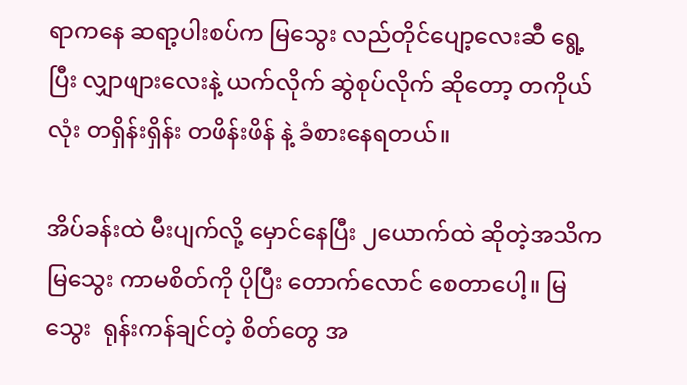ရာကနေ ဆရာ့ပါးစပ်က မြသွေး လည်တိုင်ပျော့လေးဆီ ရွေ့ပြီး လျှာဖျားလေးနဲ့ ယက်လိုက် ဆွဲစုပ်လိုက် ဆိုတော့ တကိုယ်လုံး တရှိန်းရှိန်း တဖိန်းဖိန် နဲ့ ခံစားနေရတယ်။

အိပ်ခန်းထဲ မီးပျက်လို့ မှောင်နေပြီး ၂ယောက်ထဲ ဆိုတဲ့အသိက မြသွေး ကာမစိတ်ကို ပိုပြီး တောက်လောင် စေတာပေါ့။ မြသွေး  ရုန်းကန်ချင်တဲ့ စိတ်တွေ အ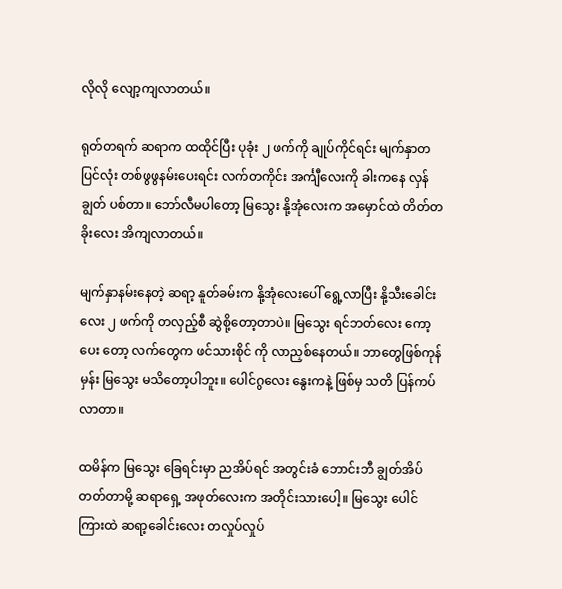လိုလို လျော့ကျလာတယ်။

ရုတ်တရက် ဆရာက ထထိုင်ပြီး ပုခုံး ၂ ဖက်ကို ချုပ်ကိုင်ရင်း မျက်နှာတပြင်လုံး တစ်ဖွဖွနမ်းပေးရင်း လက်တကိုင်း အင်္ကျီလေးကို ခါးကနေ လှန်ချွတ် ပစ်တာ။ ဘော်လီမပါတော့ မြသွေး နို့အုံလေးက အမှောင်ထဲ တိတ်တခိုးလေး အိကျလာတယ်။

မျက်နှာနမ်းနေတဲ့ ဆရာ့ နူတ်ခမ်းက နို့အုံလေးပေါ် ရွေ့လာပြီး နို့သီးခေါင်းလေး ၂ ဖက်ကို တလှည့်စီ ဆွဲစို့တော့တာပဲ။ မြသွေး ရင်ဘတ်လေး ကော့ပေး တော့ လက်တွေက ဖင်သားစိုင် ကို လာညှစ်နေတယ်။ ဘာတွေဖြစ်ကုန်မှန်း မြသွေး မသိတော့ပါဘူး။ ပေါင်ဂွလေး နွေးကနဲ့ ဖြစ်မှ သတိ ပြန်ကပ်လာတာ။

ထမိန်က မြသွေး ခြေရင်းမှာ ညအိပ်ရင် အတွင်းခံ ဘောင်းဘီ ချွတ်အိပ်တတ်တာမို့ ဆရာရှေ့ အဖုတ်လေးက အတိုင်းသားပေါ့။ မြသွေး ပေါင်ကြားထဲ ဆရာ့ခေါင်းလေး တလှုပ်လှုပ်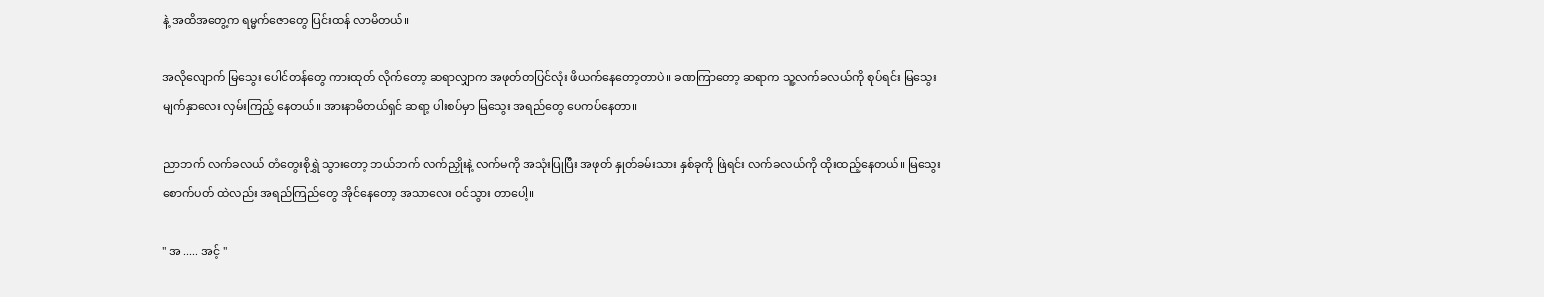နဲ့ အထိအတွေ့က ရမ္မက်ဇောတွေ ပြင်းထန် လာမိတယ်။

အလိုလျောက် မြသွေး ပေါင်တန်တွေ ကားထုတ် လိုက်တော့ ဆရာလျှာက အဖုတ်တပြင်လုံး ဖိယက်နေတော့တာပဲ။ ခဏကြာတော့ ဆရာက သူ့လက်ခလယ်ကို စုပ်ရင်း မြသွေး မျက်နှာလေး လှမ်းကြည့် နေတယ်။ အားနာမိတယ်ရှင် ဆရာ့ ပါးစပ်မှာ မြသွေး အရည်တွေ ပေကပ်နေတာ။

ညာဘက် လက်ခလယ် တံတွေးစိုရွှဲ သွားတော့ ဘယ်ဘက် လက်ညှိုးနဲ့ လက်မကို အသုံးပြုပြီး အဖုတ် နှုတ်ခမ်းသား နှစ်ခုကို ဖြဲရင်း လက်ခလယ်ကို ထိုးထည့်နေတယ်။ မြသွေး စောက်ပတ် ထဲလည်း အရည်ကြည်တွေ အိုင်နေတော့ အသာလေး ဝင်သွား တာပေါ့။

" အ ..... အင့် "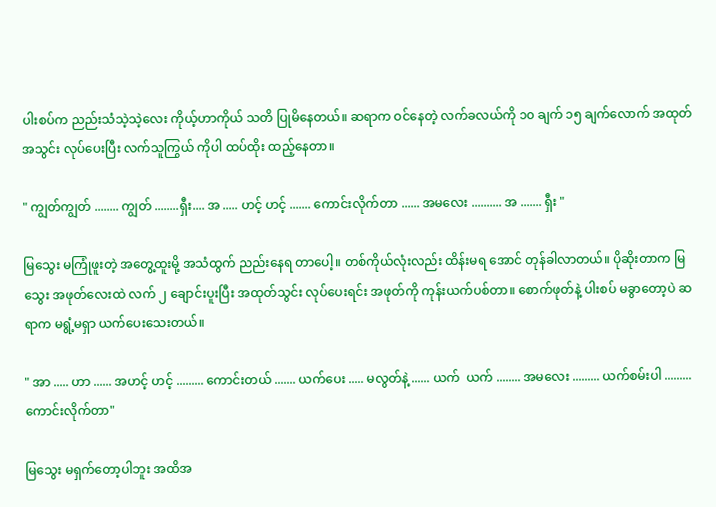ပါးစပ်က ညည်းသံသဲ့သဲ့လေး ကိုယ့်ဟာကိုယ် သတိ ပြုမိနေတယ်။ ဆရာက ဝင်နေတဲ့ လက်ခလယ်ကို ၁၀ ချက် ၁၅ ချက်လောက် အထုတ်အသွင်း လုပ်ပေးပြီး လက်သူကြွယ် ကိုပါ ထပ်ထိုး ထည့်နေတာ။

" ကျွတ်ကျွတ် ........ ကျွတ် ........ရှီး.... အ ..... ဟင့် ဟင့် ....... ကောင်းလိုက်တာ ...... အမလေး .......... အ ....... ရှီး "

မြသွေး မကြုံဖူးတဲ့ အတွေ့ထူးမို့ အသံထွက် ညည်းနေရ တာပေါ့။ တစ်ကိုယ်လုံးလည်း ထိန်းမရ အောင် တုန်ခါလာတယ်။ ပိုဆိုးတာက မြသွေး အဖုတ်လေးထဲ လက် ၂ ချောင်းပူးပြီး အထုတ်သွင်း လုပ်ပေးရင်း အဖုတ်ကို ကုန်းယက်ပစ်တာ။ စောက်ဖုတ်နဲ့ ပါးစပ် မခွာတော့ပဲ ဆရာက မရွံ့မရှာ ယက်ပေးသေးတယ်။

" အာ ..... ဟာ ...... အဟင့် ဟင့် ......... ကောင်းတယ် ....... ယက်ပေး ..... မလွတ်နဲ့ ...... ယက်  ယက် ........ အမလေး ......... ယက်စမ်းပါ ......... ကောင်းလိုက်တာ"

မြသွေး မရှက်တော့ပါဘူး အထိအ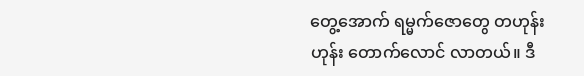တွေ့အောက် ရမ္မက်ဇောတွေ တဟုန်းဟုန်း တောက်လောင် လာတယ်။ ဒီ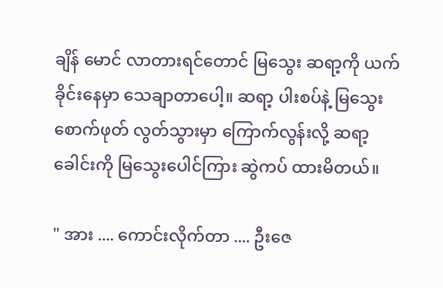ချိန် မောင် လာတားရင်တောင် မြသွေး ဆရာ့ကို ယက်ခိုင်းနေမှာ သေချာတာပေါ့။ ဆရာ့ ပါးစပ်နဲ့ မြသွေး စောက်ဖုတ် လွတ်သွားမှာ ကြောက်လွန်းလို့ ဆရာ့ ခေါင်းကို မြသွေးပေါင်ကြား ဆွဲကပ် ထားမိတယ်။

" အား .... ကောင်းလိုက်တာ .... ဦးဇေ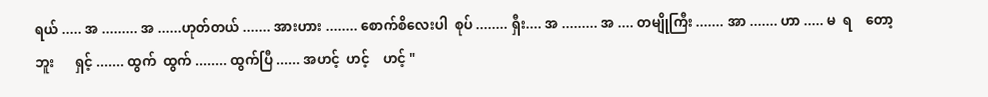ရယ် ..... အ ......... အ ......ဟုတ်တယ် ....... အားဟား ........ စောက်စိလေးပါ  စုပ် ........ ရှီး.... အ ......... အ .... တမျိုကြီး ....... အာ ....... ဟာ ..... မ  ရ    တော့    ဘူး      ရှင့် ....... ထွက်  ထွက် ........ ထွက်ပြီ ...... အဟင့်  ဟင့်    ဟင့် "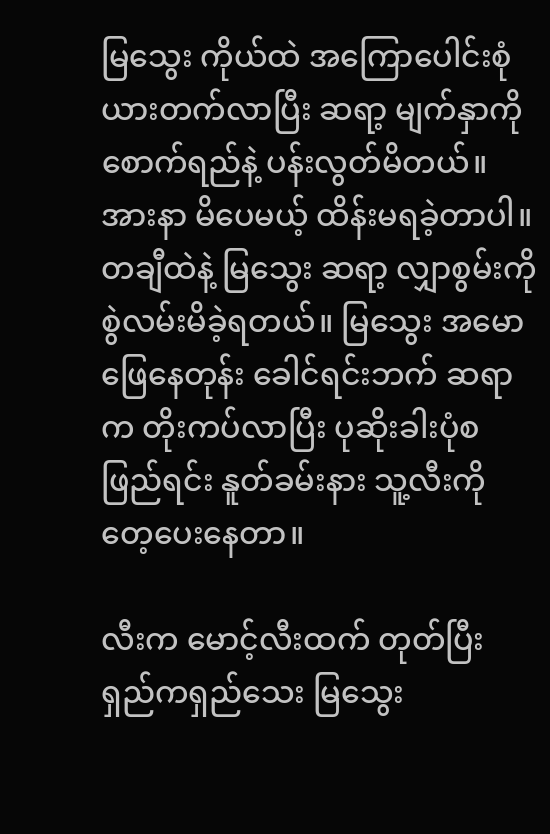မြသွေး ကိုယ်ထဲ အကြောပေါင်းစုံ ယားတက်လာပြီး ဆရာ့ မျက်နှာကို စောက်ရည်နဲ့ ပန်းလွတ်မိတယ်။ အားနာ မိပေမယ့် ထိန်းမရခဲ့တာပါ။ တချီထဲနဲ့ မြသွေး ဆရာ့ လျှာစွမ်းကို စွဲလမ်းမိခဲ့ရတယ်။ မြသွေး အမောဖြေနေတုန်း ခေါင်ရင်းဘက် ဆရာက တိုးကပ်လာပြီး ပုဆိုးခါးပုံစ ဖြည်ရင်း နူတ်ခမ်းနား သူ့လီးကို တေ့ပေးနေတာ။

လီးက မောင့်လီးထက် တုတ်ပြီး ရှည်ကရှည်သေး မြသွေး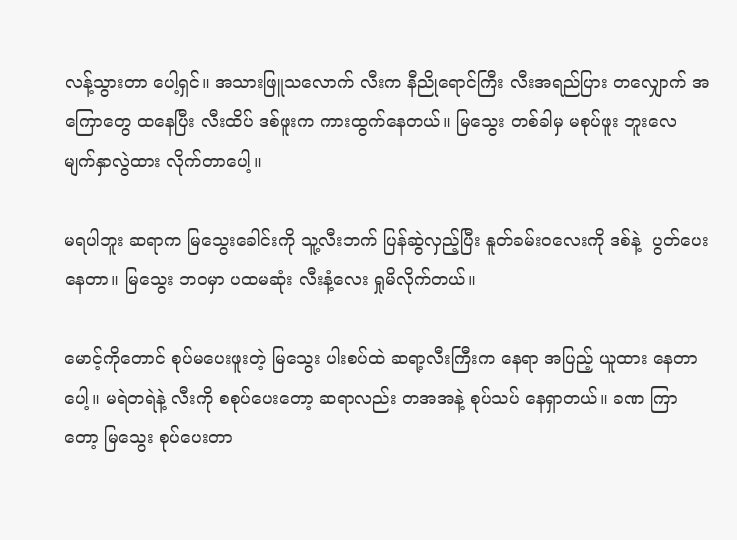လန့်သွားတာ ပေါ့ရှင်။ အသားဖြူသလောက် လီးက နီညိုရောင်ကြီး လီးအရည်ပြား တလျှောက် အကြောတွေ ထနေပြီး လီးထိပ် ဒစ်ဖူးက ကားထွက်နေတယ်။ မြသွေး တစ်ခါမှ မစုပ်ဖူး ဘူးလေ မျက်နှာလွဲထား လိုက်တာပေါ့။

မရပါဘူး ဆရာက မြသွေးခေါင်းကို သူ့လီးဘက် ပြန်ဆွဲလှည့်ပြီး နူတ်ခမ်းဝလေးကို ဒစ်နဲ့  ပွတ်ပေး နေတာ။ မြသွေး ဘဝမှာ ပထမဆုံး လီးနံ့လေး ရှုမိလိုက်တယ်။

မောင့်ကိုတောင် စုပ်မပေးဖူးတဲ့ မြသွေး ပါးစပ်ထဲ ဆရာ့လီးကြီးက နေရာ အပြည့် ယူထား နေတာပေါ့။ မရဲတရဲနဲ့ လီးကို စစုပ်ပေးတော့ ဆရာလည်း တအအနဲ့ စုပ်သပ် နေရှာတယ်။ ခဏ ကြာတော့ မြသွေး စုပ်ပေးတာ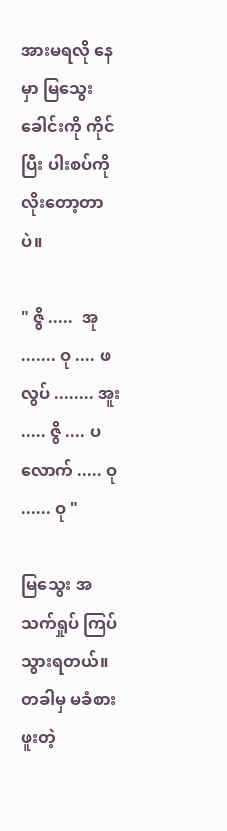အားမရလို နေမှာ မြသွေးခေါင်းကို ကိုင်ပြီး ပါးစပ်ကို လိုးတော့တာပဲ။

" ဇွိ .....  အု ....... ဝု .... ဖလွပ် ........ အူး ..... ဇွိ .... ပလောက် ..... ဝု ...... ဝု "

မြသွေး အသက်ရှုပ် ကြပ်သွားရတယ်။ တခါမှ မခံစားဖူးတဲ့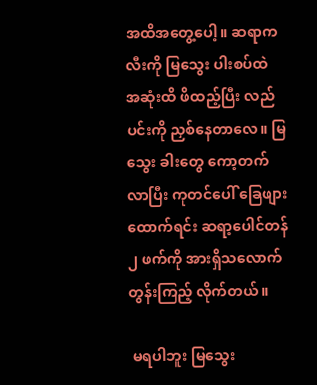အထိအတွေ့ပေါ့။ ဆရာက လီးကို မြသွေး ပါးစပ်ထဲ  အဆုံးထိ ဖိထည့်ပြီး လည်ပင်းကို ညှစ်နေတာလေ။ မြသွေး ခါးတွေ ကော့တက်လာပြီး ကုတင်ပေါ် ခြေဖျား ထောက်ရင်း ဆရာ့ပေါင်တန် ၂ ဖက်ကို အားရှိသလောက် တွန်းကြည့် လိုက်တယ်။

 မရပါဘူး မြသွေး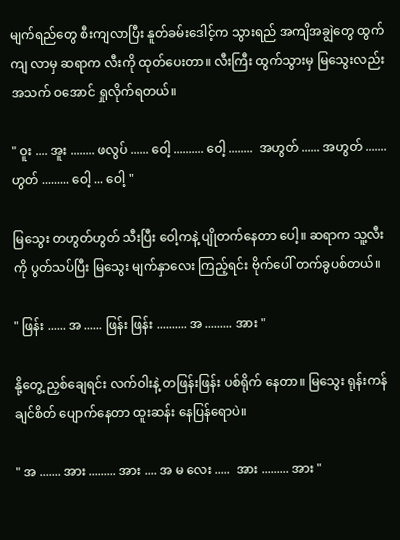မျက်ရည်တွေ စီးကျလာပြီး နူတ်ခမ်းဒေါင့်က သွားရည် အကျိအချွဲတွေ ထွက်ကျ လာမှ ဆရာက လီးကို ထုတ်ပေးတာ။ လီးကြီး ထွက်သွားမှ မြသွေးလည်း  အသက် ဝအောင် ရှုလိုက်ရတယ်။

" ဝူး .... အူး ........ ဖလွပ် ...... ဝေါ့ .......... ဝေါ့ ........  အဟွတ် ...... အဟွတ် ....... ဟွတ် ......... ဝေါ့ ... ဝေါ့ "

မြသွေး တဟွတ်ဟွတ် သီးပြီး ဝေါ့ကနဲ့ ပျိုတက်နေတာ ပေါ့။ ဆရာက သူ့လီးကို ပွတ်သပ်ပြီး မြသွေး မျက်နှာလေး ကြည့်ရင်း ဗိုက်ပေါ် တက်ခွပစ်တယ်။

" ဖြန်း ...... အ ...... ဖြန်း ဖြန်း .......... အ ......... အား "

နို့တွေ့ ညှစ်ချေရင်း လက်ဝါးနဲ့ တဖြန်းဖြန်း ပစ်ရိုက် နေတာ။ မြသွေး ရုန်းကန်ချင်စိတ် ပျောက်နေတာ ထူးဆန်း နေပြန်ရောပဲ။

" အ ....... အား ......... အား .... အ မ လေး .....  အား ......... အား "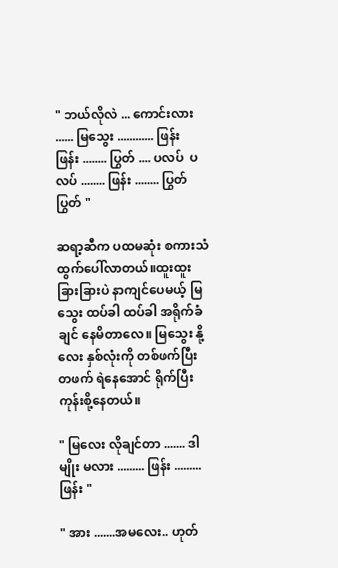" ဘယ်လိုလဲ ... ကောင်းလား ...... မြသွေး ............ ဖြန်း  ဖြန်း ........ ပြွတ် .... ပလပ်  ပလပ် ........ ဖြန်း ........ ပြွတ်  ပြွတ် "

ဆရာ့ဆီက ပထမဆုံး စကားသံ ထွက်ပေါ်လာတယ်။ထူးထူးခြားခြားပဲ နာကျင်ပေမယ့် မြသွေး ထပ်ခါ ထပ်ခါ အရိုက်ခံချင် နေမိတာလေ။ မြသွေး နို့လေး နှစ်လုံးကို တစ်ဖက်ပြီး တဖက် ရဲနေအောင် ရိုက်ပြီး ကုန်းစို့နေတယ်။

" မြလေး လိုချင်တာ ....... ဒါမျိုး မလား ......... ဖြန်း ......... ဖြန်း "

" အား .......အမလေး.. ဟုတ်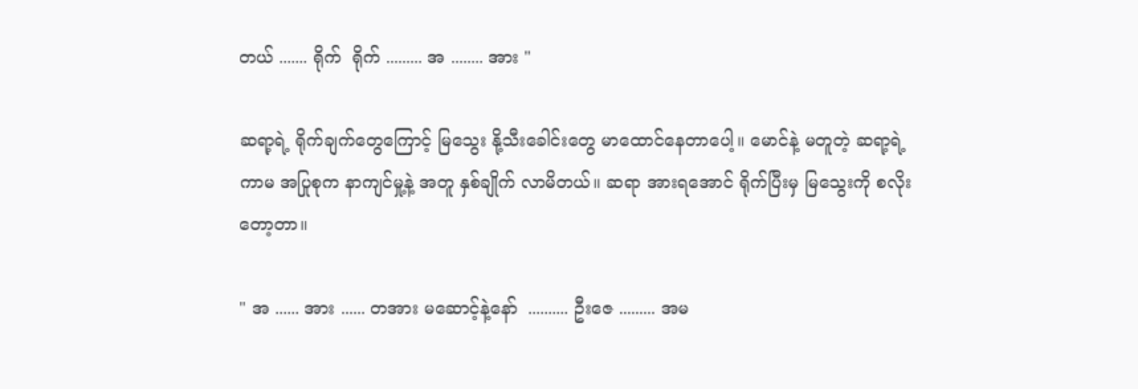တယ် ....... ရိုက်  ရိုက် ......... အ ........ အား "

ဆရာ့ရဲ့ ရိုက်ချက်တွေကြောင့် မြသွေး နို့သီးခေါင်းတွေ မာထောင်နေတာပေါ့။ မောင်နဲ့ မတူတဲ့ ဆရာ့ရဲ့ ကာမ အပြုစုက နာကျင်မှု့နဲ့ အတူ နှစ်ချိုက် လာမိတယ်။ ဆရာ အားရအောင် ရိုက်ပြီးမှ မြသွေးကို စလိုး တော့တာ။

" အ ...... အား ...... တအား မဆောင့်နဲ့နော်  .......... ဦးဇေ ......... အမ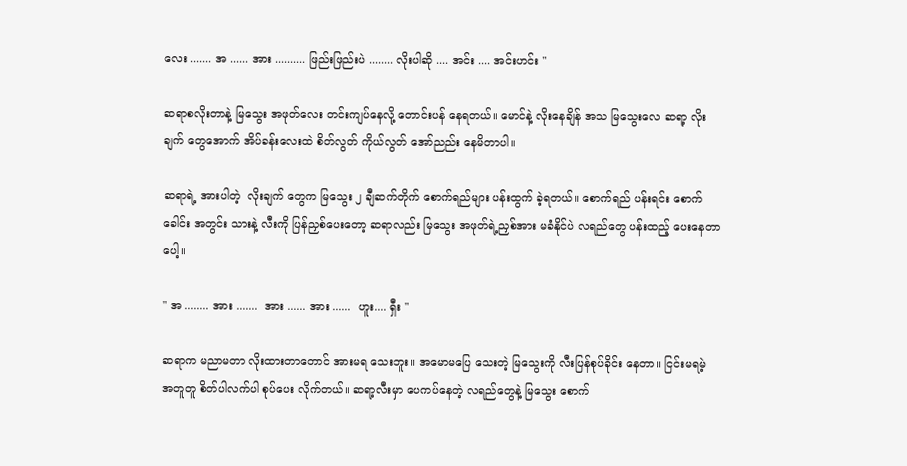လေး ....... အ ...... အား .......... ဖြည်းဖြည်းပဲ ........ လိုးပါဆို .... အင်း .... အင်းဟင်း "

ဆရာစလိုးတာနဲ့ မြသွေး အဖုတ်လေး တင်းကျပ်နေလို့ တောင်းပန် နေရတယ်။ မောင်နဲ့ လိုးနေချိန် အသ မြသွေးလေ ဆရာ့ လိုးချက် တွေအောက် အိပ်ခန်းလေးထဲ စိတ်လွတ် ကိုယ်လွတ် အော်ညည်း နေမိတာပါ။

ဆရာရဲ့ အားပါတဲ့  လိုးချက် တွေက မြသွေး ၂ ချီဆက်တိုက် စောက်ရည်များ ပန်းထွက် ခဲ့ရတယ်။ စောက်ရည် ပန်းရင်း စောက်ခေါင်း အတွင်း သားနဲ့ လီးကို ပြန်ညှစ်ပေးတော့ ဆရာလည်း မြသွေး အဖုတ်ရဲ့ညှစ်အား မခံနိုင်ပဲ လရည်တွေ ပန်းထည့် ပေးနေတာပေါ့။

" အ ........ အား .......  အား ...... အား ......  ဟူး.... ရှီး "

ဆရာက မညာမတာ လိုးထားတာတောင် အားမရ သေးဘူး။ အမောမပြေ သေးတဲ့ မြသွေးကို လီးပြန်စုပ်ခိုင်း နေတာ။ ငြင်းမရမဲ့ အတူတူ စိတ်ပါလက်ပါ စုပ်ပေး လိုက်တယ်။ ဆရာ့လီးမှာ ပေကပ်နေတဲ့ လရည်တွေနဲ့ မြသွေး စောက်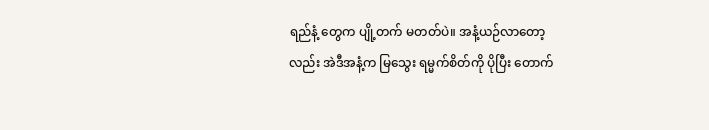ရည်နံ့ တွေက ပျို့တက် မတတ်ပဲ။ အနံ့ယဉ်လာတော့လည်း အဲဒီအနံ့က မြသွေး ရမ္မက်စိတ်ကို ပိုပြီး တောက်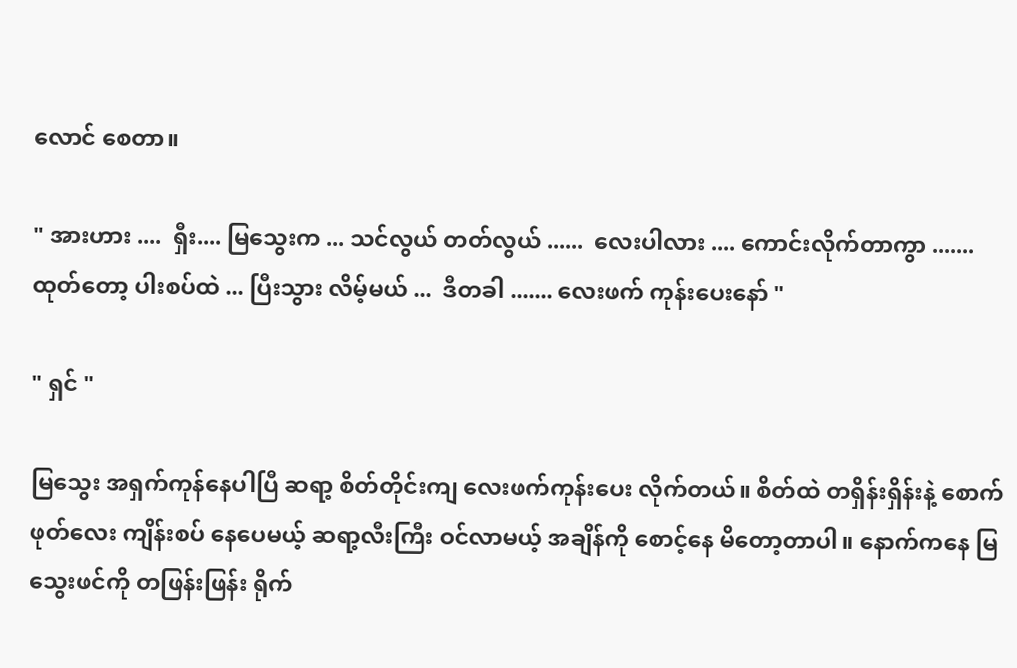လောင် စေတာ။

" အားဟား ....  ရှီး.... မြသွေးက ... သင်လွယ် တတ်လွယ် ......  လေးပါလား .... ကောင်းလိုက်တာကွာ ....... ထုတ်တော့ ပါးစပ်ထဲ ... ပြီးသွား လိမ့်မယ် ...  ဒီတခါ ....... လေးဖက် ကုန်းပေးနော် "

" ရှင် "

မြသွေး အရှက်ကုန်နေပါပြီ ဆရာ့ စိတ်တိုင်းကျ လေးဖက်ကုန်းပေး လိုက်တယ်။ စိတ်ထဲ တရှိန်းရှိန်းနဲ့ စောက်ဖုတ်လေး ကျိန်းစပ် နေပေမယ့် ဆရာ့လီးကြီး ဝင်လာမယ့် အချိန်ကို စောင့်နေ မိတော့တာပါ။ နောက်ကနေ မြသွေးဖင်ကို တဖြန်းဖြန်း ရိုက်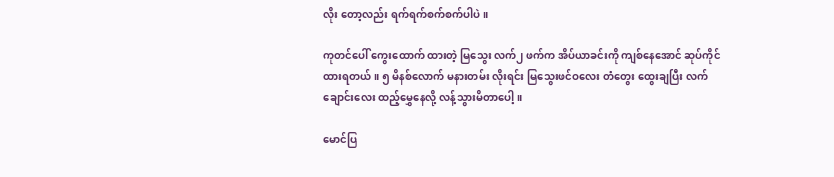လိုး တော့လည်း ရက်ရက်စက်စက်ပါပဲ။

ကုတင်ပေါ် ကွေးထောက် ထားတဲ့ မြသွေး လက်၂ ဖက်က အိပ်ယာခင်းကို ကျစ်နေအောင် ဆုပ်ကိုင် ထားရတယ်။ ၅ မိနစ်လောက် မနားတမ်း လိုးရင်း မြသွေးဖင်ဝလေး တံတွေး ထွေးချပြီး လက်ချောင်းလေး ထည့်မွှေနေလို့ လန့်သွားမိတာပေါ့။

မောင်ပြ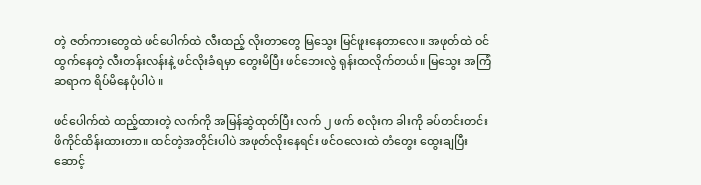တဲ့ ဇတ်ကားတွေထဲ ဖင်ပေါက်ထဲ လီးထည့် လိုးတာတွေ မြသွေး မြင်ဖူးနေတာလေ။ အဖုတ်ထဲ ဝင်ထွက်နေတဲ့ လီးတန်းလန်းနဲ့ ဖင်လိုးခံရမှာ တွေးမိပြီး ဖင်ဘေးလွဲ ရုန်းထလိုက်တယ်။ မြသွေး အကြံ ဆရာက ရိပ်မိနေပုံပါပဲ ။

ဖင်ပေါက်ထဲ ထည့်ထားတဲ့ လက်ကို အမြန်ဆွဲထုတ်ပြီး လက် ၂ ဖက် စလုံးက ခါးကို ခပ်တင်းတင်း ဖိကိုင်ထိန်းထားတာ။ ထင်တဲ့အတိုင်းပါပဲ အဖုတ်လိုးနေရင်း ဖင်ဝလေးထဲ တံတွေး ထွေးချပြီး ဆောင့်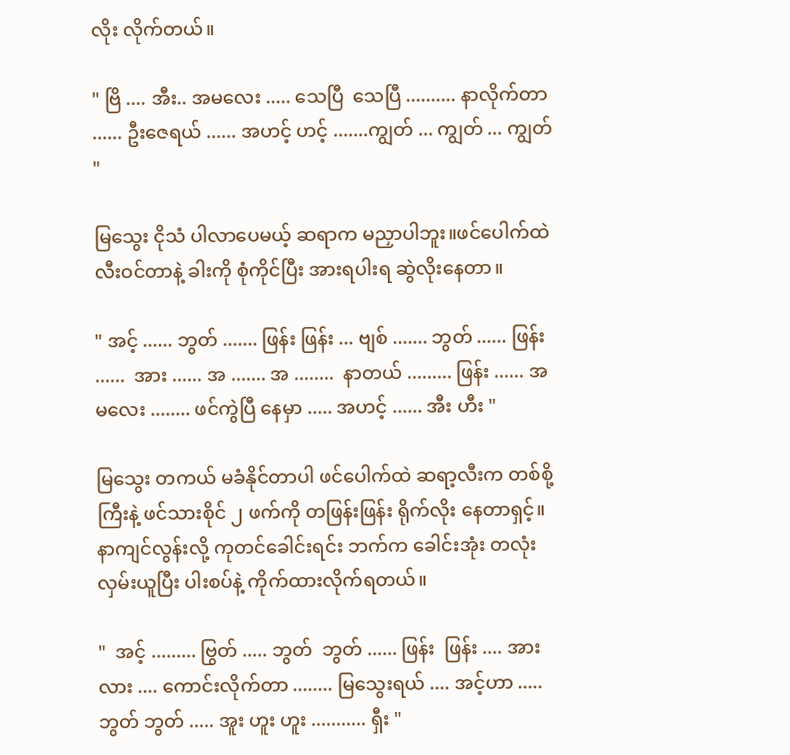လိုး လိုက်တယ်။

" ဗြိ .... အီး.. အမလေး ..... သေပြီ  သေပြီ .......... နာလိုက်တာ ...... ဦးဇေရယ် ...... အဟင့် ဟင့် .......ကျွတ် ... ကျွတ် ... ကျွတ် "

မြသွေး ငိုသံ ပါလာပေမယ့် ဆရာက မညှာပါဘူး။ဖင်ပေါက်ထဲ လီးဝင်တာနဲ့ ခါးကို စုံကိုင်ပြီး အားရပါးရ ဆွဲလိုးနေတာ။

" အင့် ...... ဘွတ် ....... ဖြန်း ဖြန်း ... ဗျစ် ....... ဘွတ် ...... ဖြန်း ......  အား ...... အ ....... အ ........  နာတယ် ......... ဖြန်း ...... အမလေး ........ ဖင်ကွဲပြီ နေမှာ ..... အဟင့် ...... အီး ဟီး "

မြသွေး တကယ် မခံနိုင်တာပါ ဖင်ပေါက်ထဲ ဆရာ့လီးက တစ်စို့ကြီးနဲ့ ဖင်သားစိုင် ၂ ဖက်ကို တဖြန်းဖြန်း ရိုက်လိုး နေတာရှင့်။ နာကျင်လွန်းလို့ ကုတင်ခေါင်းရင်း ဘက်က ခေါင်းအုံး တလုံး လှမ်းယူပြီး ပါးစပ်နဲ့ ကိုက်ထားလိုက်ရတယ်။

"  အင့် ......... ဗြွတ် ..... ဘွတ်  ဘွတ် ...... ဖြန်း  ဖြန်း .... အားလား .... ကောင်းလိုက်တာ ........ မြသွေးရယ် .... အင့်ဟာ ..... ဘွတ် ဘွတ် ..... အူး ဟူး ဟူး ........... ရှီး "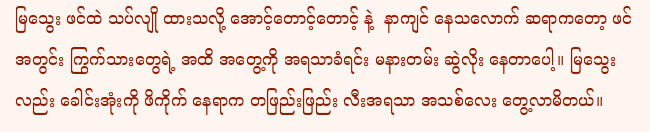မြသွေး ဖင်ထဲ သပ်လျို ထားသလို့ အောင့်တောင့်တောင့် နဲ့  နာကျင် နေသလောက် ဆရာကတော့ ဖင်အတွင်း ကြွက်သားတွေရဲ့ အထိ အတွေ့ကို အရသာခံရင်း မနားတမ်း ဆွဲလိုး နေတာပေါ့။ မြသွေးလည်း ခေါင်းအုံးကို ဖိကိုက် နေရာက တဖြည်းဖြည်း လီးအရသာ အသစ်လေး တွေ့လာမိတယ်။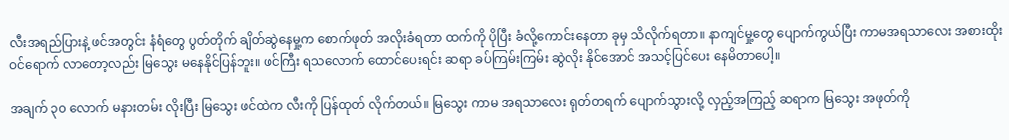လီးအရည်ပြားနဲ့ ဖင်အတွင်း နံရံတွေ ပွတ်တိုက် ချိတ်ဆွဲနေမှု့က စောက်ဖုတ် အလိုးခံရတာ ထက်ကို ပိုပြီး ခံလို့ကောင်းနေတာ ခုမှ သိလိုက်ရတာ။ နာကျင်မှု့တွေ ပျောက်ကွယ်ပြီး ကာမအရသာလေး အစားထိုး ဝင်ရောက် လာတော့လည်း မြသွေး မနေနိုင်ပြန်ဘူး။ ဖင်ကြီး ရသလောက် ထောင်ပေးရင်း ဆရာ ခပ်ကြမ်းကြမ်း ဆွဲလိုး နိုင်အောင် အသင့်ပြင်ပေး နေမိတာပေါ့။

အချက် ၃၀ လောက် မနားတမ်း လိုးပြီး မြသွေး ဖင်ထဲက လီးကို ပြန်ထုတ် လိုက်တယ်။ မြသွေး ကာမ အရသာလေး ရုတ်တရက် ပျောက်သွားလို့ လှည့်အကြည့် ဆရာက မြသွေး အဖုတ်ကို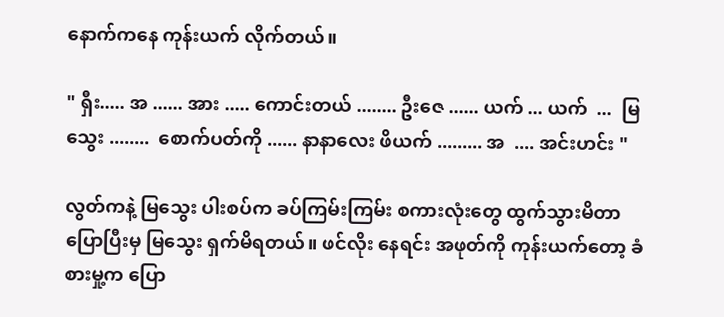နောက်ကနေ ကုန်းယက် လိုက်တယ်။

" ရှီး..... အ ...... အား ..... ကောင်းတယ် ........ ဦးဇေ ...... ယက် ... ယက်  ...  မြသွေး ........  စောက်ပတ်ကို ...... နာနာလေး ဖိယက် ......... အ  .... အင်းဟင်း "

လွတ်ကနဲ့ မြသွေး ပါးစပ်က ခပ်ကြမ်းကြမ်း စကားလုံးတွေ ထွက်သွားမိတာ ပြောပြီးမှ မြသွေး ရှက်မိရတယ်။ ဖင်လိုး နေရင်း အဖုတ်ကို ကုန်းယက်တော့ ခံစားမှု့က ပြော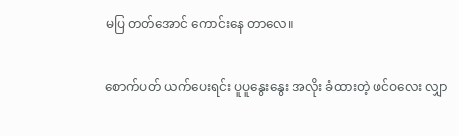မပြ တတ်အောင် ကောင်းနေ တာလေ။

စောက်ပတ် ယက်ပေးရင်း ပူပူနွေးနွေး အလိုး ခံထားတဲ့ ဖင်ဝလေး လျှာ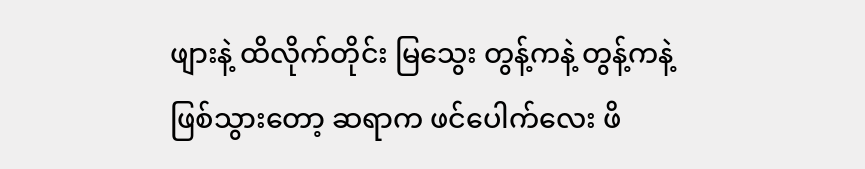ဖျားနဲ့ ထိလိုက်တိုင်း မြသွေး တွန့်ကနဲ့ တွန့်ကနဲ့ ဖြစ်သွားတော့ ဆရာက ဖင်ပေါက်လေး ဖိ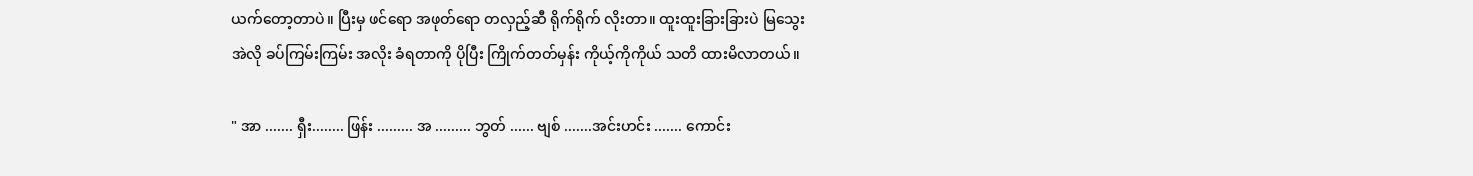ယက်တော့တာပဲ။ ပြီးမှ ဖင်ရော အဖုတ်ရော တလှည့်ဆီ ရိုက်ရိုက် လိုးတာ။ ထူးထူးခြားခြားပဲ မြသွေး အဲလို ခပ်ကြမ်းကြမ်း အလိုး ခံရတာကို ပိုပြီး ကြိုက်တတ်မှန်း ကိုယ့်ကိုကိုယ် သတိ ထားမိလာတယ်။

" အာ ....... ရှီး........ ဖြန်း ......... အ ......... ဘွတ် ...... ဗျစ် .......အင်းဟင်း ....... ကောင်း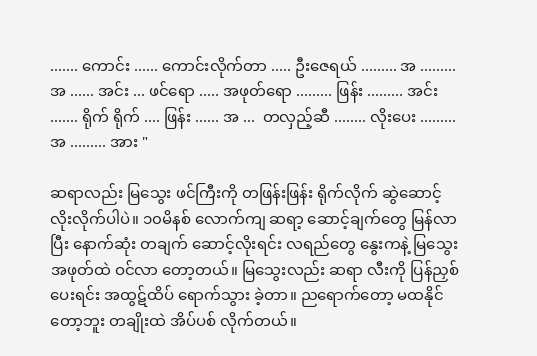....... ကောင်း ...... ကောင်းလိုက်တာ ..... ဦးဇေရယ် ......... အ ......... အ ...... အင်း ... ဖင်ရော ..... အဖုတ်ရော ......... ဖြန်း ......... အင်း ....... ရိုက် ရိုက် .... ဖြန်း ...... အ ...  တလှည့်ဆီ ........ လိုးပေး ......... အ ......... အား "

ဆရာလည်း မြသွေး ဖင်ကြီးကို တဖြန်းဖြန်း ရိုက်လိုက် ဆွဲဆောင့် လိုးလိုက်ပါပဲ။ ၁၀မိနစ် လောက်ကျ ဆရာ့ ဆောင့်ချက်တွေ မြန်လာပြီး နောက်ဆုံး တချက် ဆောင့်လိုးရင်း လရည်တွေ နွေးကနဲ့ မြသွေး အဖုတ်ထဲ ဝင်လာ တော့တယ်။ မြသွေးလည်း ဆရာ လီးကို ပြန်ညှစ် ပေးရင်း အထွဋ်ထိပ် ရောက်သွား ခဲ့တာ။ ညရောက်တော့ မထနိုင် တော့ဘူး တချိုးထဲ အိပ်ပစ် လိုက်တယ်။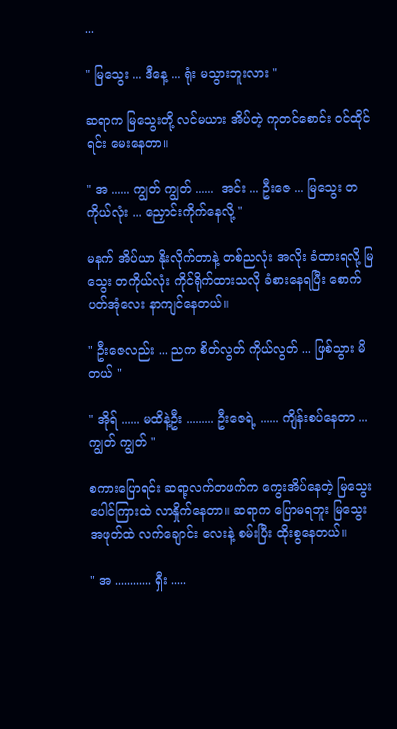...

" မြသွေး ... ဒီနေ့ ... ရုံး မသွားဘူးလား "

ဆရာက မြသွေးတို့ လင်မယား အိပ်တဲ့ ကုတင်စောင်း ဝင်ထိုင်ရင်း မေးနေတာ။

" အ ...... ကျွတ် ကျွတ် ......  အင်း ... ဦးဇေ ... မြသွေး တကိုယ်လုံး ... ညှောင်းကိုက်နေလို့ "

မနက် အိပ်ယာ နိုးလိုက်တာနဲ့ တစ်ညလုံး အလိုး ခံထားရလို့ မြသွေး တကိုယ်လုံး ကိုင်ရိုက်ထားသလို ခံစားနေရပြီး စောက်ပတ်အုံလေး နာကျင်နေတယ်။

" ဦးဇေလည်း ... ညက စိတ်လွတ် ကိုယ်လွတ် ... ဖြစ်သွား မိတယ် "

" အိုရ် ...... မထိနဲ့ဦး ......... ဦးဇေရဲ့ ...... ကျိန်းစပ်နေတာ ... ကျွတ် ကျွတ် "

စကားပြောရင်း ဆရာ့လက်တဖက်က ကွေးအိပ်နေတဲ့ မြသွေး ပေါင်ကြားထဲ လာနှိုက်နေတာ။ ဆရာက ပြောမရဘူး မြသွေး အဖုတ်ထဲ လက်ချောင်း လေးနဲ့ စမ်းပြီး ထိုးစွနေတယ်။

" အ ............ ရှီး .....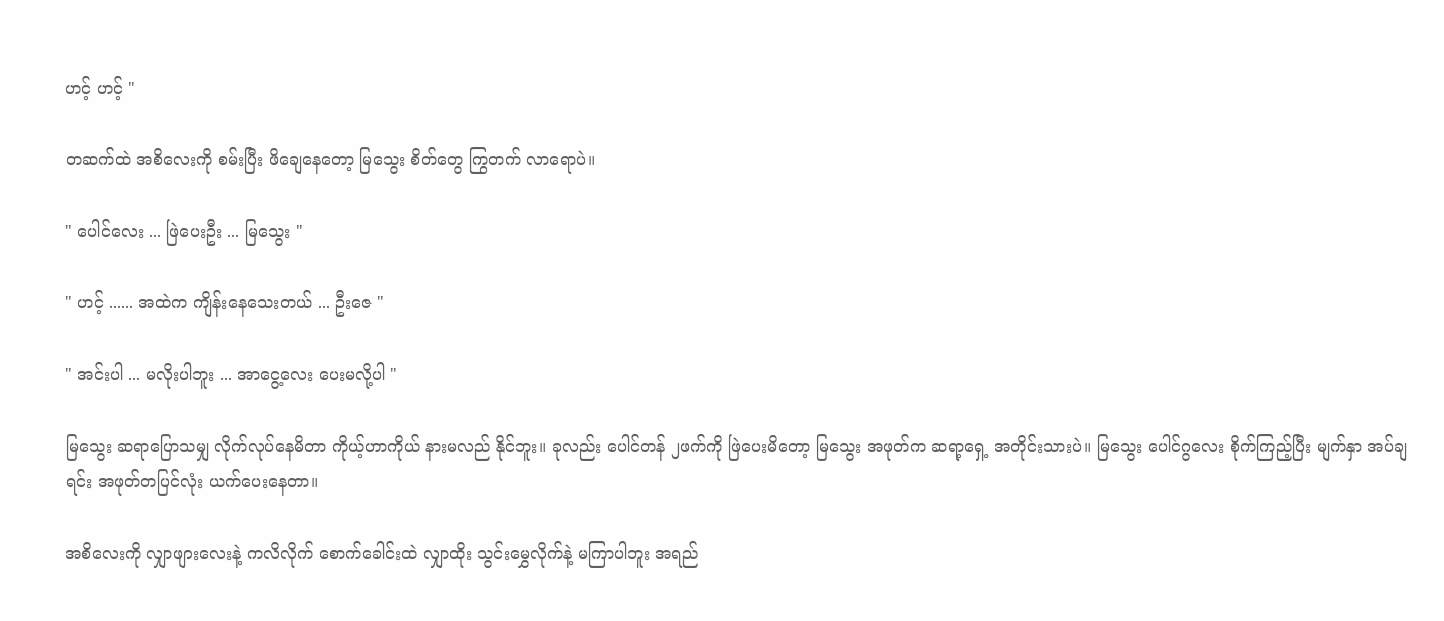ဟင့် ဟင့် "

တဆက်ထဲ အစိလေးကို စမ်းပြီး ဖိချေနေတော့ မြသွေး စိတ်တွေ ကြွတက် လာရောပဲ။

" ပေါင်လေး ... ဖြဲပေးဦး ... မြသွေး "

" ဟင့် ...... အထဲက ကျိန်းနေသေးတယ် ... ဦးဇေ "

" အင်းပါ ... မလိုးပါဘူး ... အာငွေ့လေး ပေးမလို့ပါ "

မြသွေး ဆရာပြောသမျှ လိုက်လုပ်နေမိတာ ကိုယ့်ဟာကိုယ် နားမလည် နိုင်ဘူး။ ခုလည်း ပေါင်တန် ၂ဖက်ကို ဖြဲပေးမိတော့ မြသွေး အဖုတ်က ဆရာ့ရှေ့ အတိုင်းသားပဲ။ မြသွေး ပေါင်ဂွလေး စိုက်ကြည့်ပြီး မျက်နှာ အပ်ချရင်း အဖုတ်တပြင်လုံး ယက်ပေးနေတာ။

အစိလေးကို လျှာဖျားလေးနဲ့ ကလိလိုက် စောက်ခေါင်းထဲ လျှာထိုး သွင်းမွှေလိုက်နဲ့ မကြာပါဘူး အရည်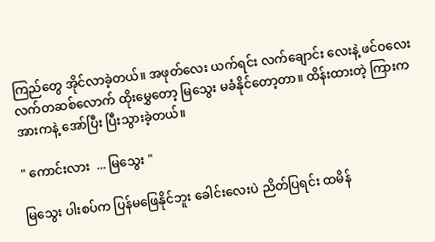ကြည်တွေ အိုင်လာခဲ့တယ်။ အဖုတ်လေး ယက်ရင်း လက်ချောင်း လေးနဲ့ ဖင်ဝလေး လက်တဆစ်လောက် ထိုးမွှေတော့ မြသွေး မခံနိုင်တော့တာ။ ထိန်းထားတဲ့ ကြားက အားကနဲ့ အော်ပြီး ပြီးသွားခဲ့တယ်။

" ကောင်းလား  ... မြသွေး "

မြသွေး ပါးစပ်က ပြန်မဖြေနိုင်ဘူး ခေါင်းလေးပဲ ညိတ်ပြရင်း ထမိန်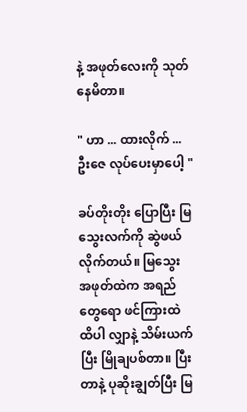နဲ့ အဖုတ်လေးကို သုတ်နေမိတာ။

" ဟာ ... ထားလိုက် ... ဦးဇေ လုပ်ပေးမှာပေါ့ "

ခပ်တိုးတိုး ပြောပြီး မြသွေးလက်ကို ဆွဲဖယ် လိုက်တယ်။ မြသွေး အဖုတ်ထဲက အရည်တွေရော ဖင်ကြားထဲ ထိပါ လျှာနဲ့ သိမ်းယက်ပြီး မြိုချပစ်တာ။ ပြီးတာနဲ့ ပုဆိုးချွတ်ပြီး မြ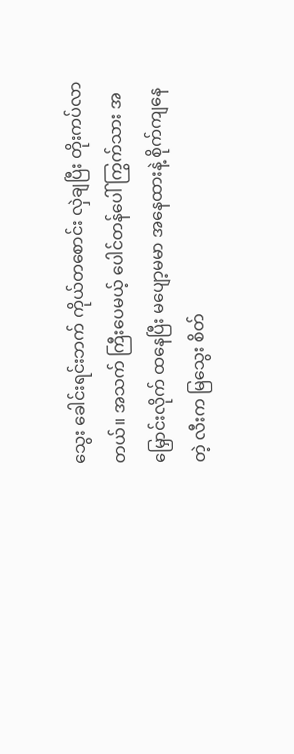သွေး ခေါင်းရင်းဘက် ကိုယ်တစောင်း လှဲချပြီး တိုးကပ်လာတယ်။ အသက် ကြီးပေမယ့် ပေါင်တန်ပေါ် ကြွက်သား အမြှောင်းလိုက် ထနေပြီး မပျော့မမာ အနေထားနဲ့ စိုက်ကျနေတဲ့ လီးက မြသွေး စိတ်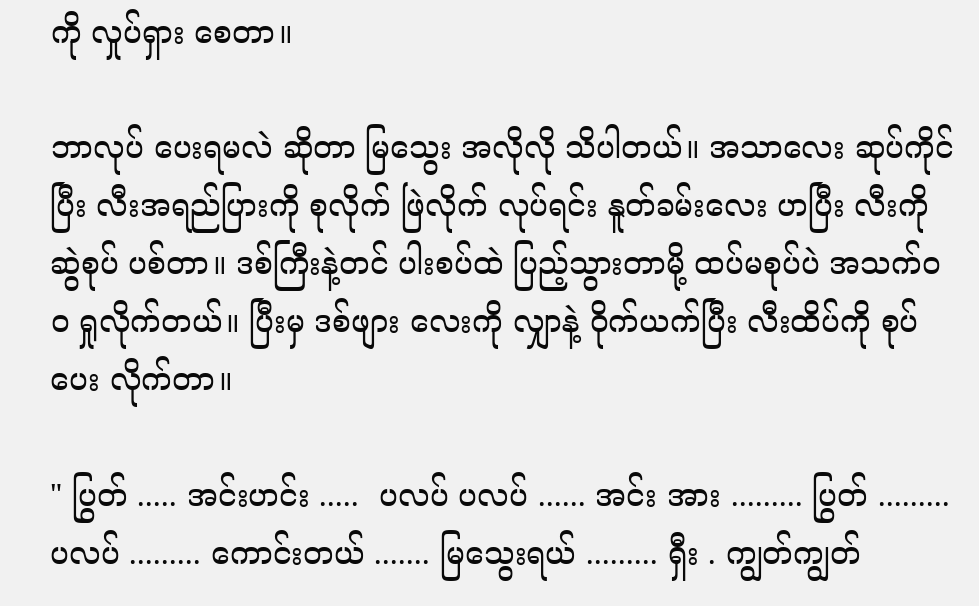ကို လှုပ်ရှား စေတာ။

ဘာလုပ် ပေးရမလဲ ဆိုတာ မြသွေး အလိုလို သိပါတယ်။ အသာလေး ဆုပ်ကိုင်ပြီး လီးအရည်ပြားကို စုလိုက် ဖြဲလိုက် လုပ်ရင်း နူတ်ခမ်းလေး ဟပြီး လီးကို ဆွဲစုပ် ပစ်တာ။ ဒစ်ကြီးနဲ့တင် ပါးစပ်ထဲ ပြည့်သွားတာမို့ ထပ်မစုပ်ပဲ အသက်ဝဝ ရှုလိုက်တယ်။ ပြီးမှ ဒစ်ဖျား လေးကို လျှာနဲ့ ဝိုက်ယက်ပြီး လီးထိပ်ကို စုပ်ပေး လိုက်တာ။

" ပြွတ် ..... အင်းဟင်း .....  ပလပ် ပလပ် ...... အင်း အား ......... ပြွတ် ......... ပလပ် ......... ကောင်းတယ် ....... မြသွေးရယ် ......... ရှီး . ကျွတ်ကျွတ်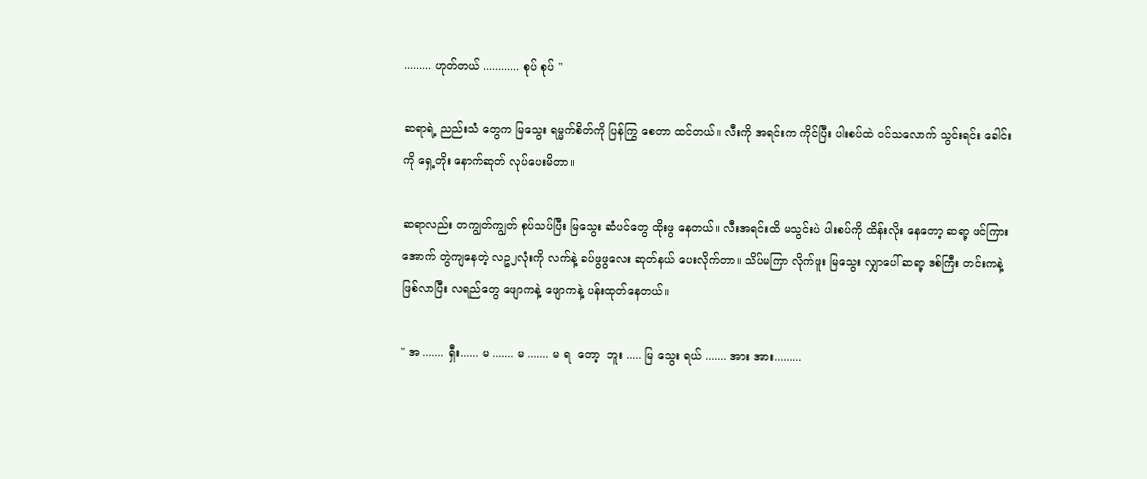......... ဟုတ်တယ် ............ စုပ် စုပ် "

ဆရာရဲ့ ညည်းသံ တွေက မြသွေး ရမ္မက်စိတ်ကို ပြန်ကြွ စေတာ ထင်တယ်။ လီးကို အရင်းက ကိုင်ပြီး ပါးစပ်ထဲ ဝင်သလောက် သွင်းရင်း ခေါင်းကို ရှေ့တိုး နောက်ဆုတ် လုပ်ပေးမိတာ။

ဆရာလည်း တကျွတ်ကျွတ် စုပ်သပ်ပြီး မြသွေး ဆံပင်တွေ ထိုးဖွ နေတယ်။ လီးအရင်းထိ မသွင်းပဲ ပါးစပ်ကို ထိန်းလိုး နေတော့ ဆရာ့ ဖင်ကြားအောက် တွဲကျနေတဲ့ လဥ၂လုံးကို လက်နဲ့ ခပ်ဖွဖွလေး ဆုတ်နယ် ပေးလိုက်တာ။ သိပ်မကြာ လိုက်ဖူး မြသွေး လျှာပေါ် ဆရာ့ ဒစ်ကြီး တင်းကနဲ့ ဖြစ်လာပြီး လရည်တွေ ဖျောကနဲ့ ဖျောကနဲ့ ပန်းထုတ်နေတယ်။

" အ ....... ရှီး...... မ ....... မ ....... မ ရ  တော့  ဘူး ..... မြ သွေး ရယ် ....... အား အား.........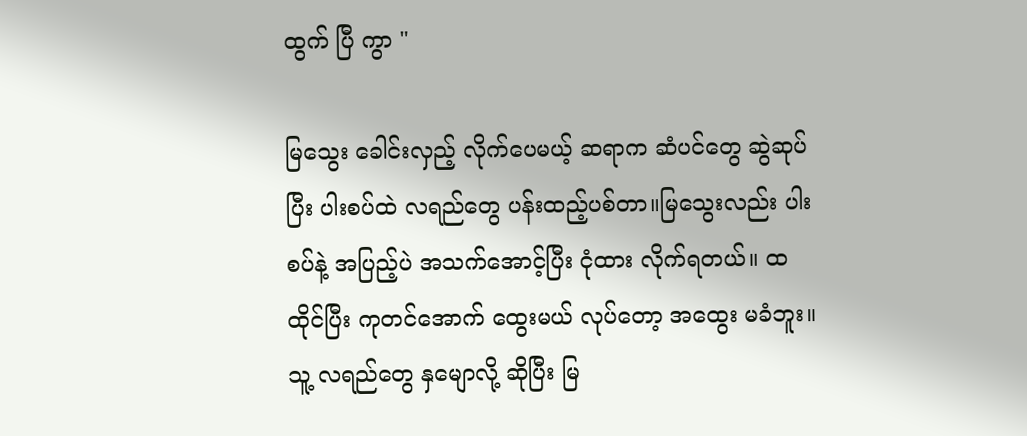ထွက် ပြီ ကွာ "

မြသွေး ခေါင်းလှည့် လိုက်ပေမယ့် ဆရာက ဆံပင်တွေ ဆွဲဆုပ်ပြီး ပါးစပ်ထဲ လရည်တွေ ပန်းထည့်ပစ်တာ။မြသွေးလည်း ပါးစပ်နဲ့ အပြည့်ပဲ အသက်အောင့်ပြီး ငုံထား လိုက်ရတယ်။ ထထိုင်ပြီး ကုတင်အောက် ထွေးမယ် လုပ်တော့ အထွေး မခံဘူး။ သူ့ လရည်တွေ နှမျောလို့ ဆိုပြီး မြ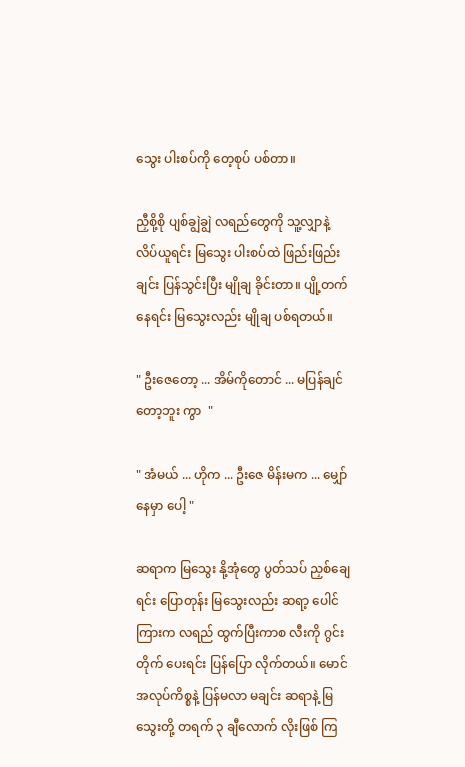သွေး ပါးစပ်ကို တေ့စုပ် ပစ်တာ။

ညှီစို့စို ပျစ်ချွဲချွဲ လရည်တွေကို သူ့လျှာနဲ့ လိပ်ယူရင်း မြသွေး ပါးစပ်ထဲ ဖြည်းဖြည်းချင်း ပြန်သွင်းပြီး မျိုချ ခိုင်းတာ။ ပျို့တက် နေရင်း မြသွေးလည်း မျိုချ ပစ်ရတယ်။

" ဦးဇေတော့ ... အိမ်ကိုတောင် ... မပြန်ချင်တော့ဘူး ကွာ  "

" အံမယ် ... ဟိုက ... ဦးဇေ မိန်းမက ... မျှော်နေမှာ ပေါ့ "

ဆရာက မြသွေး နို့အုံတွေ ပွတ်သပ် ညှစ်ချေရင်း ပြောတုန်း မြသွေးလည်း ဆရာ့ ပေါင်ကြားက လရည် ထွက်ပြီးကာစ လီးကို ဂွင်းတိုက် ပေးရင်း ပြန်ပြော လိုက်တယ်။ မောင် အလုပ်ကိစ္စနဲ့ ပြန်မလာ မချင်း ဆရာနဲ့ မြသွေးတို့ တရက် ၃ ချီလောက် လိုးဖြစ် ကြ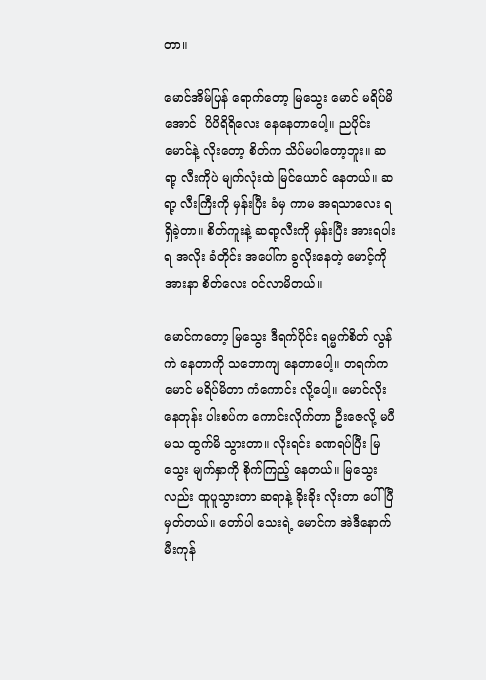တာ။

မောင်အိမ်ပြန် ရောက်တော့ မြသွေး မောင် မရိပ်မိအောင်  ပိပိရိရိလေး နေနေတာပေါ့။ ညပိုင်း မောင်နဲ့ လိုးတော့ စိတ်က သိပ်မပါတော့ဘူး။ ဆရာ့ လီးကိုပဲ မျက်လုံးထဲ မြင်ယောင် နေတယ်။ ဆရာ့ လီးကြီးကို မှန်းပြီး ခံမှ ကာမ အရသာလေး ရရှိခဲ့တာ။ စိတ်ကူးနဲ့ ဆရာ့လီးကို မှန်းပြီး အားရပါးရ အလိုး ခံတိုင်း အပေါ်က ခွလိုးနေတဲ့ မောင့်ကို အားနာ စိတ်လေး ဝင်လာမိတယ်။

မောင်ကတော့ မြသွေး ဒီရက်ပိုင်း ရမ္မက်စိတ် လွန်ကဲ နေတာကို သဘောကျ နေတာပေါ့။ တရက်က မောင် မရိပ်မိတာ ကံကောင်း လို့ပေါ့။ မောင်လိုးနေတုန်း ပါးစပ်က ကောင်းလိုက်တာ ဦးဇေလို့ မပီမသ ထွက်မိ သွားတာ။ လိုးရင်း ခဏရပ်ပြီး မြသွေး မျက်နှာကို စိုက်ကြည့် နေတယ်။ မြသွေးလည်း ထူပူသွားတာ ဆရာနဲ့ ခိုးခိုး လိုးတာ ပေါ်ပြီမှတ်တယ်။ တော်ပါ သေးရဲ့ မောင်က အဲဒီနောက် မီးကုန်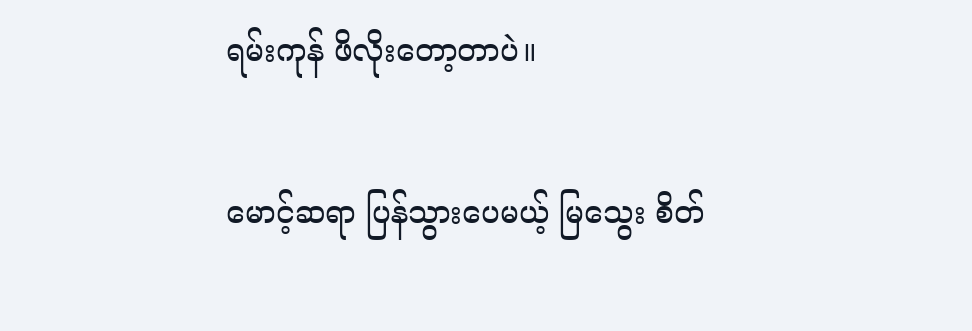ရမ်းကုန် ဖိလိုးတော့တာပဲ။

မောင့်ဆရာ ပြန်သွားပေမယ့် မြသွေး စိတ်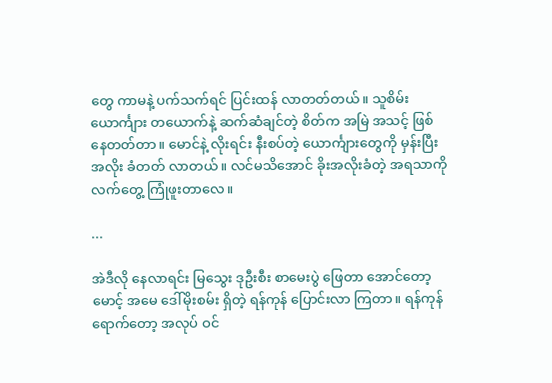တွေ ကာမနဲ့ ပက်သက်ရင် ပြင်းထန် လာတတ်တယ်။ သူစိမ်း ယောင်္ကျား တယောက်နဲ့ ဆက်ဆံချင်တဲ့ စိတ်က အမြဲ အသင့် ဖြစ်နေတတ်တာ။ မောင်နဲ့ လိုးရင်း နီးစပ်တဲ့ ယောင်္ကျားတွေကို မှန်းပြီး အလိုး ခံတတ် လာတယ်။ လင်မသိအောင် ခိုးအလိုးခံတဲ့ အရသာကို လက်တွေ့ ကြုံဖူးတာလေ။

...

အဲဒီလို နေလာရင်း မြသွေး ဒုဦးစီး စာမေးပွဲ ဖြေတာ အောင်တော့ မောင့် အမေ ဒေါ်မိုးစမ်း ရှိတဲ့ ရန်ကုန် ပြောင်းလာ ကြတာ။ ရန်ကုန် ရောက်တော့ အလုပ် ဝင်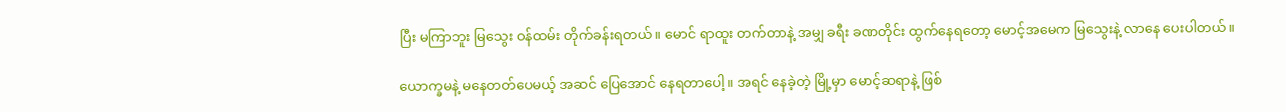ပြီး မကြာဘူး မြသွေး ဝန်ထမ်း တိုက်ခန်းရတယ်။ မောင် ရာထူး တက်တာနဲ့ အမျှ ခရီး ခဏတိုင်း ထွက်နေရတော့ မောင့်အမေက မြသွေးနဲ့ လာနေ ပေးပါတယ်။

ယောက္ခမနဲ့ မနေတတ်ပေမယ့် အဆင် ပြေအောင် နေရတာပေါ့။ အရင် နေခဲ့တဲ့ မြို့မှာ မောင့်ဆရာနဲ့ ဖြစ်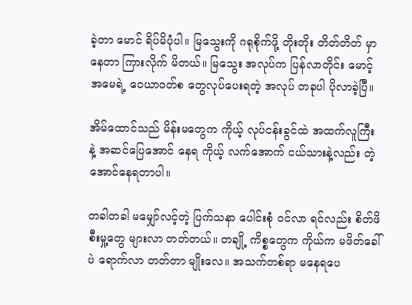ခဲ့တာ မောင် ရိပ်မိပုံပါ။ မြသွေးကို ဂရုစိုက်ဖို့ တိုးတိုး တိတ်တိတ် မှာနေတာ ကြားလိုက် မိတယ်။ မြသွေး အလုပ်က ပြန်လာတိုင်း မောင့် အမေရဲ့ ဝေယာဝတ်စ တွေလုပ်ပေးရတဲ့ အလုပ် တခုပါ ပိုလာခဲ့ပြီ။

အိမ်ထောင်သည် မိန်းမတွေက ကိုယ့် လုပ်ငန်းခွင်ထဲ အထက်လူကြီး နဲ့ အဆင်ပြေအောင် နေရ ကိုယ့် လက်အောက် ငယ်သားနဲ့လည်း တဲ့အောင်နေရတာပါ။

တခါတခါ မမျှော်လင့်တဲ့ ပြက်သနာ ပေါင်းစုံ ဝင်လာ ရင်လည်း စိတ်ဖိစီးမှု့တွေ များလာ တတ်တယ်။ တချို့ ကိစ္စတွေက ကိုယ်က မဖိတ်ခေါ်ပဲ ရောက်လာ တတ်တာ မျိုးလေ။ အသက်တစ်ရာ မနေရပေ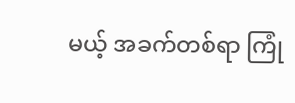မယ့် အခက်တစ်ရာ ကြုံ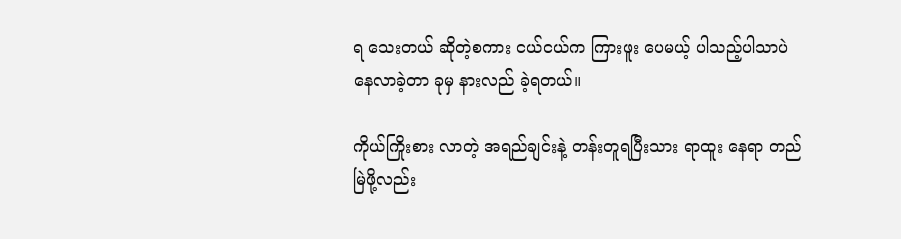ရ သေးတယ် ဆိုတဲ့စကား ငယ်ငယ်က ကြားဖူး ပေမယ့် ပါသည့်ပါသာပဲ နေလာခဲ့တာ ခုမှ နားလည် ခဲ့ရတယ်။

ကိုယ်ကြိုးစား လာတဲ့ အရည်ချင်းနဲ့ တန်းတူရပြီးသား ရာထူး နေရာ တည်မြဲဖို့လည်း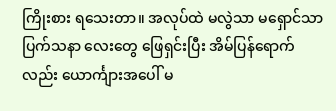ကြိုးစား ရသေးတာ။ အလုပ်ထဲ မလွဲသာ မရှောင်သာ ပြက်သနာ လေးတွေ ဖြေရှင်းပြီး အိမ်ပြန်ရောက်လည်း ယောင်္ကျားအပေါ် မ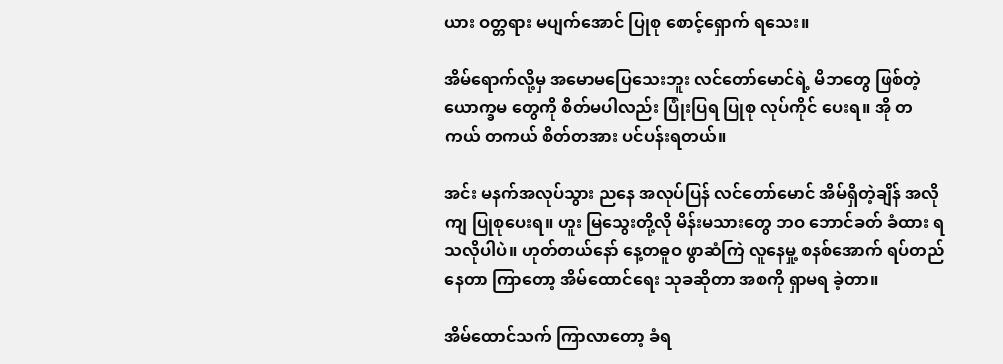ယား ဝတ္တရား မပျက်အောင် ပြုစု စောင့်ရှောက် ရသေး။

အိမ်ရောက်လို့မှ အမောမပြေသေးဘူး လင်တော်မောင်ရဲ့ မိဘတွေ ဖြစ်တဲ့ ယောက္ခမ တွေကို စိတ်မပါလည်း ပြုံးပြရ ပြုစု လုပ်ကိုင် ပေးရ။ အို တကယ် တကယ် စိတ်တအား ပင်ပန်းရတယ်။

အင်း မနက်အလုပ်သွား ညနေ အလုပ်ပြန် လင်တော်မောင် အိမ်ရှိတဲ့ချိန် အလိုကျ ပြုစုပေးရ။ ဟူး မြသွေးတို့လို မိန်းမသားတွေ ဘဝ ဘောင်ခတ် ခံထား ရသလိုပါပဲ။ ဟုတ်တယ်နော် နေ့တဓူဝ ဖွာဆံကြဲ လူနေမှု့ စနစ်အောက် ရပ်တည်နေတာ ကြာတော့ အိမ်ထောင်ရေး သုခဆိုတာ အစကို ရှာမရ ခဲ့တာ။

အိမ်ထောင်သက် ကြာလာတော့ ခံရ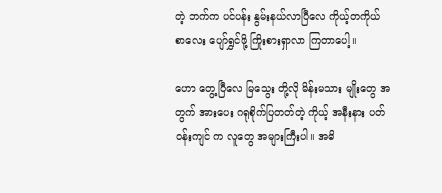တဲ့ ဘက်က ပင်ပန်း နွမ်းနယ်လာပြီလေ ကိုယ့်တကိုယ် စာလေး ပျော်ရွှင်ဖို့ ကြိုးစားရှာလာ ကြတာပေါ့။

ဟော တွေ့ပြီလေ မြသွေး တို့လို မိန်းမသား မျိုးတွေ အတွက် အားပေး ဂရုစိုက်ပြတတ်တဲ့ ကိုယ့် အနီးနား ပတ်ဝန်းကျင် က လူတွေ အများကြီးပါ။ အဓိ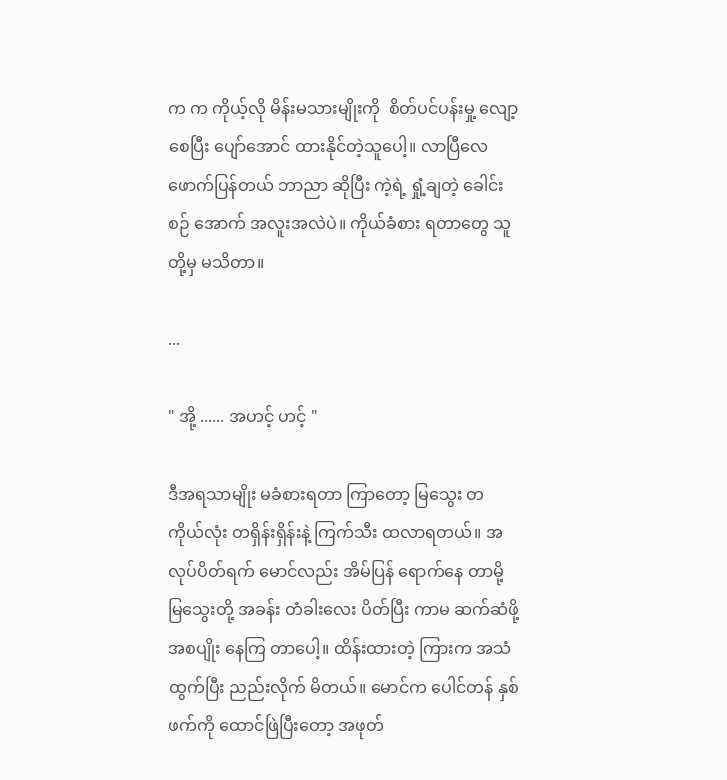က က ကိုယ့်လို မိန်းမသားမျိုးကို  စိတ်ပင်ပန်းမှု့ လျော့စေပြီး ပျော်အောင် ထားနိုင်တဲ့သူပေါ့။ လာပြီလေ ဖောက်ပြန်တယ် ဘာညာ ဆိုပြီး ကဲ့ရဲ့ ရှုံ့ချတဲ့ ခေါင်းစဉ် အောက် အလူးအလဲပဲ။ ကိုယ်ခံစား ရတာတွေ သူတို့မှ မသိတာ။

...

" အို့ ...... အဟင့် ဟင့် "

ဒီအရသာမျိုး မခံစားရတာ ကြာတော့ မြသွေး တကိုယ်လုံး တရှိန်းရှိန်းနဲ့ ကြက်သီး ထလာရတယ်။ အလုပ်ပိတ်ရက် မောင်လည်း အိမ်ပြန် ရောက်နေ တာမို့ မြသွေးတို့ အခန်း တံခါးလေး ပိတ်ပြီး ကာမ ဆက်ဆံဖို့ အစပျိုး နေကြ တာပေါ့။ ထိန်းထားတဲ့ ကြားက အသံထွက်ပြီး ညည်းလိုက် မိတယ်။ မောင်က ပေါင်တန် နှစ်ဖက်ကို ထောင်ဖြဲပြီးတော့ အဖုတ်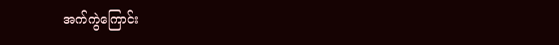အက်ကွဲကြောင်း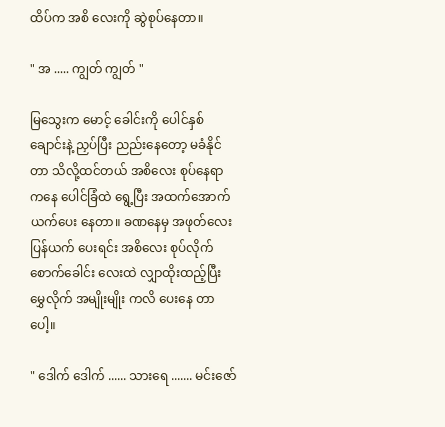ထိပ်က အစိ လေးကို ဆွဲစုပ်နေတာ။

" အ ..... ကျွတ် ကျွတ် "

မြသွေးက မောင့် ခေါင်းကို ပေါင်နှစ်ချောင်းနဲ့ ညှပ်ပြီး ညည်းနေတော့ မခံနိုင်တာ သိလို့ထင်တယ် အစိလေး စုပ်နေရာ ကနေ ပေါင်ခြံထဲ ရွေ့ပြီး အထက်အောက် ယက်ပေး နေတာ။ ခဏနေမှ အဖုတ်လေး ပြန်ယက် ပေးရင်း အစိလေး စုပ်လိုက် စောက်ခေါင်း လေးထဲ လျှာထိုးထည့်ပြီး မွှေလိုက် အမျိုးမျိုး ကလိ ပေးနေ တာပေါ့။

" ဒေါက် ဒေါက် ...... သားရေ ....... မင်းဇော်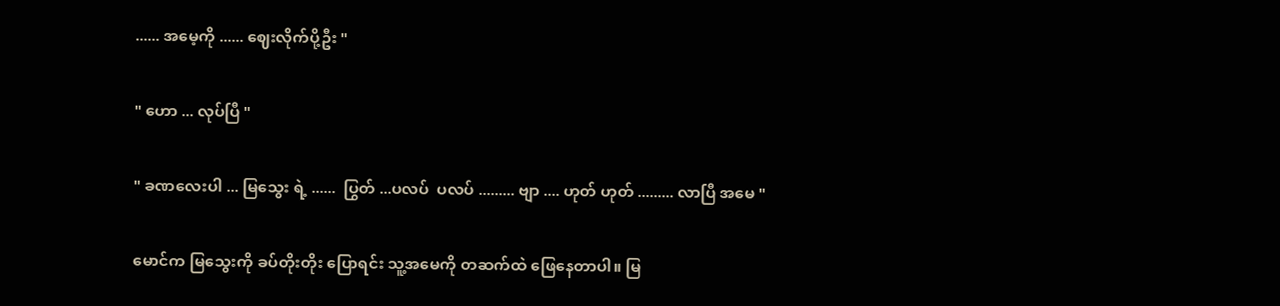...... အမေ့ကို ...... ဈေးလိုက်ပို့ဦး "

" ဟော ... လုပ်ပြီ "

" ခဏလေးပါ ... မြသွေး ရဲ့ ......  ပြွတ် ...ပလပ်  ပလပ် ......... ဗျာ .... ဟုတ် ဟုတ် ......... လာပြီ အမေ "

မောင်က မြသွေးကို ခပ်တိုးတိုး ပြောရင်း သူ့အမေကို တဆက်ထဲ ဖြေနေတာပါ။ မြ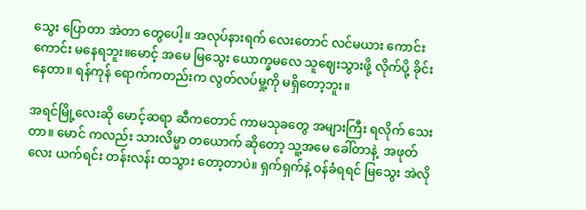သွေး ပြောတာ အဲတာ တွေပေါ့။ အလုပ်နားရက် လေးတောင် လင်မယား ကောင်းကောင်း မနေရဘူး။မောင့် အမေ မြသွေး ယောက္ခမလေ သူဈေးသွားဖို့ လိုက်ပို့ ခိုင်းနေတာ။ ရန်ကုန် ရောက်ကတည်းက လွတ်လပ်မှု့ကို မရှိတော့ဘူး။

အရင်မြို့လေးဆို မောင့်ဆရာ ဆီကတောင် ကာမသုခတွေ အများကြီး ရလိုက် သေးတာ။ မောင် ကလည်း သားလိမ္မာ တယောက် ဆိုတော့ သူ့အမေ ခေါ်တာနဲ့  အဖုတ်လေး ယက်ရင်း တန်းလန်း ထသွား တော့တာပဲ။ ရှက်ရှက်နဲ့ ဝန်ခံရရင် မြသွေး အဲလို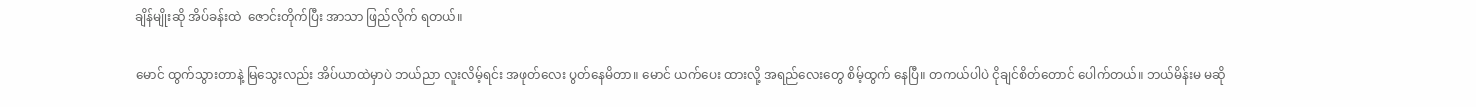ချိန်မျိုးဆို အိပ်ခန်းထဲ  ဇောင်းတိုက်ပြီး အာသာ ဖြည်လိုက် ရတယ်။

မောင် ထွက်သွားတာနဲ့ မြသွေးလည်း အိပ်ယာထဲမှာပဲ ဘယ်ညာ လူးလိမ့်ရင်း အဖုတ်လေး ပွတ်နေမိတာ။ မောင် ယက်ပေး ထားလို့ အရည်လေးတွေ စိမ့်ထွက် နေပြီ။ တကယ်ပါပဲ ငိုချင်စိတ်တောင် ပေါက်တယ်။ ဘယ်မိန်းမ မဆို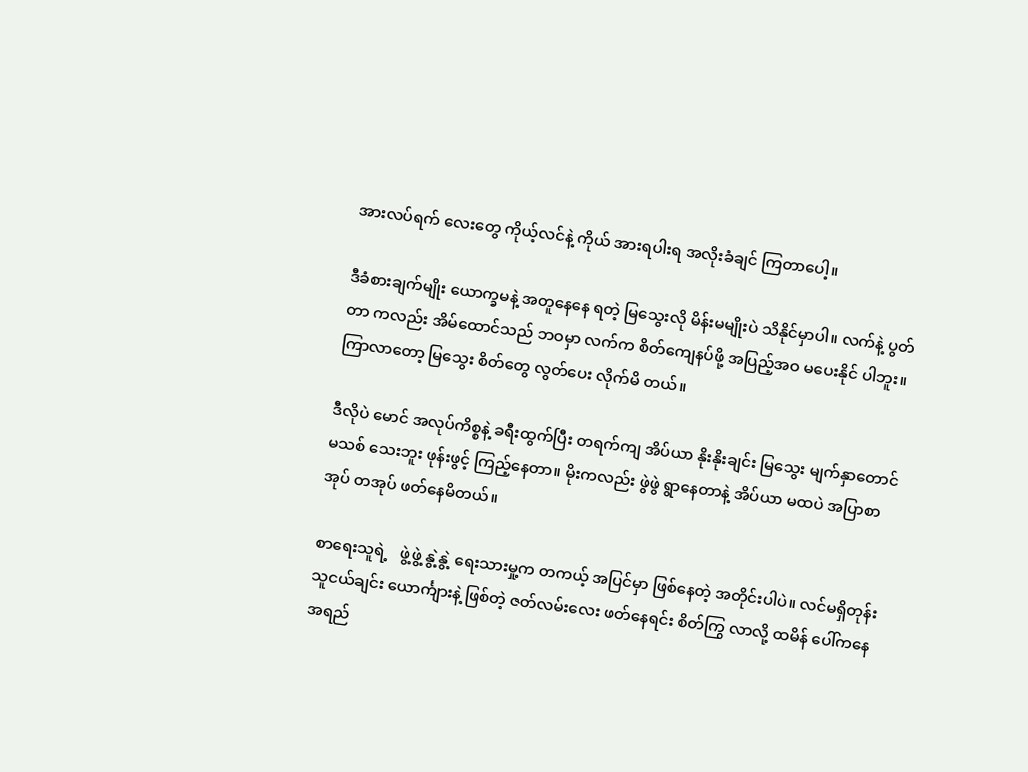အားလပ်ရက် လေးတွေ ကိုယ့်လင်နဲ့ ကိုယ် အားရပါးရ အလိုးခံချင် ကြတာပေါ့။

ဒီခံစားချက်မျိုး ယောက္ခမနဲ့ အတူနေနေ ရတဲ့ မြသွေးလို မိန်းမမျိုးပဲ သိနိုင်မှာပါ။ လက်နဲ့ ပွတ်တာ ကလည်း အိမ်ထောင်သည် ဘဝမှာ လက်က စိတ်ကျေနပ်ဖို့ အပြည့်အဝ မပေးနိုင် ပါဘူး။ ကြာလာတော့ မြသွေး စိတ်တွေ လွတ်ပေး လိုက်မိ တယ်။

ဒီလိုပဲ မောင် အလုပ်ကိစ္စနဲ့ ခရီးထွက်ပြီး တရက်ကျ အိပ်ယာ နိုးနိုးချင်း မြသွေး မျက်နှာတောင် မသစ် သေးဘူး ဖုန်းဖွင့် ကြည့်နေတာ။ မိုးကလည်း ဖွဲဖွဲ ရွာနေတာနဲ့ အိပ်ယာ မထပဲ အပြာစာအုပ် တအုပ် ဖတ်နေမိတယ်။

စာရေးသူရဲ့   ဖွဲ့ဖွဲ့ နွဲ့နွဲ့ ရေးသားမှု့က တကယ့် အပြင်မှာ ဖြစ်နေတဲ့ အတိုင်းပါပဲ။ လင်မရှိတုန်း သူငယ်ချင်း ယောင်္ကျားနဲ့ ဖြစ်တဲ့ ဇတ်လမ်းလေး ဖတ်နေရင်း စိတ်ကြွ လာလို့ ထမိန် ပေါ်ကနေ အရည်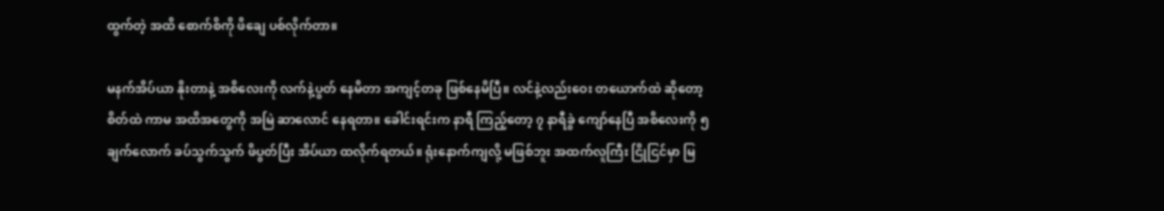ထွက်တဲ့ အထိ စောက်စိကို ဖိချေ ပစ်လိုက်တာ။

မနက်အိပ်ယာ နိုးတာနဲ့ အစိလေးကို လက်နဲ့ပွတ် နေမိတာ အကျင့်တခု ဖြစ်နေမိပြီ။ လင်နဲ့လည်းဝေး တယောက်ထဲ ဆိုတော့ စိတ်ထဲ ကာမ အထိအတွေကို အမြဲ ဆာလောင် နေရတာ။ ခေါင်းရင်းက နာရီ ကြည့်တော့ ၇ နာရီခွဲ ကျော်နေပြီ အစိလေးကို ၅ ချက်လောက် ခပ်သွက်သွက် ဖိပွတ်ပြီး အိပ်ယာ ထလိုက်ရတယ်။ ရုံးနောက်ကျလို့ မဖြစ်ဘူး အထက်လူကြီး ငြိုငြင်မှာ မြ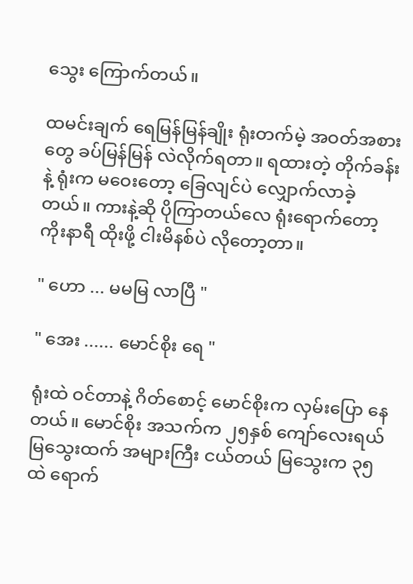သွေး ကြောက်တယ်။

ထမင်းချက် ရေမြန်မြန်ချိုး ရုံးတက်မဲ့ အဝတ်အစား တွေ ခပ်မြန်မြန် လဲလိုက်ရတာ။ ရထားတဲ့ တိုက်ခန်းနဲ့ ရုံးက မဝေးတော့ ခြေလျင်ပဲ လျှောက်လာခဲ့တယ်။ ကားနဲ့ဆို ပိုကြာတယ်လေ ရုံးရောက်တော့ ကိုးနာရီ ထိုးဖို့ ငါးမိနစ်ပဲ လိုတော့တာ။

" ဟော ... မမမြ လာပြီ "

" အေး ...... မောင်စိုး ရေ "

ရုံးထဲ ဝင်တာနဲ့ ဂိတ်စောင့် မောင်စိုးက လှမ်းပြော နေတယ်။ မောင်စိုး အသက်က ၂၅နှစ် ကျော်လေးရယ် မြသွေးထက် အများကြီး ငယ်တယ် မြသွေးက ၃၅ ထဲ ရောက်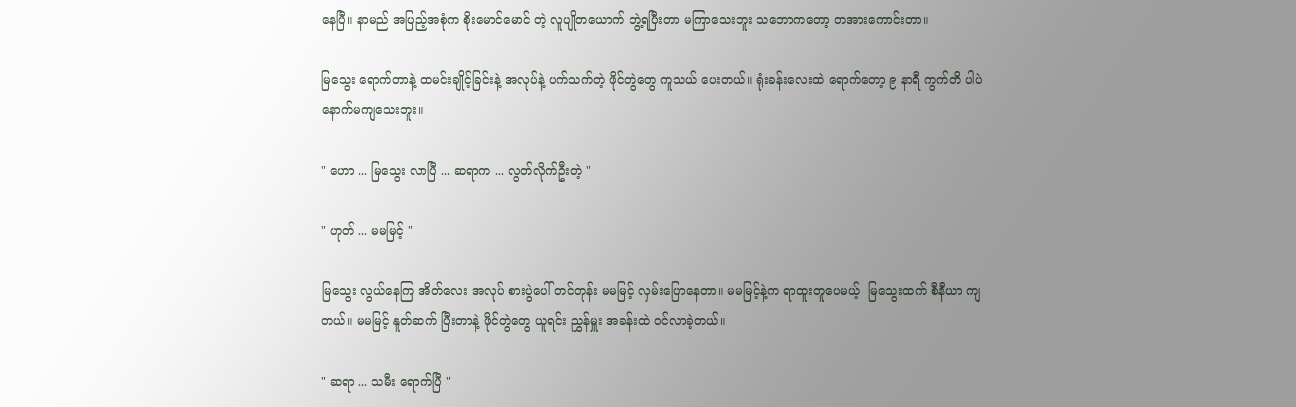နေပြီ။ နာမည် အပြည့်အစုံက စိုးမောင်မောင် တဲ့ လူပျိုတယောက် ဘွဲ့ရပြီးတာ မကြာသေးဘူး သဘောကတော့ တအားကောင်းတာ။

မြသွေး ရောက်တာနဲ့ ထမင်းချိုင့်ခြင်းနဲ့ အလုပ်နဲ့ ပက်သက်တဲ့ ဖိုင်တွဲတွေ ကူသယ် ပေးတယ်။ ရုံးခန်းလေးထဲ ရောက်တော့ ၉ နာရီ ကွက်တိ ပါပဲ နောက်မကျသေးဘူး။

" ဟော ... မြသွေး လာပြီ ... ဆရာက ... လွတ်လိုက်ဦးတဲ့ "

" ဟုတ် ... မမမြင့် "

မြသွေး လွယ်နေကြ အိတ်လေး အလုပ် စားပွဲပေါ် တင်တုန်း မမမြင့် လှမ်းပြောနေတာ။ မမမြင့်နဲ့က ရာထူးတူပေမယ့်  မြသွေးထက် စီနီယာ ကျတယ်။ မမမြင့် နူတ်ဆက် ပြီးတာနဲ့ ဖိုင်တွဲတွေ ယူရင်း ညွှန်မှူး အခန်းထဲ ဝင်လာခဲ့တယ်။

" ဆရာ ... သမီး ရောက်ပြီ "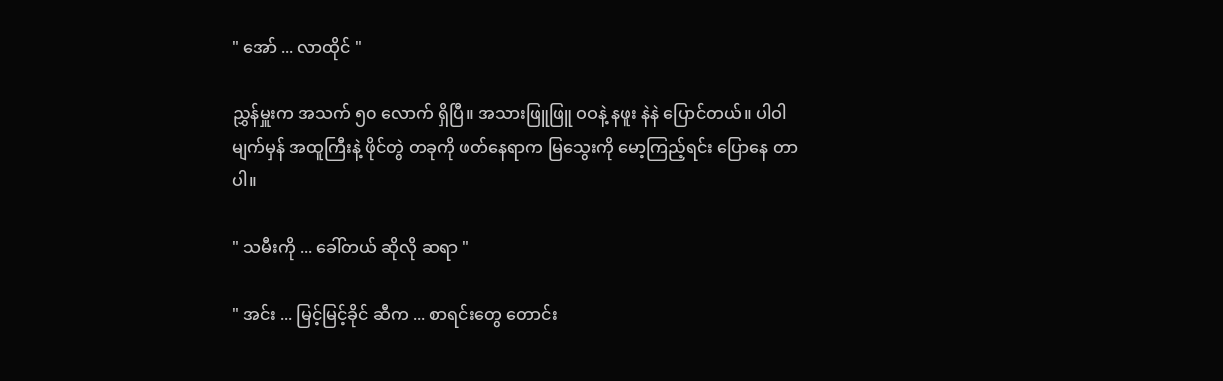" အော် ... လာထိုင် "

ညွှန်မှူးက အသက် ၅၀ လောက် ရှိပြီ။ အသားဖြူဖြူ ဝဝနဲ့ နဖူး နဲနဲ ပြောင်တယ်။ ပါဝါမျက်မှန် အထူကြီးနဲ့ ဖိုင်တွဲ တခုကို ဖတ်နေရာက မြသွေးကို မော့ကြည့်ရင်း ပြောနေ တာပါ။

" သမီးကို ... ခေါ်တယ် ဆိုလို ဆရာ "

" အင်း ... မြင့်မြင့်ခိုင် ဆီက ... စာရင်းတွေ တောင်း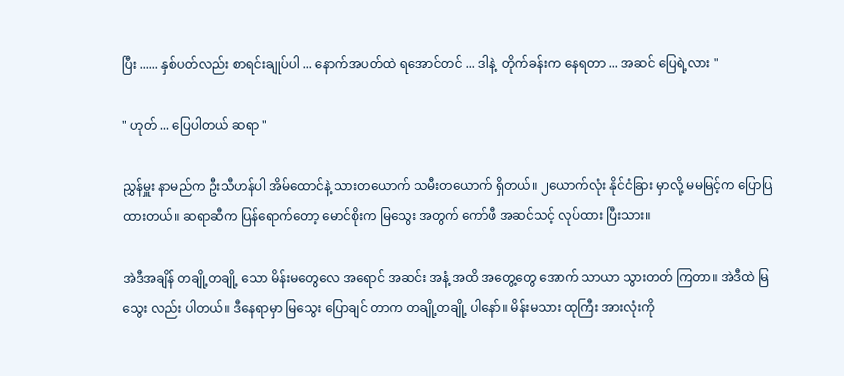ပြီး ...... နှစ်ပတ်လည်း စာရင်းချုပ်ပါ ... နောက်အပတ်ထဲ ရအောင်တင် ... ဒါနဲ့  တိုက်ခန်းက နေရတာ ... အဆင် ပြေရဲ့လား "

" ဟုတ် ... ပြေပါတယ် ဆရာ "

ညွှန်မှူး နာမည်က ဦးသီဟန်ပါ အိမ်ထောင်နဲ့ သားတယောက် သမီးတယောက် ရှိတယ်။ ၂ယောက်လုံး နိုင်ငံခြား မှာလို့ မမမြင့်က ပြောပြ ထားတယ်။ ဆရာဆီက ပြန်ရောက်တော့ မောင်စိုးက မြသွေး အတွက် ကော်ဖီ အဆင်သင့် လုပ်ထား ပြီးသား။

အဲဒီအချိန် တချို့တချို့ သော မိန်းမတွေလေ အရောင် အဆင်း အနံ့ အထိ အတွေ့တွေ အောက် သာယာ သွားတတ် ကြတာ။ အဲဒီထဲ မြသွေး လည်း ပါတယ်။ ဒီနေရာမှာ မြသွေး ပြောချင် တာက တချို့တချို့ ပါနော်။ မိန်းမသား ထုကြီး အားလုံးကို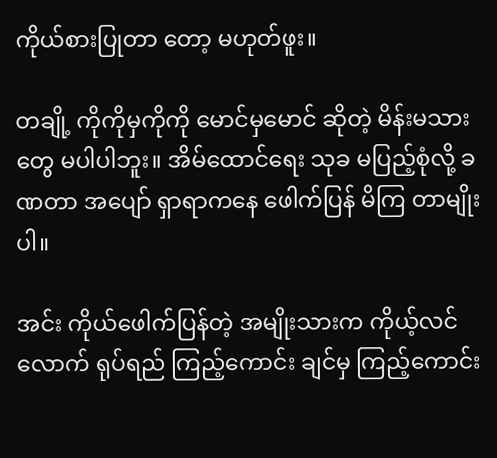ကိုယ်စားပြုတာ တော့ မဟုတ်ဖူး။

တချို့ ကိုကိုမှကိုကို မောင်မှမောင် ဆိုတဲ့ မိန်းမသားတွေ မပါပါဘူး။ အိမ်ထောင်ရေး သုခ မပြည့်စုံလို့ ခဏတာ အပျော် ရှာရာကနေ ဖေါက်ပြန် မိကြ တာမျိုးပါ။

အင်း ကိုယ်ဖေါက်ပြန်တဲ့ အမျိုးသားက ကိုယ့်လင်လောက် ရုပ်ရည် ကြည့်ကောင်း ချင်မှ ကြည့်ကောင်း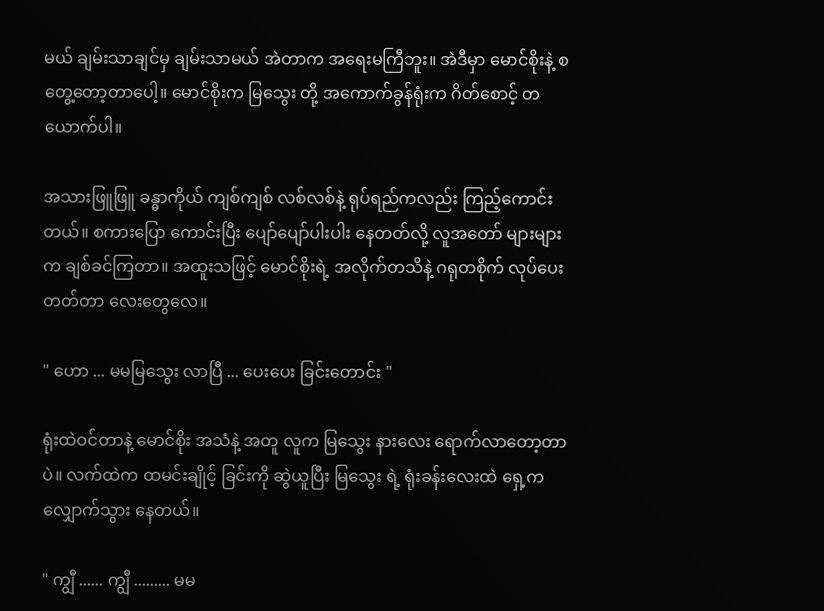မယ် ချမ်းသာချင်မှ ချမ်းသာမယ် အဲတာက အရေးမကြီဘူး။ အဲဒီမှာ မောင်စိုးနဲ့ စတွေ့တော့တာပေါ့။ မောင်စိုးက မြသွေး တို့ အကောက်ခွန်ရုံးက ဂိတ်စောင့် တယောက်ပါ။

အသားဖြူဖြူ ခန္ဓာကိုယ် ကျစ်ကျစ် လစ်လစ်နဲ့ ရုပ်ရည်ကလည်း ကြည့်ကောင်းတယ်။ စကားပြော ကောင်းပြီး ပျော်ပျော်ပါးပါး နေတတ်လို့ လူအတော် များများက ချစ်ခင်ကြတာ။ အထူးသဖြင့် မောင်စိုးရဲ့ အလိုက်တသိနဲ့ ဂရုတစိုက် လုပ်ပေးတတ်တာ လေးတွေလေ။

" ဟော ... မမမြသွေး လာပြီ ... ပေးပေး ခြင်းတောင်း "

ရုံးထဲဝင်တာနဲ့ မောင်စိုး အသံနဲ့ အတူ လူက မြသွေး နားလေး ရောက်လာတော့တာပဲ။ လက်ထဲက ထမင်းချိုင့် ခြင်းကို ဆွဲယူပြီး မြသွေး ရဲ့ ရုံးခန်းလေးထဲ ရှေ့က လျှောက်သွား နေတယ်။

" ကျွီ ...... ကျွီ ......... မမ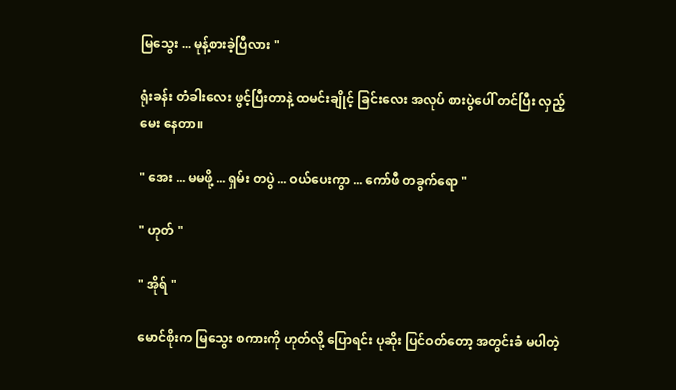မြသွေး ... မုန့်စားခဲ့ပြီလား "

ရုံးခန်း တံခါးလေး ဖွင့်ပြီးတာနဲ့ ထမင်းချိုင့် ခြင်းလေး အလုပ် စားပွဲပေါ် တင်ပြီး လှည့်မေး နေတာ။

" အေး ... မမဖို့ ... ရှမ်း တပွဲ ... ဝယ်ပေးကွာ ... ကော်ဖီ တခွက်ရော "

" ဟုတ် "

" အိုရ် "

မောင်စိုးက မြသွေး စကားကို ဟုတ်လို့ ပြောရင်း ပုဆိုး ပြင်ဝတ်တော့ အတွင်းခံ မပါတဲ့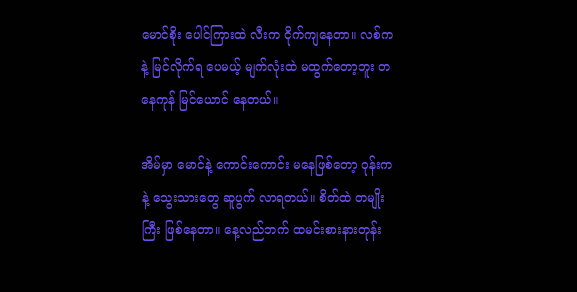မောင်စိုး ပေါင်ကြားထဲ လီးက ငိုက်ကျနေတာ။ လစ်ကနဲ့ မြင်လိုက်ရ ပေမယ့် မျက်လုံးထဲ မထွက်တော့ဘူး တနေကုန် မြင်ယောင် နေတယ်။

အိမ်မှာ မောင်နဲ့ ကောင်းကောင်း မနေဖြစ်တော့ ဝုန်းကနဲ့ သွေးသားတွေ ဆူပွက် လာရတယ်။ စိတ်ထဲ တမျိုးကြီး ဖြစ်နေတာ။ နေ့လည်ဘက် ထမင်းစားနားတုန်း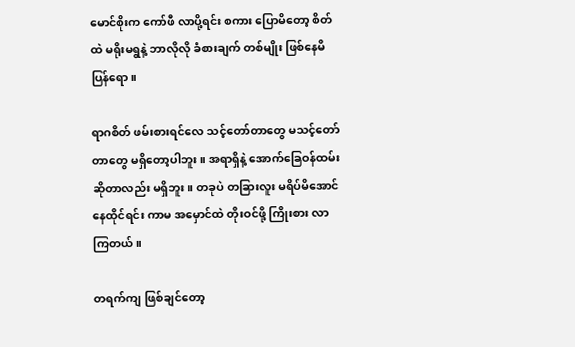မောင်စိုးက ကော်ဖီ လာပို့ရင်း စကား ပြောမိတော့ စိတ်ထဲ မရိုးမရွနဲ့ ဘာလိုလို ခံစားချက် တစ်မျိုး ဖြစ်နေမိပြန်ရော။

ရာဂစိတ် ဖမ်းစားရင်လေ သင့်တော်တာတွေ မသင့်တော် တာတွေ မရှိတော့ပါဘူး။ အရာရှိနဲ့ အောက်ခြေဝန်ထမ်း ဆိုတာလည်း မရှိဘူး။ တခုပဲ တခြားလူး မရိပ်မိအောင် နေထိုင်ရင်း ကာမ အမှောင်ထဲ တိုးဝင်ဖို့ ကြိုးစား လာကြတယ်။

တရက်ကျ ဖြစ်ချင်တော့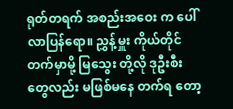ရုတ်တရက် အစည်းအဝေး က ပေါ်လာပြန်ရော။ ညွှန့်မှူး ကိုယ်တိုင် တက်မှာမို့ မြသွေး တို့လို ဒုဦးစီး တွေလည်း မဖြစ်မနေ တက်ရ တော့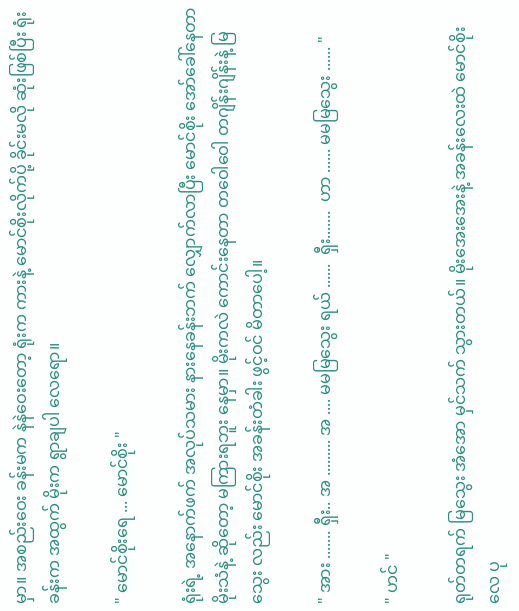မှာ။ အစည်းဝေး ခန်းမက နဲနဲဝေးတော့ ရုံးက ကားနဲ့ မောင်စိုးလိုက်ပို့ ခိုင်းမလို ဆုံးဖြစ်ပြီး ရုံးခန်းက အထွက် မိုးက ရွာချပါ လေရော။

" မောင်စိုးရေ ... မောင်စိုး "

ရုံးရဲ့ အနောက်ဖက် အလုပ်သမား နားနေခန်းဘက် လျှောက်လာပြီး မောင်စိုး အော်ခေါ်နေတာ မိုးသံနဲ့ ဆိုတော့ မကြားရဘူး နေမှာ။ မိုးကလဲ ကောင်းနေတာ တဝေါဝေါ တဂျိန်းဂျိန်းနဲ့ မြသွေး လည်း မောင်စိုး အခန်းတံခါး ဖွင့်ဝင် မိတာပေါ့။

" အား ....... ရှီး.. အ ......... အ .... မမမြသွေး ရယ် ......  ရှီး.......  ဟာ ...... မမမြသွေး ...... "

" ဟင် "

ရုတ်တရက် မြသွေး အံအော မှင်သက် သွားတယ်။ မိုးအေးအေးနဲ့ အခန်းလေးထဲ မောင်စိုးလေ ပု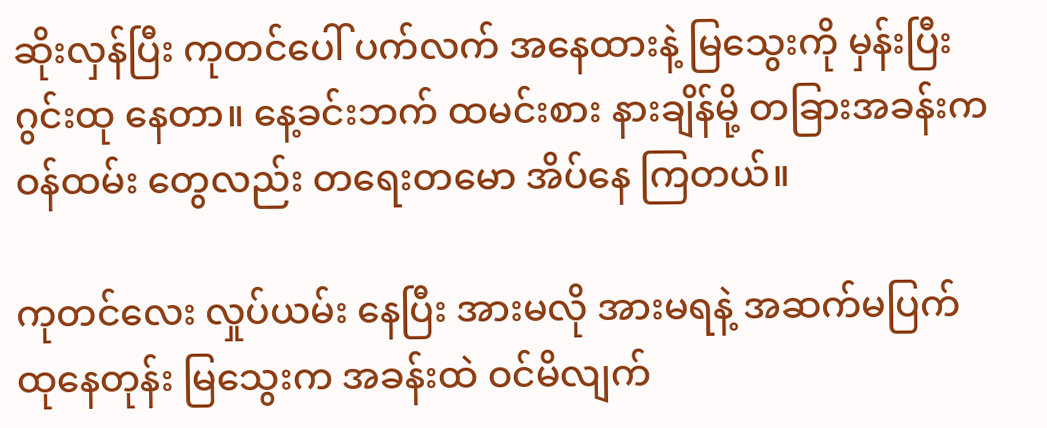ဆိုးလှန်ပြီး ကုတင်ပေါ် ပက်လက် အနေထားနဲ့ မြသွေးကို မှန်းပြီး ဂွင်းထု နေတာ။ နေ့ခင်းဘက် ထမင်းစား နားချိန်မို့ တခြားအခန်းက ဝန်ထမ်း တွေလည်း တရေးတမော အိပ်နေ ကြတယ်။

ကုတင်လေး လှုပ်ယမ်း နေပြီး အားမလို အားမရနဲ့ အဆက်မပြက် ထုနေတုန်း မြသွေးက အခန်းထဲ ဝင်မိလျက်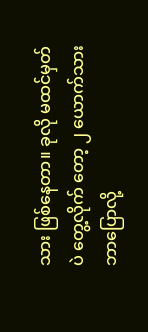သား ဖြစ်နေတာ။ ခုလို မထင်မှတ်ပဲ တွေ့လိုက် တော့ ၂ ယောက်သား ဘာပြောလို့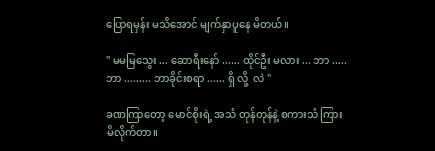ပြောရမှန်း မသိအောင် မျက်နှာပူနေ မိတယ်။

" မမမြသွေး ... ဆောရီးနော် ...... ထိုင်ဦး မလား ... ဘာ ..... ဘာ ......... ဘာခိုင်းစရာ ...... ရှိ လို့  လဲ "

ခဏကြာတော့ မောင်စိုးရဲ့ အသံ တုန်တုန်နဲ့ စကားသံ ကြားမိလိုက်တာ။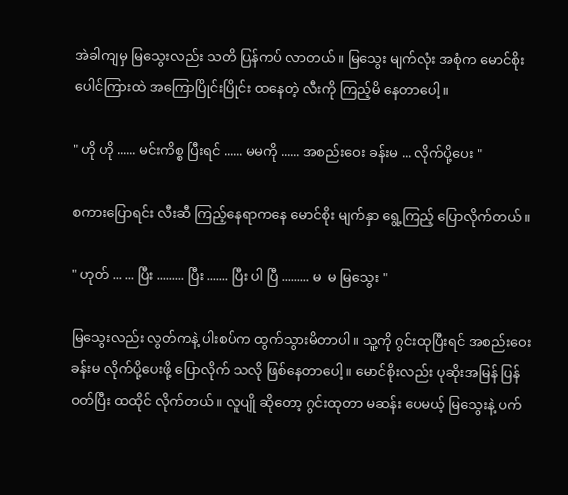အဲခါကျမှ မြသွေးလည်း သတိ ပြန်ကပ် လာတယ်။ မြသွေး မျက်လုံး အစုံက မောင်စိုး ပေါင်ကြားထဲ အကြောပြိုင်းပြိုင်း ထနေတဲ့ လီးကို ကြည့်မိ နေတာပေါ့။

" ဟို ဟို ...... မင်းကိစ္စ ပြီးရင် ...... မမကို ...... အစည်းဝေး ခန်းမ ... လိုက်ပို့ပေး "

စကားပြောရင်း လီးဆီ ကြည့်နေရာကနေ မောင်စိုး မျက်နှာ ရွေ့ကြည့် ပြောလိုက်တယ်။

" ဟုတ် ... ... ပြီး ......... ပြီး ....... ပြီး ပါ ပြီ ......... မ  မ မြသွေး "

မြသွေးလည်း လွတ်ကနဲ့ ပါးစပ်က ထွက်သွားမိတာပါ။ သူ့ကို ဂွင်းထုပြီးရင် အစည်းဝေး ခန်းမ လိုက်ပို့ပေးဖို့ ပြောလိုက် သလို ဖြစ်နေတာပေါ့။ မောင်စိုးလည်း ပုဆိုးအမြန် ပြန်ဝတ်ပြီး ထထိုင် လိုက်တယ်။ လူပျို ဆိုတော့ ဂွင်းထုတာ မဆန်း ပေမယ့် မြသွေးနဲ့ ပက်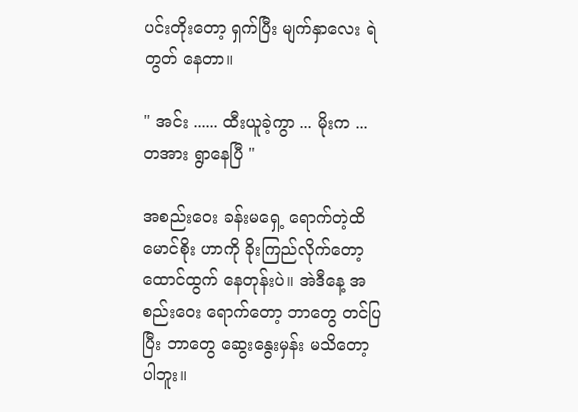ပင်းတိုးတော့ ရှက်ပြီး မျက်နှာလေး ရဲတွတ် နေတာ။

" အင်း ...... ထီးယူခဲ့ကွာ ... မိုးက ... တအား ရွာနေပြီ "

အစည်းဝေး ခန်းမရှေ့ ရောက်တဲ့ထိ မောင်စိုး ဟာကို ခိုးကြည်လိုက်တော့ ထောင်ထွက် နေတုန်းပဲ။ အဲဒီနေ့ အစည်းဝေး ရောက်တော့ ဘာတွေ တင်ပြပြီး ဘာတွေ ဆွေးနွေးမှန်း မသိတော့ ပါဘူး။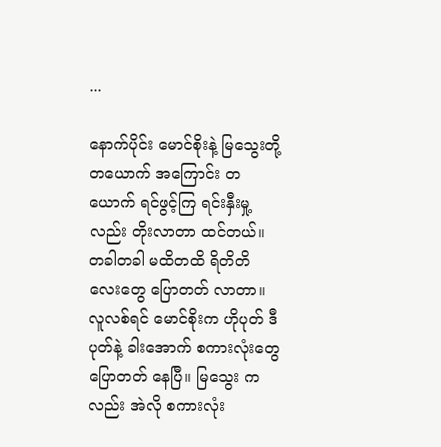...

နောက်ပိုင်း မောင်စိုးနဲ့ မြသွေးတို့ တယောက် အကြောင်း တယောက် ရင်ဖွင့်ကြ ရင်းနှီးမှု့လည်း တိုးလာတာ ထင်တယ်။ တခါတခါ မထိတထိ ရိတိတိ လေးတွေ ပြောတတ် လာတာ။ လူလစ်ရင် မောင်စိုးက ဟိုပုတ် ဒီပုတ်နဲ့ ခါးအောက် စကားလုံးတွေ ပြောတတ် နေပြီ။ မြသွေး ကလည်း အဲလို စကားလုံး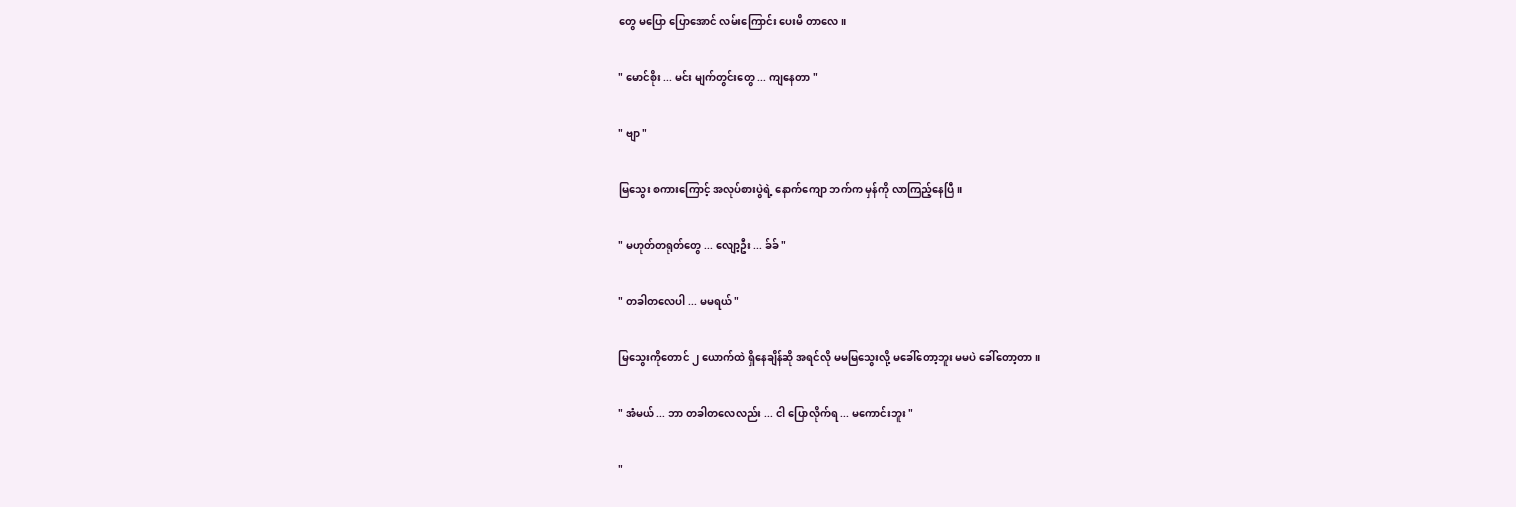တွေ မပြော ပြောအောင် လမ်းကြောင်း ပေးမိ တာလေ။

" မောင်စိုး ... မင်း မျက်တွင်းတွေ ... ကျနေတာ "

" ဗျာ "

မြသွေး စကားကြောင့် အလုပ်စားပွဲရဲ့ နောက်ကျော ဘက်က မှန်ကို လာကြည့်နေပြီ။

" မဟုတ်တရုတ်တွေ ... လျော့ဦး ... ခ်ခ် "

" တခါတလေပါ ... မမရယ် "

မြသွေးကိုတောင် ၂ ယောက်ထဲ ရှိနေချိန်ဆို အရင်လို မမမြသွေးလို့ မခေါ်တော့ဘူး မမပဲ ခေါ်တော့တာ။

" အံမယ် ... ဘာ တခါတလေလည်း ... ငါ ပြောလိုက်ရ ... မကောင်းဘူး "

"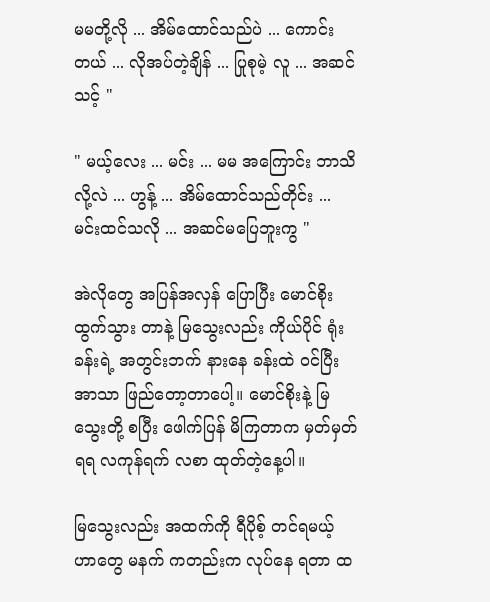မမတို့လို ... အိမ်ထောင်သည်ပဲ ... ကောင်းတယ် ... လိုအပ်တဲ့ချိန် ... ပြုစုမဲ့ လူ ... အဆင်သင့် "

" မယ့်လေး ... မင်း ... မမ အကြောင်း ဘာသိလို့လဲ ... ဟွန့် ... အိမ်ထောင်သည်တိုင်း ... မင်းထင်သလို ... အဆင်မပြေဘူးကွ "

အဲလိုတွေ အပြန်အလှန် ပြောပြီး မောင်စိုး ထွက်သွား တာနဲ့ မြသွေးလည်း ကိုယ်ပိုင် ရုံးခန်းရဲ့ အတွင်းဘက် နားနေ ခန်းထဲ ဝင်ပြီး အာသာ ဖြည်တော့တာပေါ့။ မောင်စိုးနဲ့ မြသွေးတို့ စပြီး ဖေါက်ပြန် မိကြတာက မှတ်မှတ်ရရ လကုန်ရက် လစာ ထုတ်တဲ့နေ့ပါ။

မြသွေးလည်း အထက်ကို ရီပိုစ့် တင်ရမယ့် ဟာတွေ မနက် ကတည်းက လုပ်နေ ရတာ ထ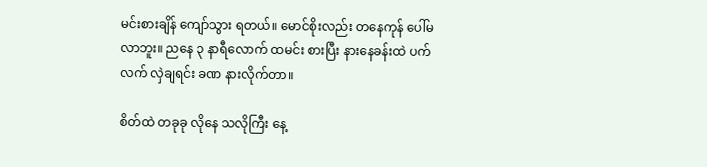မင်းစားချိန် ကျော်သွား ရတယ်။ မောင်စိုးလည်း တနေကုန် ပေါ်မလာဘူး။ ညနေ ၃ နာရီလောက် ထမင်း စားပြီး နားနေခန်းထဲ ပက်လက် လှဲချရင်း ခဏ နားလိုက်တာ။

စိတ်ထဲ တခုခု လိုနေ သလိုကြီး နေ့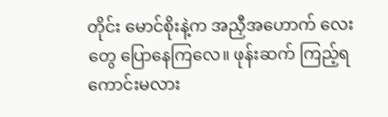တိုင်း မောင်စိုးနဲ့က အညှီအဟောက် လေးတွေ ပြောနေကြလေ။ ဖုန်းဆက် ကြည့်ရ ကောင်းမလား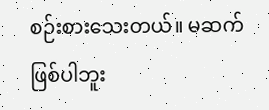စဉ်းစားသေးတယ်။ မဆက် ဖြစ်ပါဘူး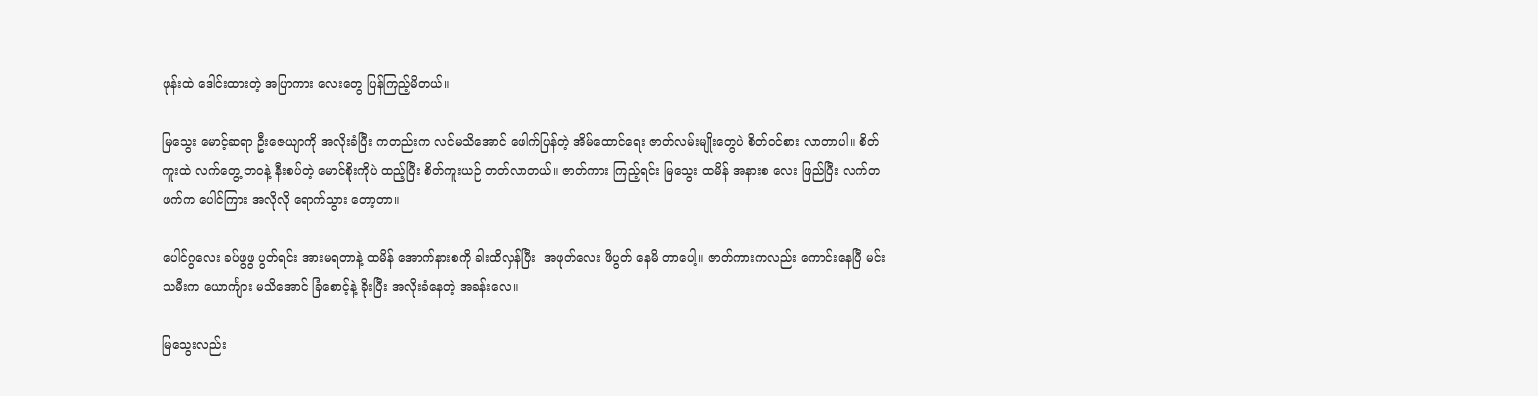ဖုန်းထဲ ဒေါင်းထားတဲ့ အပြာကား လေးတွေ ပြန်ကြည့်မိတယ်။

မြသွေး မောင့်ဆရာ ဦးဇေယျာကို အလိုးခံပြီး ကတည်းက လင်မသိအောင် ဖေါက်ပြန်တဲ့ အိမ်ထောင်ရေး ဇာတ်လမ်းမျိုးတွေပဲ စိတ်ဝင်စား လာတာပါ။ စိတ်ကူးထဲ လက်တွေ့ ဘဝနဲ့ နီးစပ်တဲ့ မောင်စိုးကိုပဲ ထည့်ပြီး စိတ်ကူးယဉ် တတ်လာတယ်။ ဇာတ်ကား ကြည့်ရင်း မြသွေး ထမိန် အနားစ လေး ဖြည်ပြီး လက်တဖက်က ပေါင်ကြား အလိုလို ရောက်သွား တော့တာ။

ပေါင်ဂွလေး ခပ်ဖွဖွ ပွတ်ရင်း အားမရတာနဲ့ ထမိန် အောက်နားစကို ခါးထိလှန်ပြီး  အဖုတ်လေး ဖိပွတ် နေမိ တာပေါ့။ ဇာတ်ကားကလည်း ကောင်းနေပြီ မင်းသမီးက ယောင်္ကျား မသိအောင် ခြံစောင့်နဲ့ ခိုးပြီး အလိုးခံနေတဲ့ အခန်းလေ။

မြသွေးလည်း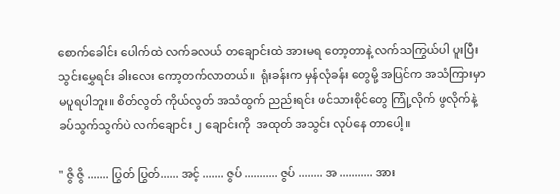စောက်ခေါင်း ပေါက်ထဲ လက်ခလယ် တချောင်းထဲ အားမရ တော့တာနဲ့ လက်သကြွယ်ပါ ပူးပြီး သွင်းမွှေရင်း ခါးလေး ကော့တက်လာတယ်။  ရုံးခန်းက မှန်လုံခန်း တွေမို့ အပြင်က အသံကြားမှာ မပူရပါဘူး။ စိတ်လွတ် ကိုယ်လွတ် အသံထွက် ညည်းရင်း ဖင်သားစိုင်တွေ ကြုံ့လိုက် ဖွလိုက်နဲ့ ခပ်သွက်သွက်ပဲ လက်ချောင်း ၂ ချောင်းကို  အထုတ် အသွင်း လုပ်နေ တာပေါ့။

" ဇွိ ဇွိ ....... ပြွတ် ပြွတ်...... အင့် ....... ဇွပ် ........... ဇွပ် ........ အ ........... အား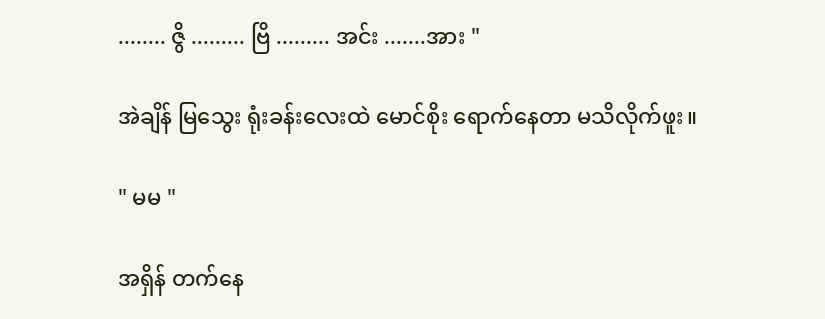........ ဇွိ ......... ဗြိ ......... အင်း .......အား "

အဲချိန် မြသွေး ရုံးခန်းလေးထဲ မောင်စိုး ရောက်နေတာ မသိလိုက်ဖူး။

" မမ "

အရှိန် တက်နေ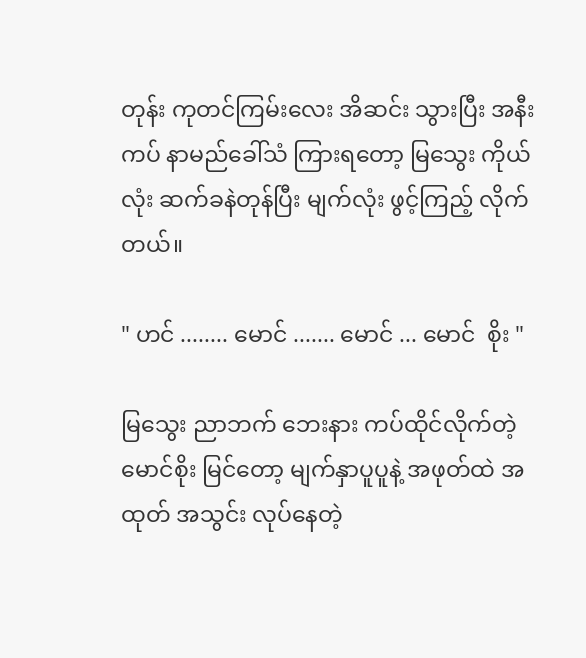တုန်း ကုတင်ကြမ်းလေး အိဆင်း သွားပြီး အနီးကပ် နာမည်ခေါ်သံ ကြားရတော့ မြသွေး ကိုယ်လုံး ဆက်ခနဲတုန်ပြီး မျက်လုံး ဖွင့်ကြည့် လိုက်တယ်။

" ဟင် ........ မောင် ....... မောင် ... မောင်  စိုး "

မြသွေး ညာဘက် ဘေးနား ကပ်ထိုင်လိုက်တဲ့ မောင်စိုး မြင်တော့ မျက်နှာပူပူနဲ့ အဖုတ်ထဲ အထုတ် အသွင်း လုပ်နေတဲ့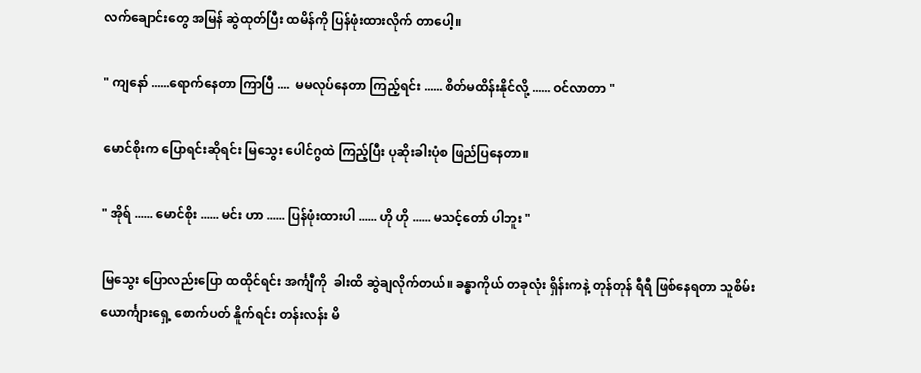လက်ချောင်းတွေ အမြန် ဆွဲထုတ်ပြီး ထမိန်ကို ပြန်ဖုံးထားလိုက် တာပေါ့။

" ကျနော် ......ရောက်နေတာ ကြာပြီ ....  မမလုပ်နေတာ ကြည့်ရင်း ...... စိတ်မထိန်းနိုင်လို့ ...... ဝင်လာတာ "

မောင်စိုးက ပြောရင်းဆိုရင်း မြသွေး ပေါင်ဂွထဲ ကြည့်ပြီး ပုဆိုးခါးပုံစ ဖြည်ပြနေတာ။

" အိုရ် ...... မောင်စိုး ...... မင်း ဟာ ...... ပြန်ဖုံးထားပါ ...... ဟို ဟို ...... မသင့်တော် ပါဘူး "

မြသွေး ပြောလည်းပြော ထထိုင်ရင်း အင်္ကျီကို  ခါးထိ ဆွဲချလိုက်တယ်။ ခန္ဓာကိုယ် တခုလုံး ရှိန်းကနဲ့ တုန်တုန် ရီရီ ဖြစ်နေရတာ သူစိမ်းယောင်္ကျားရှေ့ စောက်ပတ် နိူက်ရင်း တန်းလန်း မိ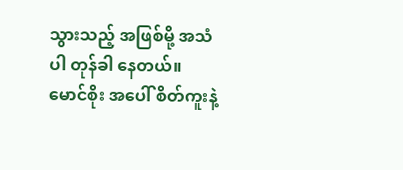သွားသည့် အဖြစ်မို့ အသံပါ တုန်ခါ နေတယ်။ မောင်စိုး အပေါ် စိတ်ကူးနဲ့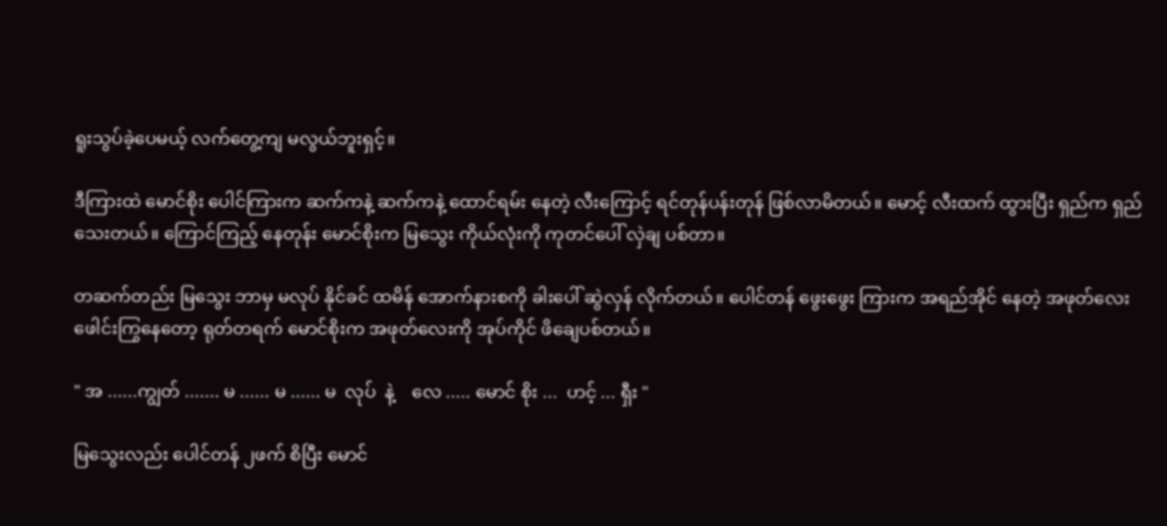ရူးသွပ်ခဲ့ပေမယ့် လက်တွေ့ကျ မလွယ်ဘူးရှင့်။

ဒီကြားထဲ မောင်စိုး ပေါင်ကြားက ဆက်ကနဲ့ ဆက်ကနဲ့ ထောင်ရမ်း နေတဲ့ လီးကြောင့် ရင်တုန်ပန်းတုန် ဖြစ်လာမိတယ်။ မောင့် လီးထက် ထွားပြီး ရှည်က ရှည်သေးတယ်။ ကြောင်ကြည့် နေတုန်း မောင်စိုးက မြသွေး ကိုယ်လုံးကို ကုတင်ပေါ် လှဲချ ပစ်တာ။

တဆက်တည်း မြသွေး ဘာမှ မလုပ် နိုင်ခင် ထမိန် အောက်နားစကို ခါးပေါ် ဆွဲလှန် လိုက်တယ်။ ပေါင်တန် ဖွေးဖွေး ကြားက အရည်အိုင် နေတဲ့ အဖုတ်လေး ဖေါင်းကြွနေတော့ ရုတ်တရက် မောင်စိုးက အဖုတ်လေးကို အုပ်ကိုင် ဖိချေပစ်တယ်။

" အ ......ကျွတ် ....... မ ...... မ ...... မ  လုပ်  နဲ့    လေ ..... မောင် စိုး ...  ဟင့် ... ရှီး "

မြသွေးလည်း ပေါင်တန် ၂ဖက် စိပြီး မောင်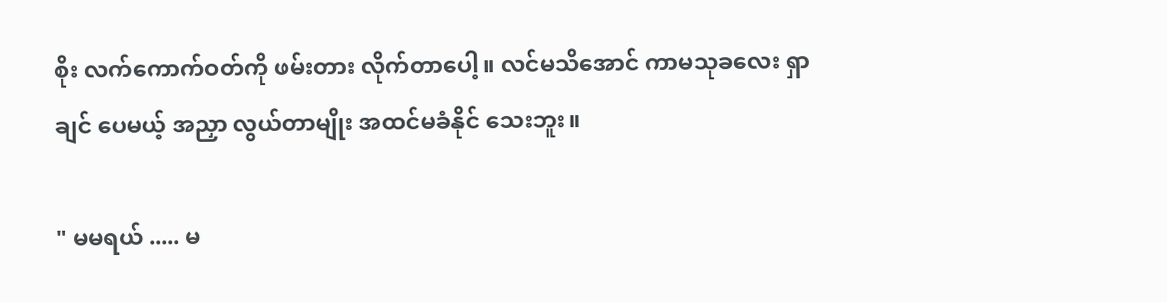စိုး လက်ကောက်ဝတ်ကို ဖမ်းတား လိုက်တာပေါ့။ လင်မသိအောင် ကာမသုခလေး ရှာချင် ပေမယ့် အညှာ လွယ်တာမျိုး အထင်မခံနိုင် သေးဘူး။

" မမရယ် ..... မ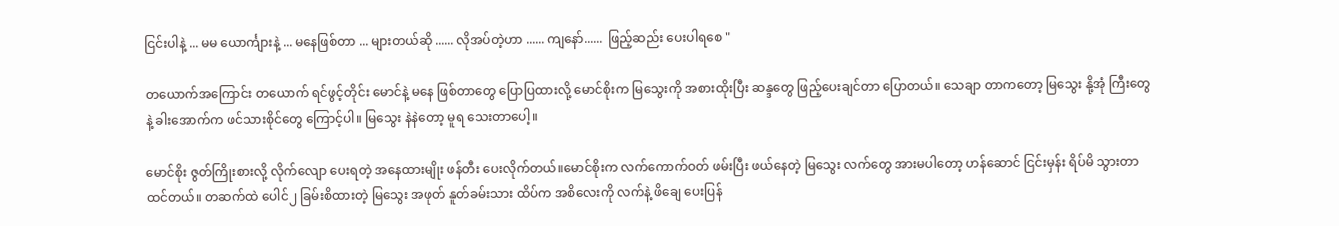ငြင်းပါနဲ့ ... မမ ယောင်္ကျားနဲ့ ... မနေဖြစ်တာ ... များတယ်ဆို ...... လိုအပ်တဲ့ဟာ ...... ကျနော်......  ဖြည့်ဆည်း ပေးပါရစေ "

တယောက်အကြောင်း တယောက် ရင်ဖွင့်တိုင်း မောင်နဲ့ မနေ ဖြစ်တာတွေ ပြောပြထားလို့ မောင်စိုးက မြသွေးကို အစားထိုးပြီး ဆန္ဒတွေ ဖြည့်ပေးချင်တာ ပြောတယ်။ သေချာ တာကတော့ မြသွေး နို့အုံ ကြီးတွေနဲ့ ခါးအောက်က ဖင်သားစိုင်တွေ ကြောင့်ပါ။ မြသွေး နဲနဲတော့ မူရ သေးတာပေါ့။

မောင်စိုး ဇွတ်ကြိုးစားလို့ လိုက်လျော ပေးရတဲ့ အနေထားမျိုး ဖန်တီး ပေးလိုက်တယ်။မောင်စိုးက လက်ကောက်ဝတ် ဖမ်းပြီး ဖယ်နေတဲ့ မြသွေး လက်တွေ အားမပါတော့ ဟန်ဆောင် ငြင်းမှန်း ရိပ်မိ သွားတာ ထင်တယ်။ တဆက်ထဲ ပေါင်၂ ခြမ်းစိထားတဲ့ မြသွေး အဖုတ် နူတ်ခမ်းသား ထိပ်က အစိလေးကို လက်နဲ့ ဖိချေ ပေးပြန်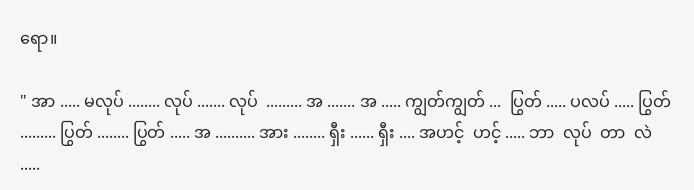ရော။

" အာ ..... မလုပ် ........ လုပ် ....... လုပ်  ......... အ ....... အ ..... ကျွတ်ကျွတ် ...  ပြွတ် ..... ပလပ် ..... ပြွတ် ......... ပြွတ် ........ ပြွတ် ..... အ .......... အား ........ ရှီး ...... ရှီး .... အဟင့်  ဟင့် ..... ဘာ  လုပ်  တာ  လဲ .....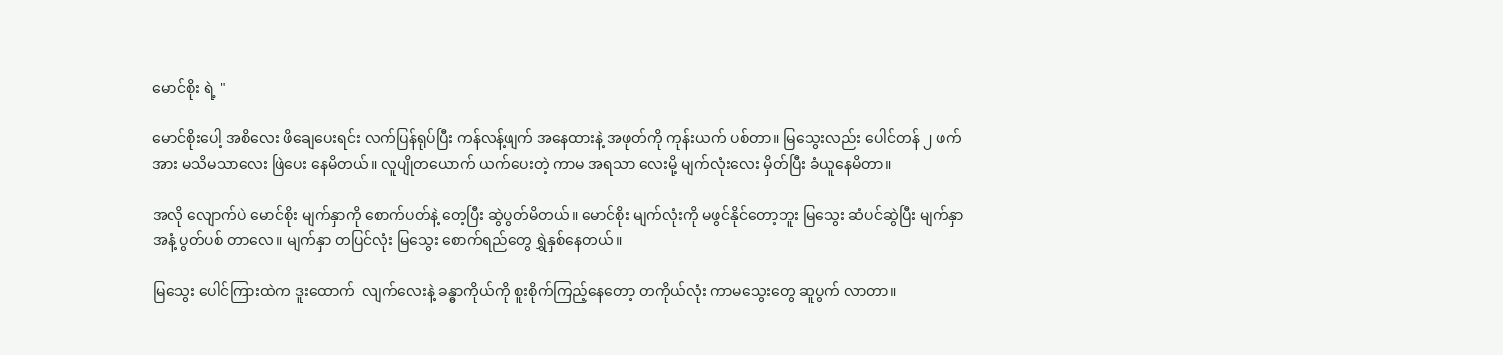မောင်စိုး ရဲ့ "

မောင်စိုးပေါ့ အစိလေး ဖိချေပေးရင်း လက်ပြန်ရုပ်ပြီး ကန်လန့်ဖျက် အနေထားနဲ့ အဖုတ်ကို ကုန်းယက် ပစ်တာ။ မြသွေးလည်း ပေါင်တန် ၂ ဖက်အား မသိမသာလေး ဖြဲပေး နေမိတယ်။ လူပျိုတယောက် ယက်ပေးတဲ့ ကာမ အရသာ လေးမို့ မျက်လုံးလေး မှိတ်ပြီး ခံယူနေမိတာ။

အလို လျောက်ပဲ မောင်စိုး မျက်နှာကို စောက်ပတ်နဲ့ တေ့ပြီး ဆွဲပွတ်မိတယ်။ မောင်စိုး မျက်လုံးကို မဖွင်နိုင်တော့ဘူး မြသွေး ဆံပင်ဆွဲပြီး မျက်နှာအနံ့ ပွတ်ပစ် တာလေ။ မျက်နှာ တပြင်လုံး မြသွေး စောက်ရည်တွေ ရွှဲနှစ်နေတယ်။

မြသွေး ပေါင်ကြားထဲက ဒူးထောက်  လျက်လေးနဲ့ ခန္ဓာကိုယ်ကို စူးစိုက်ကြည့်နေတော့ တကိုယ်လုံး ကာမသွေးတွေ ဆူပွက် လာတာ။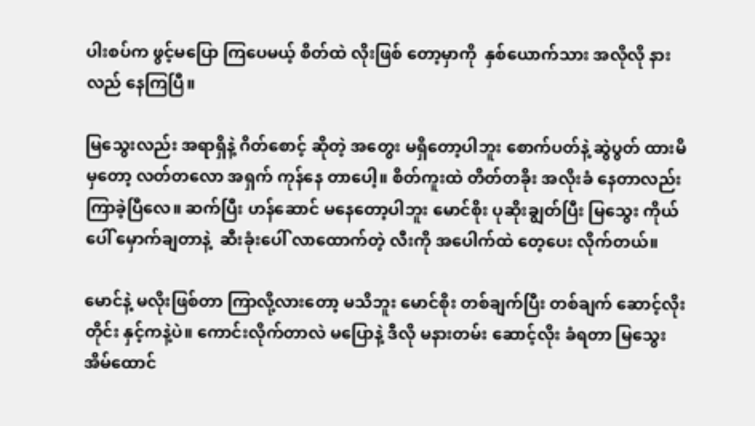ပါးစပ်က ဖွင့်မပြော ကြပေမယ့် စိတ်ထဲ လိုးဖြစ် တော့မှာကို  နှစ်ယောက်သား အလိုလို နားလည် နေကြပြီ။

မြသွေးလည်း အရာရှိနဲ့ ဂိတ်စောင့် ဆိုတဲ့ အတွေး မရှိတော့ပါဘူး စောက်ပတ်နဲ့ ဆွဲပွတ် ထားမိမှတော့ လတ်တလော အရှက် ကုန်နေ တာပေါ့။ စိတ်ကူးထဲ တိတ်တခိုး အလိုးခံ နေတာလည်း ကြာခဲ့ပြီလေ။ ဆက်ပြီး ဟန်ဆောင် မနေတော့ပါဘူး မောင်စိုး ပုဆိုးချွတ်ပြီး မြသွေး ကိုယ်ပေါ် မှောက်ချတာနဲ့  ဆီးခုံးပေါ် လာထောက်တဲ့ လီးကို အပေါက်ထဲ တေ့ပေး လိုက်တယ်။

မောင်နဲ့ မလိုးဖြစ်တာ ကြာလို့လားတော့ မသိဘူး မောင်စိုး တစ်ချက်ပြီး တစ်ချက် ဆောင့်လိုးတိုင်း နှင့်ကနဲ့ပဲ။ ကောင်းလိုက်တာလဲ မပြောနဲ့ ဒီလို မနားတမ်း ဆောင့်လိုး ခံရတာ မြသွေး အိမ်ထောင်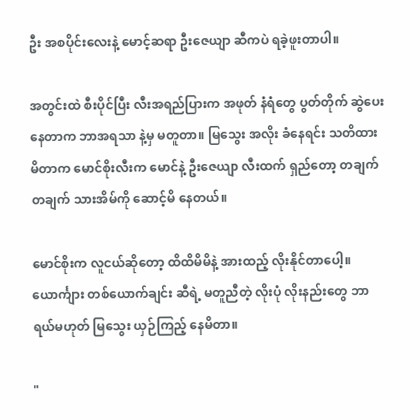ဦး အစပိုင်းလေးနဲ့ မောင့်ဆရာ ဦးဇေယျာ ဆီကပဲ ရခဲ့ဖူးတာပါ။

အတွင်းထဲ စီးပိုင်ပြီး လီးအရည်ပြားက အဖုတ် နံရံတွေ ပွတ်တိုက် ဆွဲပေး နေတာက ဘာအရသာ နဲ့မှ မတူတာ။ မြသွေး အလိုး ခံနေရင်း သတိထား မိတာက မောင်စိုးလီးက မောင်နဲ့ ဦးဇေယျာ လီးထက် ရှည်တော့ တချက်တချက် သားအိမ်ကို ဆောင့်မိ နေတယ်။

မောင်စိုးက လူငယ်ဆိုတော့ ထိထိမိမိနဲ့ အားထည့် လိုးနိုင်တာပေါ့။ ယောင်္ကျား တစ်ယောက်ချင်း ဆီရဲ့ မတူညီတဲ့ လိုးပုံ လိုးနည်းတွေ ဘာရယ်မဟုတ် မြသွေး ယှဉ်ကြည့် နေမိတာ။

"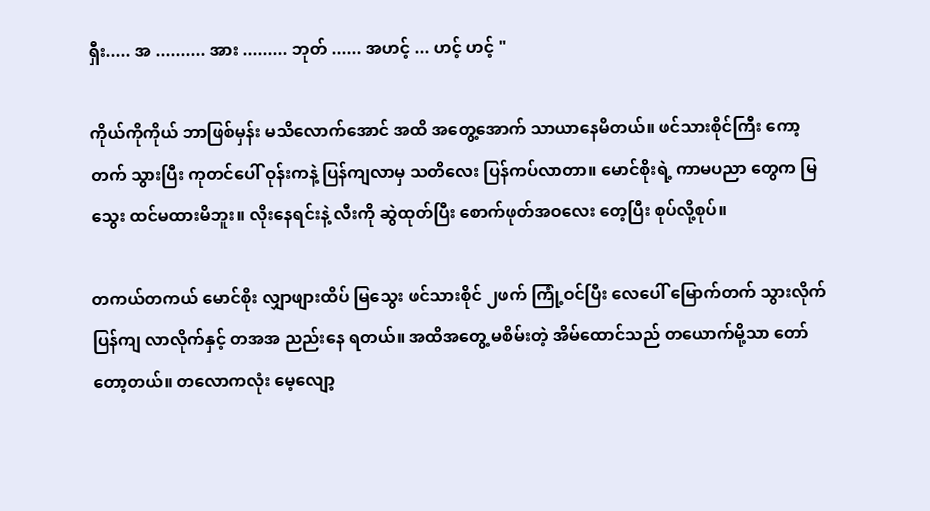ရှီး..... အ .......... အား ......... ဘုတ် ...... အဟင့် ... ဟင့် ဟင့် "

ကိုယ်ကိုကိုယ် ဘာဖြစ်မှန်း မသိလောက်အောင် အထိ အတွေ့အောက် သာယာနေမိတယ်။ ဖင်သားစိုင်ကြီး ကော့တက် သွားပြီး ကုတင်ပေါ် ဝုန်းကနဲ့ ပြန်ကျလာမှ သတိလေး ပြန်ကပ်လာတာ။ မောင်စိုးရဲ့ ကာမပညာ တွေက မြသွေး ထင်မထားမိဘူး။ လိုးနေရင်းနဲ့ လီးကို ဆွဲထုတ်ပြီး စောက်ဖုတ်အဝလေး တေ့ပြီး စုပ်လို့စုပ်။

တကယ်တကယ် မောင်စိုး လျှာဖျားထိပ် မြသွေး ဖင်သားစိုင် ၂ဖက် ကြုံ့ဝင်ပြီး လေပေါ် မြောက်တက် သွားလိုက်  ပြန်ကျ လာလိုက်နှင့် တအအ ညည်းနေ ရတယ်။ အထိအတွေ့ မစိမ်းတဲ့ အိမ်ထောင်သည် တယောက်မို့သာ တော်တော့တယ်။ တလောကလုံး မေ့လျော့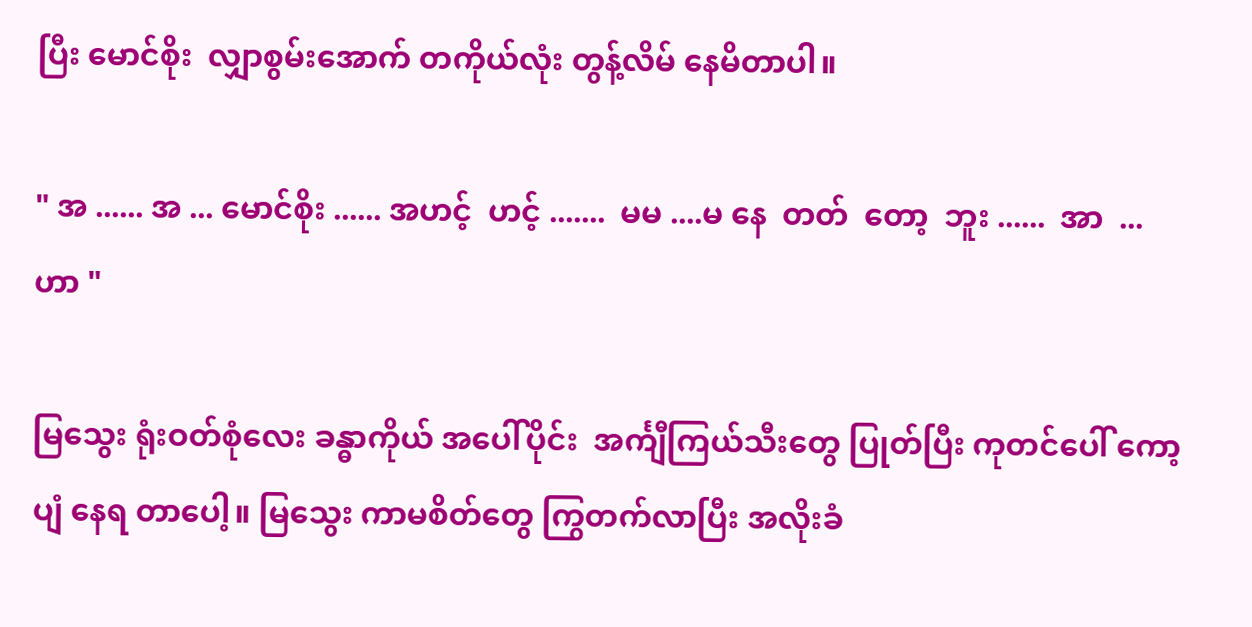ပြီး မောင်စိုး  လျှာစွမ်းအောက် တကိုယ်လုံး တွန့်လိမ် နေမိတာပါ။

" အ ...... အ ... မောင်စိုး ...... အဟင့်  ဟင့် .......  မမ ....မ နေ  တတ်  တော့  ဘူး ......  အာ  ... ဟာ "

မြသွေး ရုံးဝတ်စုံလေး ခန္ဓာကိုယ် အပေါ်ပိုင်း  အင်္ကျီကြယ်သီးတွေ ပြုတ်ပြီး ကုတင်ပေါ် ကော့ပျံ နေရ တာပေါ့။ မြသွေး ကာမစိတ်တွေ ကြွတက်လာပြီး အလိုးခံ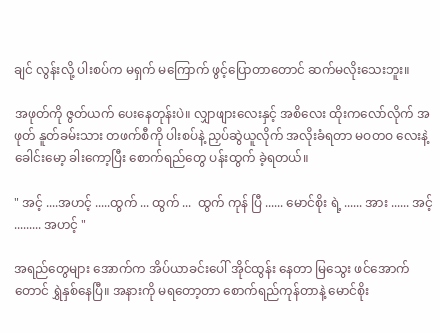ချင် လွန်းလို့ ပါးစပ်က မရှက် မကြောက် ဖွင့်ပြောတာတောင် ဆက်မလိုးသေးဘူး။

အဖုတ်ကို ဇွတ်ယက် ပေးနေတုန်းပဲ။ လျှာဖျားလေးနှင့် အစိလေး ထိုးကလော်လိုက် အဖုတ် နူတ်ခမ်းသား တဖက်စီကို ပါးစပ်နဲ့ ညှပ်ဆွဲယူလိုက် အလိုးခံရတာ မဝတဝ လေးနဲ့ ခေါင်းမော့ ခါးကော့ပြီး စောက်ရည်တွေ ပန်းထွက် ခဲ့ရတယ်။

" အင့် ....အဟင့် .....ထွက် ... ထွက် ...  ထွက် ကုန် ပြီ ...... မောင်စိုး ရဲ့ ...... အား ...... အင့် ......... အဟင့် "

အရည်တွေများ အောက်က အိပ်ယာခင်းပေါ် အိုင်ထွန်း နေတာ မြသွေး ဖင်အောက်တောင် ရွှဲနှစ်နေပြီ။ အနားကို မရတော့တာ စောက်ရည်ကုန်တာနဲ့ မောင်စိုး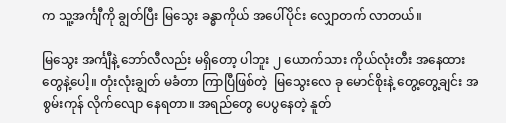က သူ့အင်္ကျီကို ချွတ်ပြီး မြသွေး ခန္ဓာကိုယ် အပေါ်ပိုင်း လျှောတက် လာတယ်။

မြသွေး အင်္ကျီနဲ့ ဘော်လီလည်း မရှိတော့ ပါဘူး ၂ ယောက်သား ကိုယ်လုံးတီး အနေထားတွေနဲ့ပေါ့။ တုံးလုံးချွတ် မခံတာ ကြာပြီဖြစ်တဲ့  မြသွေးလေ ခု မောင်စိုးနဲ့ တွေ့တွေ့ချင်း အစွမ်းကုန် လိုက်လျော နေရတာ။ အရည်တွေ ပေပွနေတဲ့ နူတ်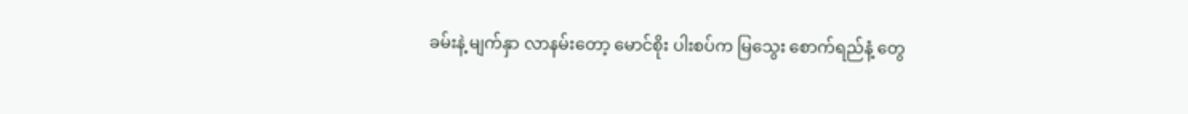ခမ်းနဲ့ မျက်နှာ လာနမ်းတော့ မောင်စိုး ပါးစပ်က မြသွေး စောက်ရည်နံ့ တွေ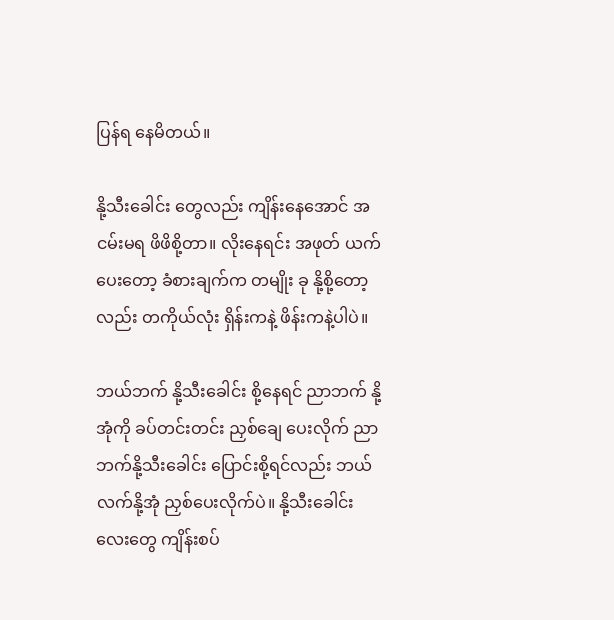ပြန်ရ နေမိတယ်။

နို့သီးခေါင်း တွေလည်း ကျိန်းနေအောင် အငမ်းမရ ဖိဖိစို့တာ။ လိုးနေရင်း အဖုတ် ယက်ပေးတော့ ခံစားချက်က တမျိုး ခု နို့စို့တော့လည်း တကိုယ်လုံး ရှိန်းကနဲ့ ဖိန်းကနဲ့ပါပဲ။

ဘယ်ဘက် နို့သီးခေါင်း စို့နေရင် ညာဘက် နို့အုံကို ခပ်တင်းတင်း ညှစ်ချေ ပေးလိုက် ညာဘက်နို့သီးခေါင်း ပြောင်းစို့ရင်လည်း ဘယ်လက်နို့အုံ ညှစ်ပေးလိုက်ပဲ။ နို့သီးခေါင်း လေးတွေ ကျိန်းစပ်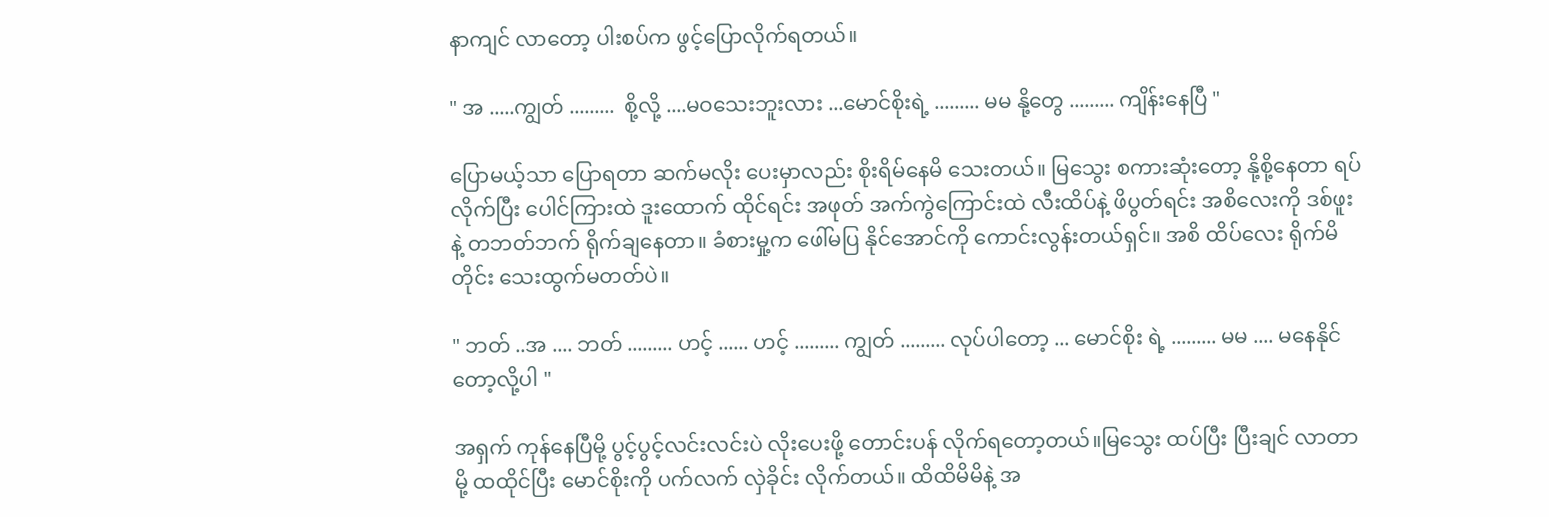နာကျင် လာတော့ ပါးစပ်က ဖွင့်ပြောလိုက်ရတယ်။

" အ .....ကျွတ် .........  စို့လို့ ....မဝသေးဘူးလား ...မောင်စိုးရဲ့ ......... မမ နို့တွေ ......... ကျိန်းနေပြီ "

ပြောမယ့်သာ ပြောရတာ ဆက်မလိုး ပေးမှာလည်း စိုးရိမ်နေမိ သေးတယ်။ မြသွေး စကားဆုံးတော့ နို့စို့နေတာ ရပ်လိုက်ပြီး ပေါင်ကြားထဲ ဒူးထောက် ထိုင်ရင်း အဖုတ် အက်ကွဲကြောင်းထဲ လီးထိပ်နဲ့ ဖိပွတ်ရင်း အစိလေးကို ဒစ်ဖူးနဲ့ တဘတ်ဘက် ရိုက်ချနေတာ။ ခံစားမှု့က ဖေါ်မပြ နိုင်အောင်ကို ကောင်းလွန်းတယ်ရှင်။ အစိ ထိပ်လေး ရိုက်မိတိုင်း သေးထွက်မတတ်ပဲ။

" ဘတ် ..အ .... ဘတ် ......... ဟင့် ...... ဟင့် ......... ကျွတ် ......... လုပ်ပါတော့ ... မောင်စိုး ရဲ့ ......... မမ .... မနေနိုင်တော့လို့ပါ "

အရှက် ကုန်နေပြီမို့ ပွင့်ပွင့်လင်းလင်းပဲ လိုးပေးဖို့ တောင်းပန် လိုက်ရတော့တယ်။မြသွေး ထပ်ပြီး ပြီးချင် လာတာမို့ ထထိုင်ပြီး မောင်စိုးကို ပက်လက် လှဲခိုင်း လိုက်တယ်။ ထိထိမိမိနဲ့ အ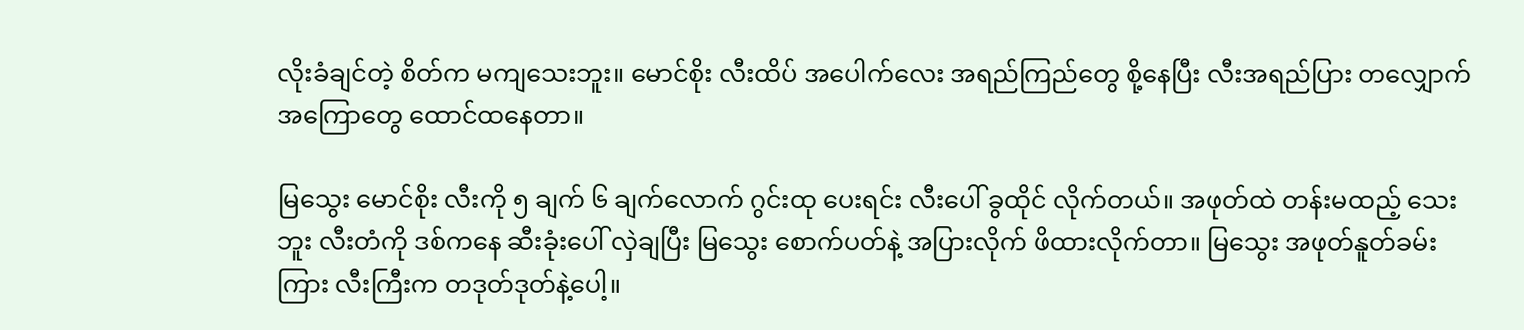လိုးခံချင်တဲ့ စိတ်က မကျသေးဘူး။ မောင်စိုး လီးထိပ် အပေါက်လေး အရည်ကြည်တွေ စို့နေပြီး လီးအရည်ပြား တလျှောက် အကြောတွေ ထောင်ထနေတာ။

မြသွေး မောင်စိုး လီးကို ၅ ချက် ၆ ချက်လောက် ဂွင်းထု ပေးရင်း လီးပေါ် ခွထိုင် လိုက်တယ်။ အဖုတ်ထဲ တန်းမထည့် သေးဘူး လီးတံကို ဒစ်ကနေ ဆီးခုံးပေါ် လှဲချပြီး မြသွေး စောက်ပတ်နဲ့ အပြားလိုက် ဖိထားလိုက်တာ။ မြသွေး အဖုတ်နူတ်ခမ်း ကြား လီးကြီးက တဒုတ်ဒုတ်နဲ့ပေါ့။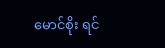မောင်စိုး ရင်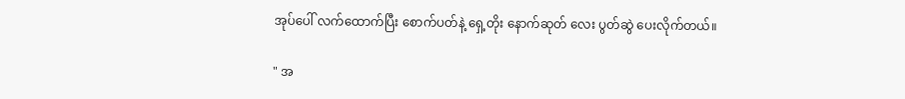အုပ်ပေါ် လက်ထောက်ပြီး စောက်ပတ်နဲ့ ရှေ့တိုး နောက်ဆုတ် လေး ပွတ်ဆွဲ ပေးလိုက်တယ်။

" အ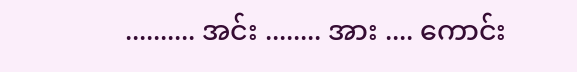.......... အင်း ........ အား .... ကောင်း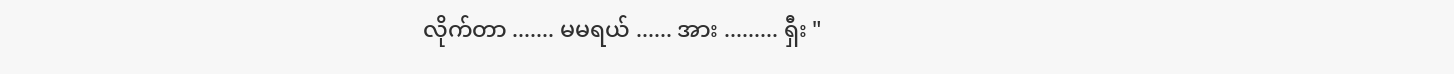လိုက်တာ ....... မမရယ် ...... အား ......... ရှီး "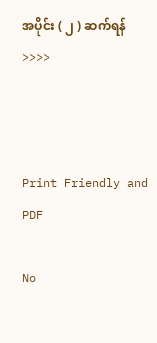အပိုင်း ( ၂ ) ဆက်ရန် >>>>



Print Friendly and PDF

No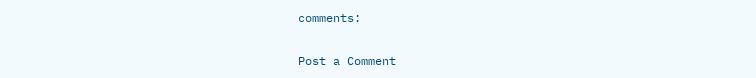comments:

Post a Comment